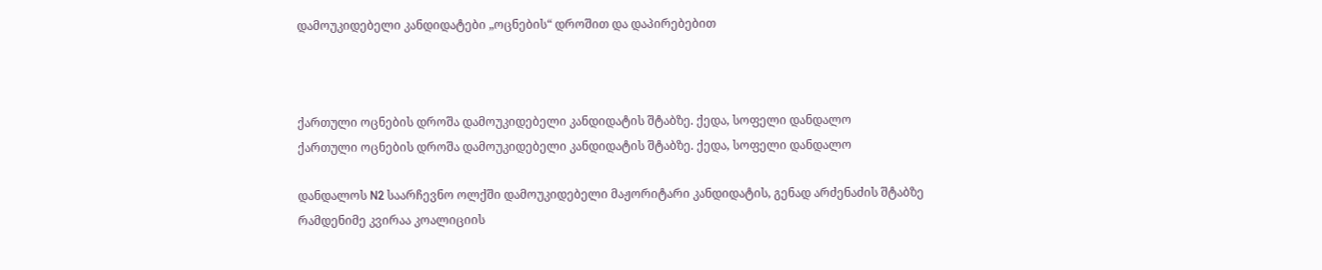დამოუკიდებელი კანდიდატები „ოცნების“ დროშით და დაპირებებით



ქართული ოცნების დროშა დამოუკიდებელი კანდიდატის შტაბზე. ქედა, სოფელი დანდალო
ქართული ოცნების დროშა დამოუკიდებელი კანდიდატის შტაბზე. ქედა, სოფელი დანდალო

დანდალოს N2 საარჩევნო ოლქში დამოუკიდებელი მაჟორიტარი კანდიდატის, გენად არძენაძის შტაბზე რამდენიმე კვირაა კოალიციის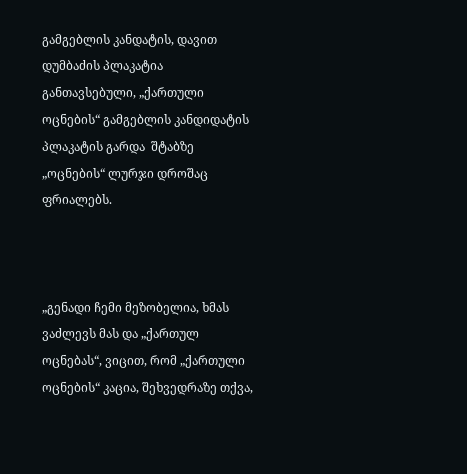გამგებლის კანდატის, დავით დუმბაძის პლაკატია განთავსებული, „ქართული ოცნების“ გამგებლის კანდიდატის პლაკატის გარდა  შტაბზე „ოცნების“ ლურჯი დროშაც ფრიალებს.



„გენადი ჩემი მეზობელია, ხმას ვაძლევს მას და „ქართულ ოცნებას“, ვიცით, რომ „ქართული ოცნების“ კაცია, შეხვედრაზე თქვა,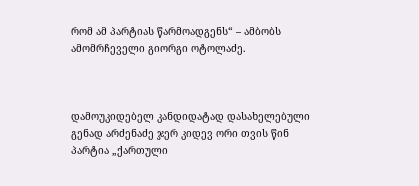რომ ამ პარტიას წარმოადგენს“ – ამბობს ამომრჩეველი გიორგი ოტოლაძე.



დამოუკიდებელ კანდიდატად დასახელებული გენად არძენაძე ჯერ კიდევ ორი თვის წინ პარტია „ქართული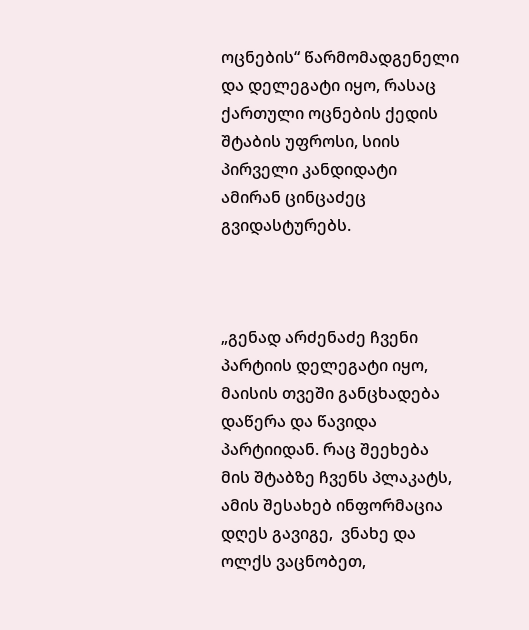ოცნების“ წარმომადგენელი და დელეგატი იყო, რასაც ქართული ოცნების ქედის შტაბის უფროსი, სიის პირველი კანდიდატი ამირან ცინცაძეც გვიდასტურებს.



„გენად არძენაძე ჩვენი პარტიის დელეგატი იყო, მაისის თვეში განცხადება დაწერა და წავიდა პარტიიდან. რაც შეეხება მის შტაბზე ჩვენს პლაკატს, ამის შესახებ ინფორმაცია დღეს გავიგე,  ვნახე და  ოლქს ვაცნობეთ,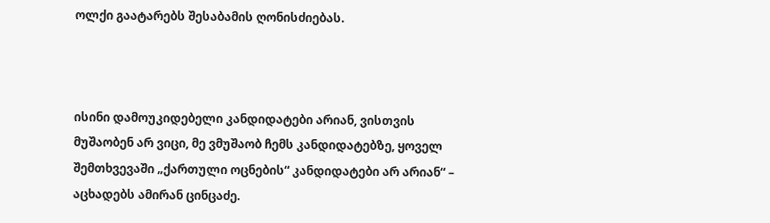ოლქი გაატარებს შესაბამის ღონისძიებას.



ისინი დამოუკიდებელი კანდიდატები არიან, ვისთვის მუშაობენ არ ვიცი, მე ვმუშაობ ჩემს კანდიდატებზე, ყოველ შემთხვევაში „ქართული ოცნების“ კანდიდატები არ არიან“ – აცხადებს ამირან ცინცაძე.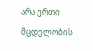არა ერთი მცდელობის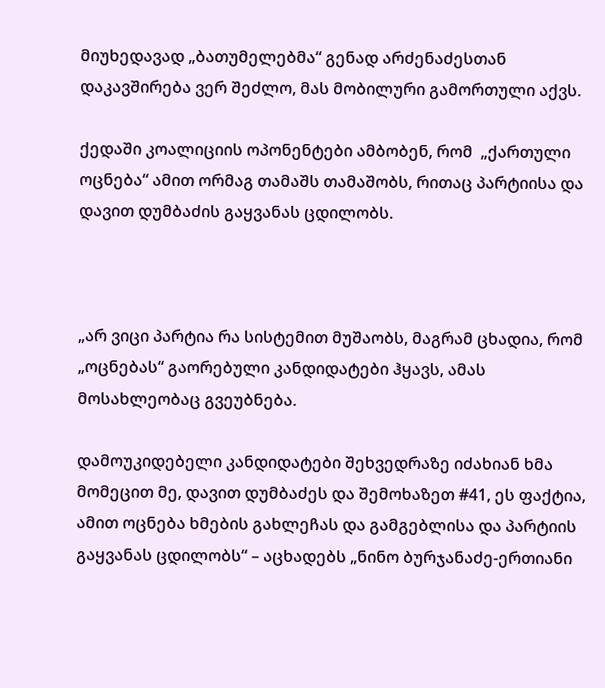მიუხედავად „ბათუმელებმა“ გენად არძენაძესთან დაკავშირება ვერ შეძლო, მას მობილური გამორთული აქვს.

ქედაში კოალიციის ოპონენტები ამბობენ, რომ  „ქართული ოცნება“ ამით ორმაგ თამაშს თამაშობს, რითაც პარტიისა და დავით დუმბაძის გაყვანას ცდილობს.



„არ ვიცი პარტია რა სისტემით მუშაობს, მაგრამ ცხადია, რომ „ოცნებას“ გაორებული კანდიდატები ჰყავს, ამას მოსახლეობაც გვეუბნება.

დამოუკიდებელი კანდიდატები შეხვედრაზე იძახიან ხმა მომეცით მე, დავით დუმბაძეს და შემოხაზეთ #41, ეს ფაქტია, ამით ოცნება ხმების გახლეჩას და გამგებლისა და პარტიის გაყვანას ცდილობს“ – აცხადებს „ნინო ბურჯანაძე-ერთიანი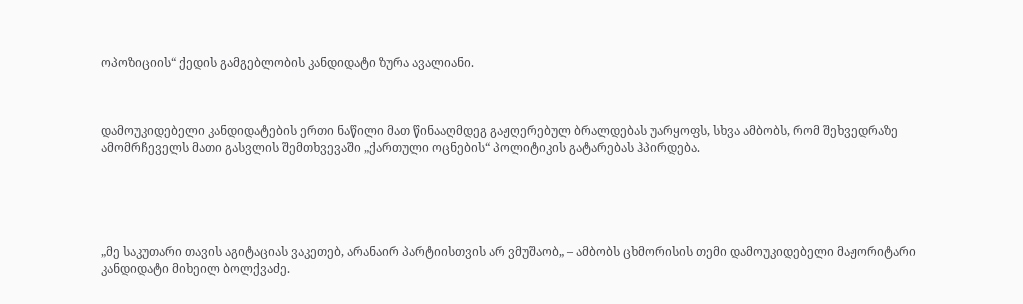ოპოზიციის“ ქედის გამგებლობის კანდიდატი ზურა ავალიანი.



დამოუკიდებელი კანდიდატების ერთი ნაწილი მათ წინააღმდეგ გაჟღერებულ ბრალდებას უარყოფს, სხვა ამბობს, რომ შეხვედრაზე ამომრჩეველს მათი გასვლის შემთხვევაში „ქართული ოცნების“ პოლიტიკის გატარებას ჰპირდება.





„მე საკუთარი თავის აგიტაციას ვაკეთებ, არანაირ პარტიისთვის არ ვმუშაობ„ – ამბობს ცხმორისის თემი დამოუკიდებელი მაჟორიტარი კანდიდატი მიხეილ ბოლქვაძე.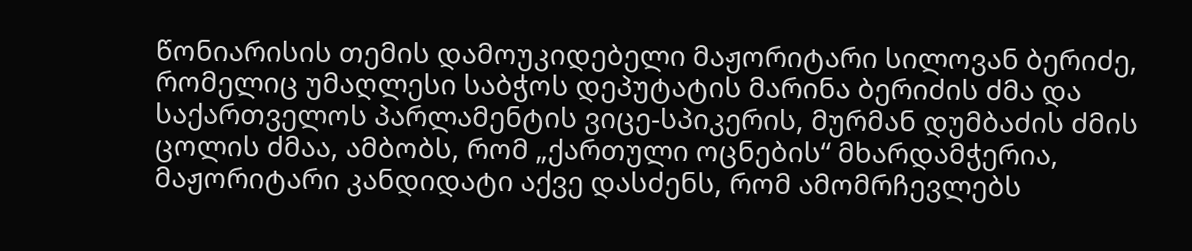წონიარისის თემის დამოუკიდებელი მაჟორიტარი სილოვან ბერიძე, რომელიც უმაღლესი საბჭოს დეპუტატის მარინა ბერიძის ძმა და საქართველოს პარლამენტის ვიცე-სპიკერის, მურმან დუმბაძის ძმის ცოლის ძმაა, ამბობს, რომ „ქართული ოცნების“ მხარდამჭერია, მაჟორიტარი კანდიდატი აქვე დასძენს, რომ ამომრჩევლებს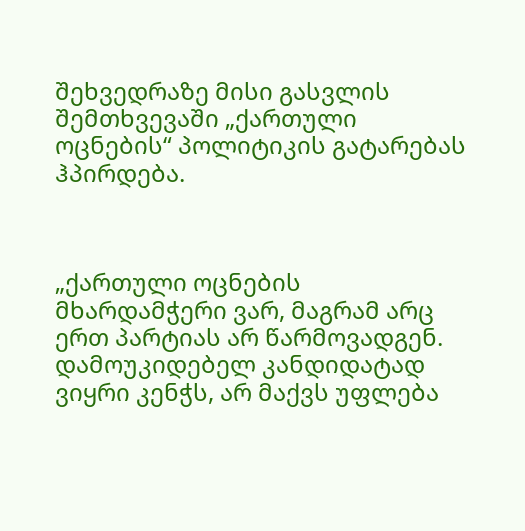შეხვედრაზე მისი გასვლის შემთხვევაში „ქართული ოცნების“ პოლიტიკის გატარებას ჰპირდება.



„ქართული ოცნების მხარდამჭერი ვარ, მაგრამ არც ერთ პარტიას არ წარმოვადგენ. დამოუკიდებელ კანდიდატად ვიყრი კენჭს, არ მაქვს უფლება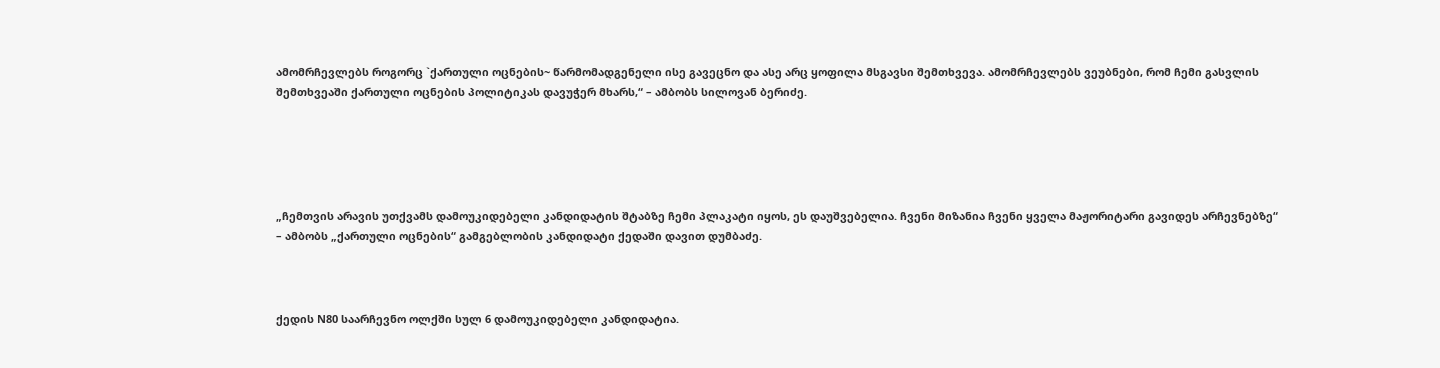ამომრჩევლებს როგორც `ქართული ოცნების~ წარმომადგენელი ისე გავეცნო და ასე არც ყოფილა მსგავსი შემთხვევა. ამომრჩევლებს ვეუბნები, რომ ჩემი გასვლის შემთხვეაში ქართული ოცნების პოლიტიკას დავუჭერ მხარს,“ – ამბობს სილოვან ბერიძე.





„ჩემთვის არავის უთქვამს დამოუკიდებელი კანდიდატის შტაბზე ჩემი პლაკატი იყოს, ეს დაუშვებელია. ჩვენი მიზანია ჩვენი ყველა მაჟორიტარი გავიდეს არჩევნებზე“ – ამბობს „ქართული ოცნების“ გამგებლობის კანდიდატი ქედაში დავით დუმბაძე.



ქედის N80 საარჩევნო ოლქში სულ 6 დამოუკიდებელი კანდიდატია.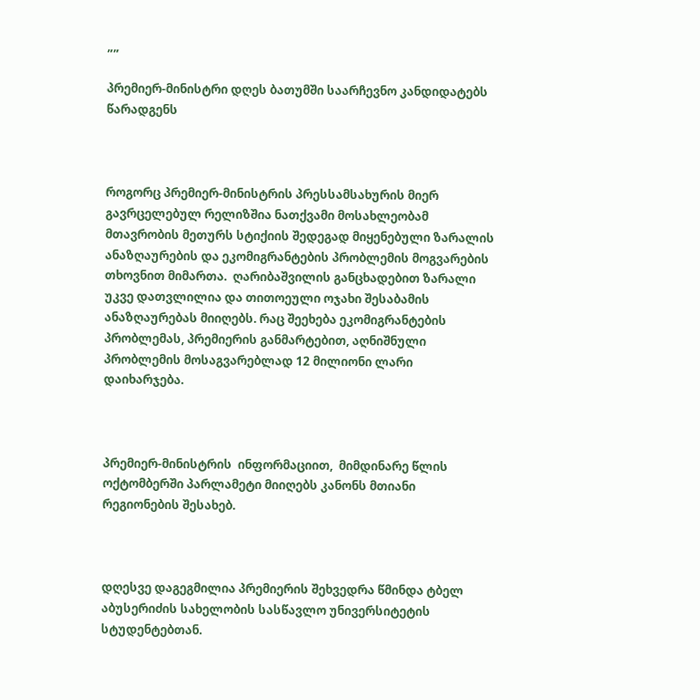„„

პრემიერ-მინისტრი დღეს ბათუმში საარჩევნო კანდიდატებს წარადგენს



როგორც პრემიერ-მინისტრის პრესსამსახურის მიერ გავრცელებულ რელიზშია ნათქვამი მოსახლეობამ მთავრობის მეთურს სტიქიის შედეგად მიყენებული ზარალის ანაზღაურების და ეკომიგრანტების პრობლემის მოგვარების თხოვნით მიმართა.  ღარიბაშვილის განცხადებით ზარალი უკვე დათვლილია და თითოეული ოჯახი შესაბამის ანაზღაურებას მიიღებს. რაც შეეხება ეკომიგრანტების პრობლემას, პრემიერის განმარტებით, აღნიშნული პრობლემის მოსაგვარებლად 12 მილიონი ლარი დაიხარჯება.



პრემიერ-მინისტრის  ინფორმაციით,  მიმდინარე წლის ოქტომბერში პარლამეტი მიიღებს კანონს მთიანი რეგიონების შესახებ.



დღესვე დაგეგმილია პრემიერის შეხვედრა წმინდა ტბელ აბუსერიძის სახელობის სასწავლო უნივერსიტეტის სტუდენტებთან.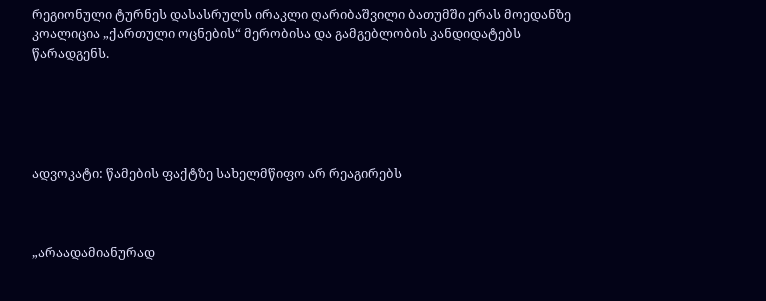რეგიონული ტურნეს დასასრულს ირაკლი ღარიბაშვილი ბათუმში ერას მოედანზე კოალიცია „ქართული ოცნების“ მერობისა და გამგებლობის კანდიდატებს წარადგენს.





ადვოკატი: წამების ფაქტზე სახელმწიფო არ რეაგირებს



„არაადამიანურად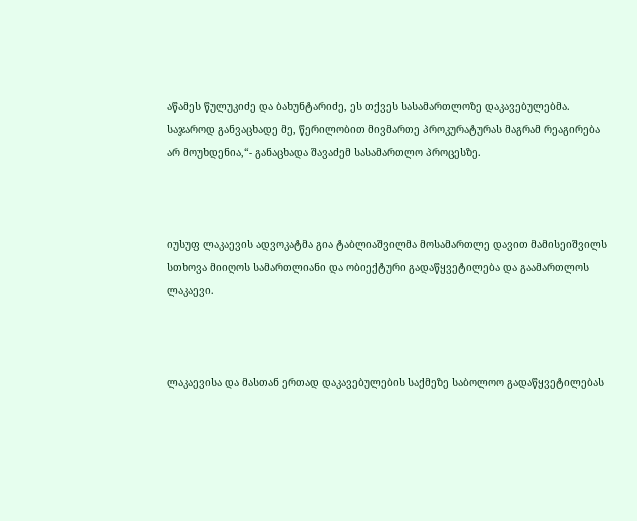აწამეს წულუკიძე და ბახუნტარიძე, ეს თქვეს სასამართლოზე დაკავებულებმა. საჯაროდ განვაცხადე მე, წერილობით მივმართე პროკურატურას მაგრამ რეაგირება არ მოუხდენია,“- განაცხადა შავაძემ სასამართლო პროცესზე.



იუსუფ ლაკაევის ადვოკატმა გია ტაბლიაშვილმა მოსამართლე დავით მამისეიშვილს სთხოვა მიიღოს სამართლიანი და ობიექტური გადაწყვეტილება და გაამართლოს ლაკაევი.



ლაკაევისა და მასთან ერთად დაკავებულების საქმეზე საბოლოო გადაწყვეტილებას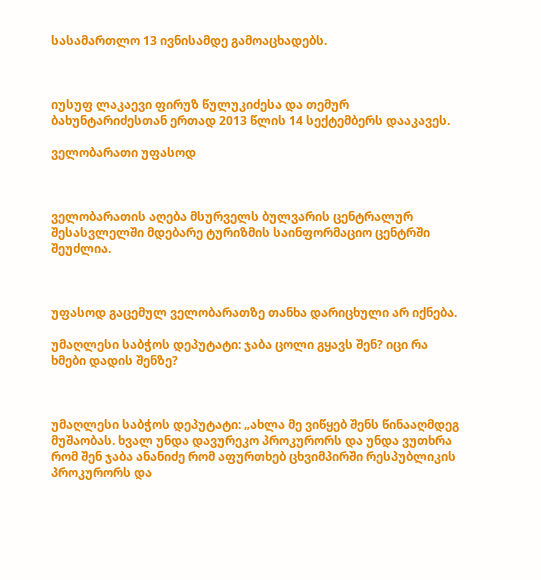სასამართლო 13 ივნისამდე გამოაცხადებს.



იუსუფ ლაკაევი ფირუზ წულუკიძესა და თემურ ბახუნტარიძესთან ერთად 2013 წლის 14 სექტემბერს დააკავეს.

ველობარათი უფასოდ



ველობარათის აღება მსურველს ბულვარის ცენტრალურ შესასვლელში მდებარე ტურიზმის საინფორმაციო ცენტრში შეუძლია.



უფასოდ გაცემულ ველობარათზე თანხა დარიცხული არ იქნება.

უმაღლესი საბჭოს დეპუტატი: ჯაბა ცოლი გყავს შენ? იცი რა ხმები დადის შენზე?



უმაღლესი საბჭოს დეპუტატი: „ახლა მე ვიწყებ შენს წინააღმდეგ მუშაობას. ხვალ უნდა დავურეკო პროკურორს და უნდა ვუთხრა რომ შენ ჯაბა ანანიძე რომ აფურთხებ ცხვიმპირში რესპუბლიკის პროკურორს და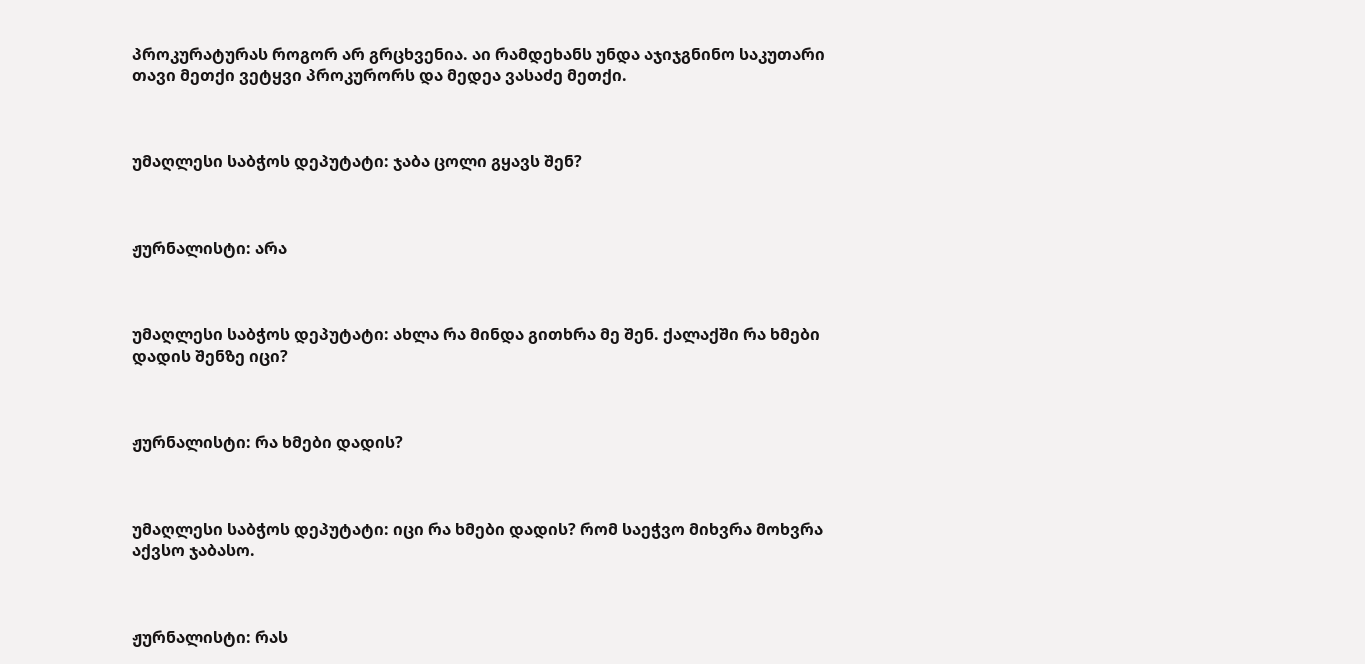პროკურატურას როგორ არ გრცხვენია. აი რამდეხანს უნდა აჯიჯგნინო საკუთარი თავი მეთქი ვეტყვი პროკურორს და მედეა ვასაძე მეთქი.



უმაღლესი საბჭოს დეპუტატი: ჯაბა ცოლი გყავს შენ?



ჟურნალისტი: არა



უმაღლესი საბჭოს დეპუტატი: ახლა რა მინდა გითხრა მე შენ. ქალაქში რა ხმები დადის შენზე იცი?



ჟურნალისტი: რა ხმები დადის?



უმაღლესი საბჭოს დეპუტატი: იცი რა ხმები დადის? რომ საეჭვო მიხვრა მოხვრა აქვსო ჯაბასო.



ჟურნალისტი: რას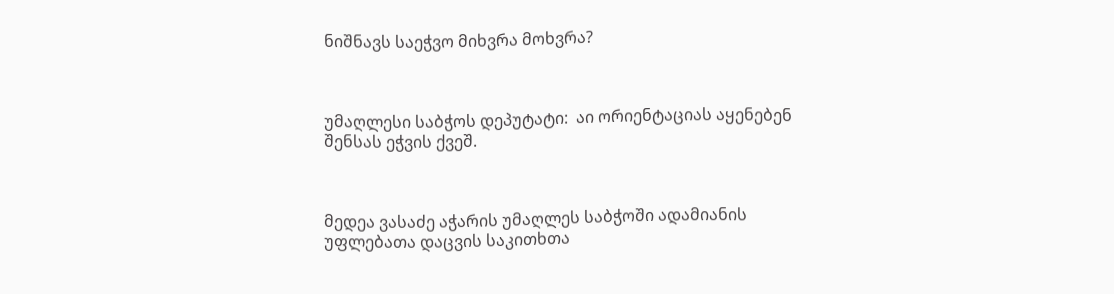ნიშნავს საეჭვო მიხვრა მოხვრა?



უმაღლესი საბჭოს დეპუტატი:  აი ორიენტაციას აყენებენ შენსას ეჭვის ქვეშ.



მედეა ვასაძე აჭარის უმაღლეს საბჭოში ადამიანის უფლებათა დაცვის საკითხთა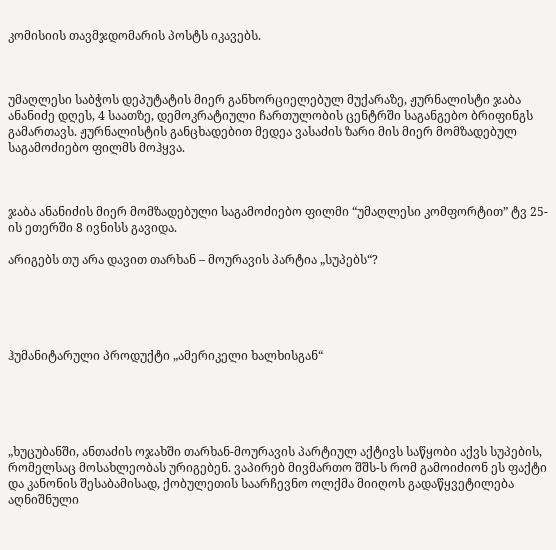კომისიის თავმჯდომარის პოსტს იკავებს.



უმაღლესი საბჭოს დეპუტატის მიერ განხორციელებულ მუქარაზე, ჟურნალისტი ჯაბა ანანიძე დღეს, 4 საათზე, დემოკრატიული ჩართულობის ცენტრში საგანგებო ბრიფინგს გამართავს. ჟურნალისტის განცხადებით მედეა ვასაძის ზარი მის მიერ მომზადებულ საგამოძიებო ფილმს მოჰყვა.



ჯაბა ანანიძის მიერ მომზადებული საგამოძიებო ფილმი “უმაღლესი კომფორტით” ტვ 25-ის ეთერში 8 ივნისს გავიდა.

არიგებს თუ არა დავით თარხან – მოურავის პარტია „სუპებს“?





ჰუმანიტარული პროდუქტი „ამერიკელი ხალხისგან“





„ხუცუბანში, ანთაძის ოჯახში თარხან-მოურავის პარტიულ აქტივს საწყობი აქვს სუპების, რომელსაც მოსახლეობას ურიგებენ. ვაპირებ მივმართო შშს-ს რომ გამოიძიონ ეს ფაქტი და კანონის შესაბამისად, ქობულეთის საარჩევნო ოლქმა მიიღოს გადაწყვეტილება აღნიშნული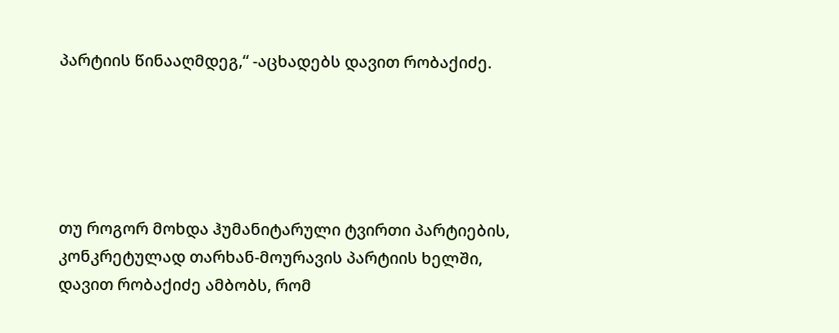პარტიის წინააღმდეგ,“ -აცხადებს დავით რობაქიძე.





თუ როგორ მოხდა ჰუმანიტარული ტვირთი პარტიების, კონკრეტულად თარხან-მოურავის პარტიის ხელში, დავით რობაქიძე ამბობს, რომ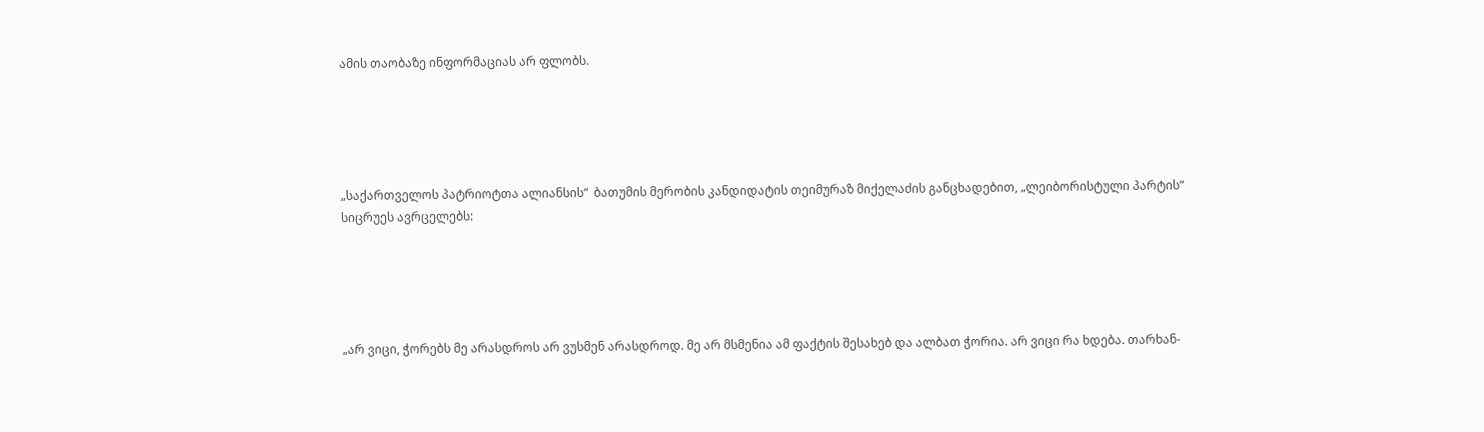ამის თაობაზე ინფორმაციას არ ფლობს.





„საქართველოს პატრიოტთა ალიანსის“  ბათუმის მერობის კანდიდატის თეიმურაზ მიქელაძის განცხადებით, „ლეიბორისტული პარტის“ სიცრუეს ავრცელებს:





„არ ვიცი, ჭორებს მე არასდროს არ ვუსმენ არასდროდ. მე არ მსმენია ამ ფაქტის შესახებ და ალბათ ჭორია. არ ვიცი რა ხდება. თარხან-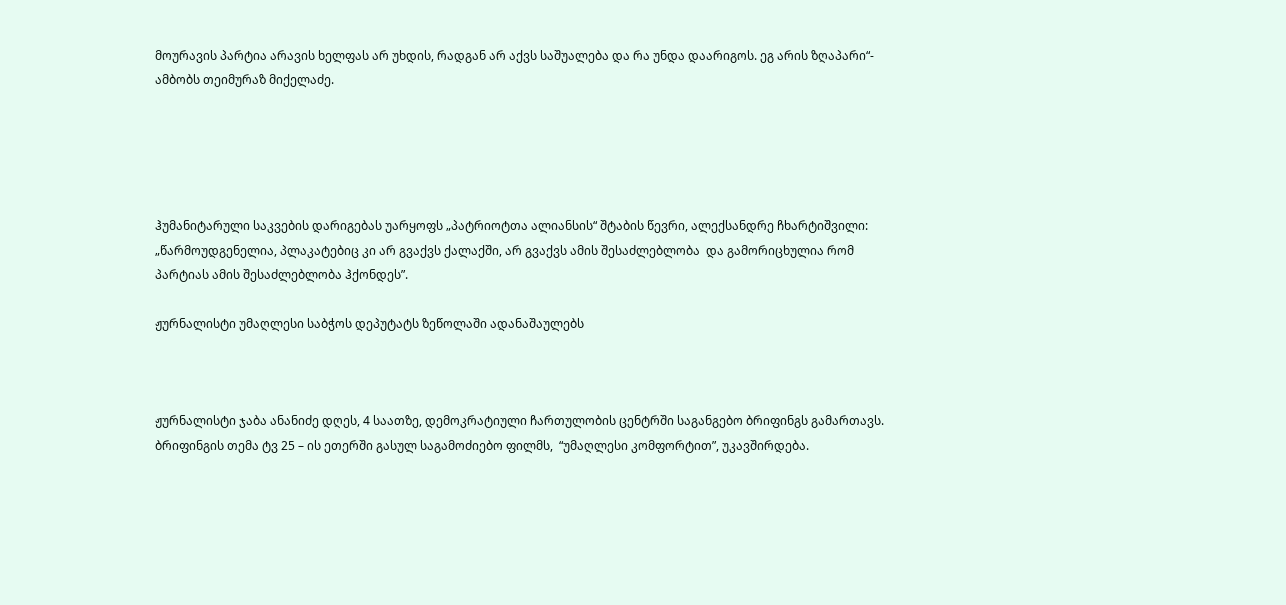მოურავის პარტია არავის ხელფას არ უხდის, რადგან არ აქვს საშუალება და რა უნდა დაარიგოს. ეგ არის ზღაპარი“- ამბობს თეიმურაზ მიქელაძე.





ჰუმანიტარული საკვების დარიგებას უარყოფს „პატრიოტთა ალიანსის“ შტაბის წევრი, ალექსანდრე ჩხარტიშვილი: „წარმოუდგენელია, პლაკატებიც კი არ გვაქვს ქალაქში, არ გვაქვს ამის შესაძლებლობა  და გამორიცხულია რომ პარტიას ამის შესაძლებლობა ჰქონდეს”.

ჟურნალისტი უმაღლესი საბჭოს დეპუტატს ზეწოლაში ადანაშაულებს



ჟურნალისტი ჯაბა ანანიძე დღეს, 4 საათზე, დემოკრატიული ჩართულობის ცენტრში საგანგებო ბრიფინგს გამართავს. ბრიფინგის თემა ტვ 25 – ის ეთერში გასულ საგამოძიებო ფილმს,  “უმაღლესი კომფორტით”, უკავშირდება.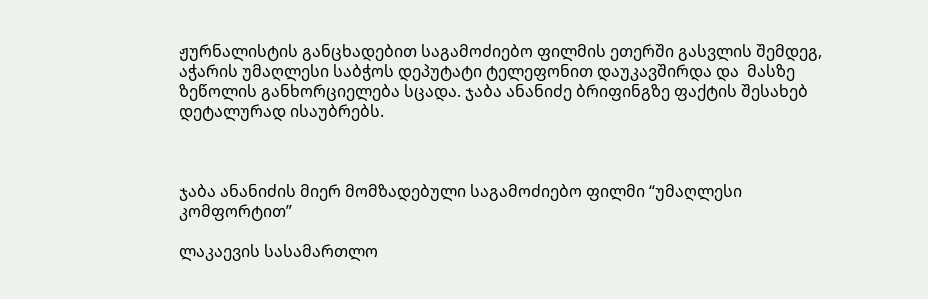ჟურნალისტის განცხადებით საგამოძიებო ფილმის ეთერში გასვლის შემდეგ,  აჭარის უმაღლესი საბჭოს დეპუტატი ტელეფონით დაუკავშირდა და  მასზე ზეწოლის განხორციელება სცადა. ჯაბა ანანიძე ბრიფინგზე ფაქტის შესახებ დეტალურად ისაუბრებს.



ჯაბა ანანიძის მიერ მომზადებული საგამოძიებო ფილმი “უმაღლესი კომფორტით”

ლაკაევის სასამართლო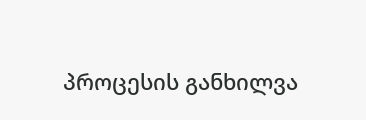პროცესის განხილვა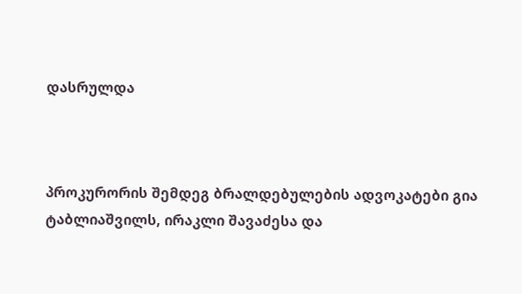დასრულდა



პროკურორის შემდეგ ბრალდებულების ადვოკატები გია ტაბლიაშვილს, ირაკლი შავაძესა და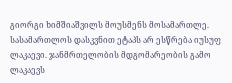გიორგი ხიმშიაშვილს მოუსმენს მოსამართლე. სასამართლოს დასკვნით ეტაპს არ ესწრება იუსუფ ლაკაევი. ჯანმრთელობის მდგომარეობის გამო ლაკაევს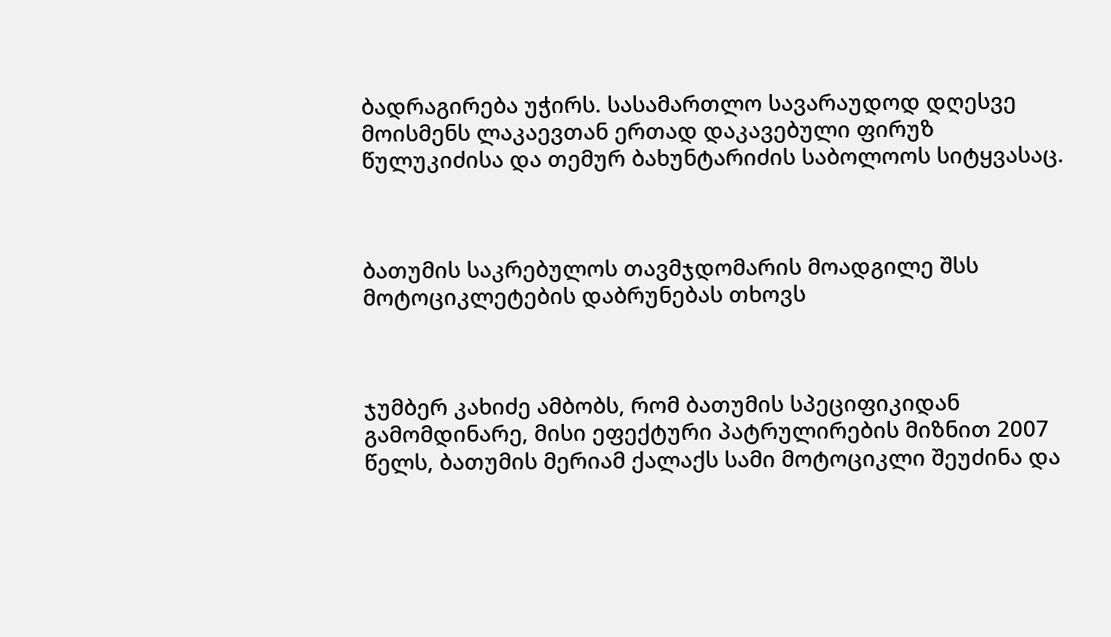ბადრაგირება უჭირს. სასამართლო სავარაუდოდ დღესვე მოისმენს ლაკაევთან ერთად დაკავებული ფირუზ  წულუკიძისა და თემურ ბახუნტარიძის საბოლოოს სიტყვასაც.



ბათუმის საკრებულოს თავმჯდომარის მოადგილე შსს მოტოციკლეტების დაბრუნებას თხოვს



ჯუმბერ კახიძე ამბობს, რომ ბათუმის სპეციფიკიდან გამომდინარე, მისი ეფექტური პატრულირების მიზნით 2007 წელს, ბათუმის მერიამ ქალაქს სამი მოტოციკლი შეუძინა და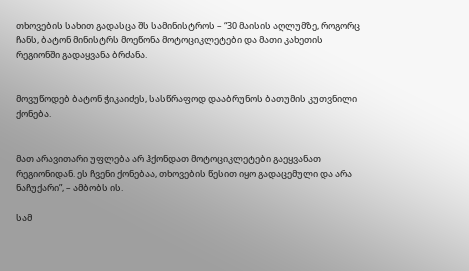თხოვების სახით გადასცა შს სამინისტროს – “30 მაისის აღლუმზე, როგორც ჩანს, ბატონ მინისტრს მოეწონა მოტოციკლეტები და მათი კახეთის რეგიონში გადაყვანა ბრძანა.


მოვუწოდებ ბატონ ჭიკაიძეს, სასწრაფოდ დააბრუნოს ბათუმის კუთვნილი ქონება.


მათ არავითარი უფლება არ ჰქონდათ მოტოციკლეტები გაეყვანათ რეგიონიდან. ეს ჩვენი ქონებაა, თხოვების წესით იყო გადაცემული და არა ნაჩუქარი”, – ამბობს ის.

სამ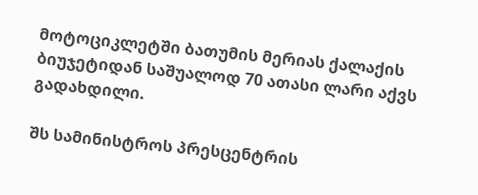მოტოციკლეტში ბათუმის მერიას ქალაქის ბიუჯეტიდან საშუალოდ 70 ათასი ლარი აქვს გადახდილი.

შს სამინისტროს პრესცენტრის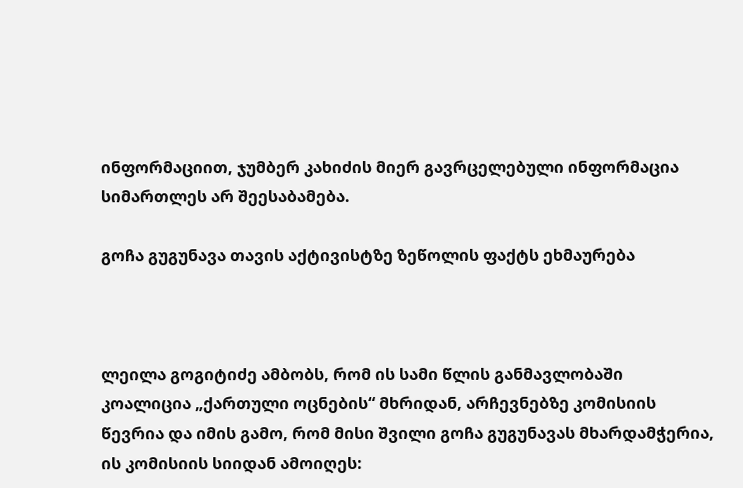ინფორმაციით, ჯუმბერ კახიძის მიერ გავრცელებული ინფორმაცია სიმართლეს არ შეესაბამება.

გოჩა გუგუნავა თავის აქტივისტზე ზეწოლის ფაქტს ეხმაურება



ლეილა გოგიტიძე ამბობს, რომ ის სამი წლის განმავლობაში კოალიცია „ქართული ოცნების“ მხრიდან, არჩევნებზე კომისიის წევრია და იმის გამო, რომ მისი შვილი გოჩა გუგუნავას მხარდამჭერია, ის კომისიის სიიდან ამოიღეს: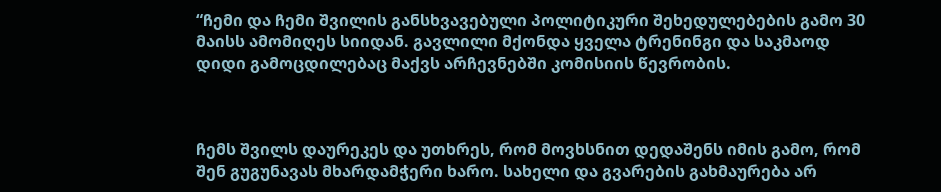“ჩემი და ჩემი შვილის განსხვავებული პოლიტიკური შეხედულებების გამო 30 მაისს ამომიღეს სიიდან. გავლილი მქონდა ყველა ტრენინგი და საკმაოდ დიდი გამოცდილებაც მაქვს არჩევნებში კომისიის წევრობის.



ჩემს შვილს დაურეკეს და უთხრეს, რომ მოვხსნით დედაშენს იმის გამო, რომ შენ გუგუნავას მხარდამჭერი ხარო. სახელი და გვარების გახმაურება არ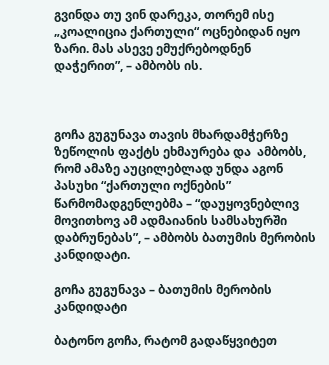გვინდა თუ ვინ დარეკა, თორემ ისე „კოალიცია ქართული“ ოცნებიდან იყო ზარი. მას ასევე ემუქრებოდნენ დაჭერით”, – ამბობს ის.



გოჩა გუგუნავა თავის მხარდამჭერზე ზეწოლის ფაქტს ეხმაურება და  ამბობს, რომ ამაზე აუცილებლად უნდა აგონ პასუხი “ქართული ოქნების” წარმომადგენლებმა – “დაუყოვნებლივ მოვითხოვ ამ ადმაიანის სამსახურში დაბრუნებას”, – ამბობს ბათუმის მერობის კანდიდატი.

გოჩა გუგუნავა – ბათუმის მერობის კანდიდატი

ბატონო გოჩა, რატომ გადაწყვიტეთ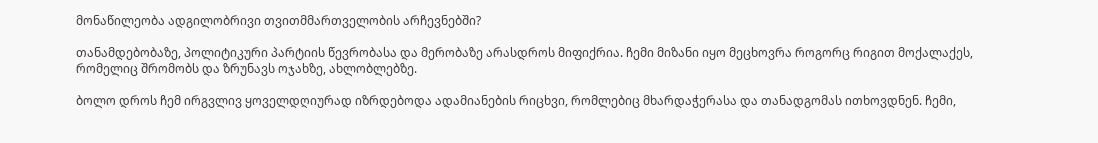მონაწილეობა ადგილობრივი თვითმმართველობის არჩევნებში?

თანამდებობაზე, პოლიტიკური პარტიის წევრობასა და მერობაზე არასდროს მიფიქრია. ჩემი მიზანი იყო მეცხოვრა როგორც რიგით მოქალაქეს, რომელიც შრომობს და ზრუნავს ოჯახზე, ახლობლებზე.

ბოლო დროს ჩემ ირგვლივ ყოველდღიურად იზრდებოდა ადამიანების რიცხვი, რომლებიც მხარდაჭერასა და თანადგომას ითხოვდნენ. ჩემი,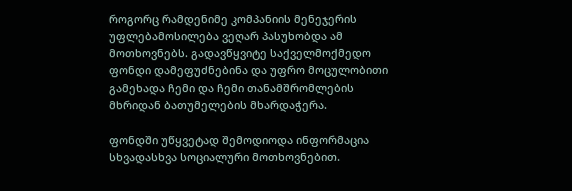როგორც რამდენიმე კომპანიის მენეჯერის უფლებამოსილება ვეღარ პასუხობდა ამ მოთხოვნებს. გადავწყვიტე საქველმოქმედო ფონდი დამეფუძნებინა და უფრო მოცულობითი გამეხადა ჩემი და ჩემი თანამშრომლების მხრიდან ბათუმელების მხარდაჭერა.

ფონდში უწყვეტად შემოდიოდა ინფორმაცია სხვადასხვა სოციალური მოთხოვნებით.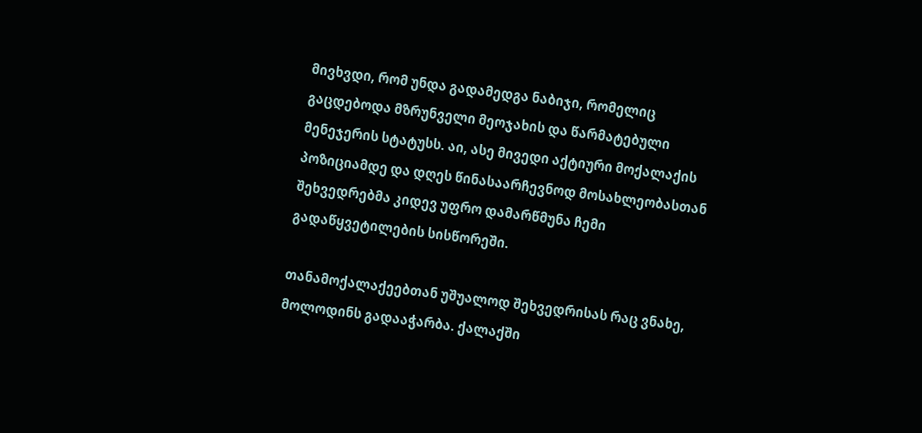მივხვდი, რომ უნდა გადამედგა ნაბიჯი, რომელიც გაცდებოდა მზრუნველი მეოჯახის და წარმატებული მენეჯერის სტატუსს. აი, ასე მივედი აქტიური მოქალაქის პოზიციამდე და დღეს წინასაარჩევნოდ მოსახლეობასთან შეხვედრებმა კიდევ უფრო დამარწმუნა ჩემი გადაწყვეტილების სისწორეში.

თანამოქალაქეებთან უშუალოდ შეხვედრისას რაც ვნახე, მოლოდინს გადააჭარბა. ქალაქში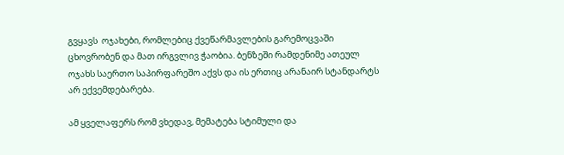გვყავს  ოჯახები, რომლებიც ქვეწარმავლების გარემოცვაში ცხოვრობენ და მათ ირგვლივ ჭაობია. ბენზეში რამდენიმე ათეულ ოჯახს საერთო საპირფარეშო აქვს და ის ერთიც არანაირ სტანდარტს არ ექვემდებარება.

ამ ყველაფერს რომ ვხედავ, მემატება სტიმული და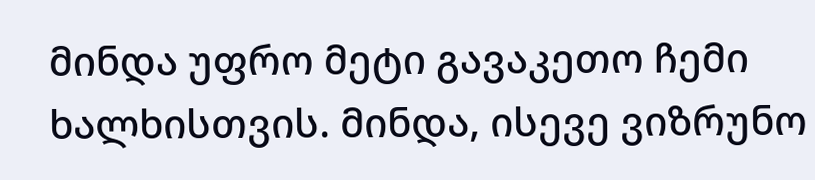მინდა უფრო მეტი გავაკეთო ჩემი ხალხისთვის. მინდა, ისევე ვიზრუნო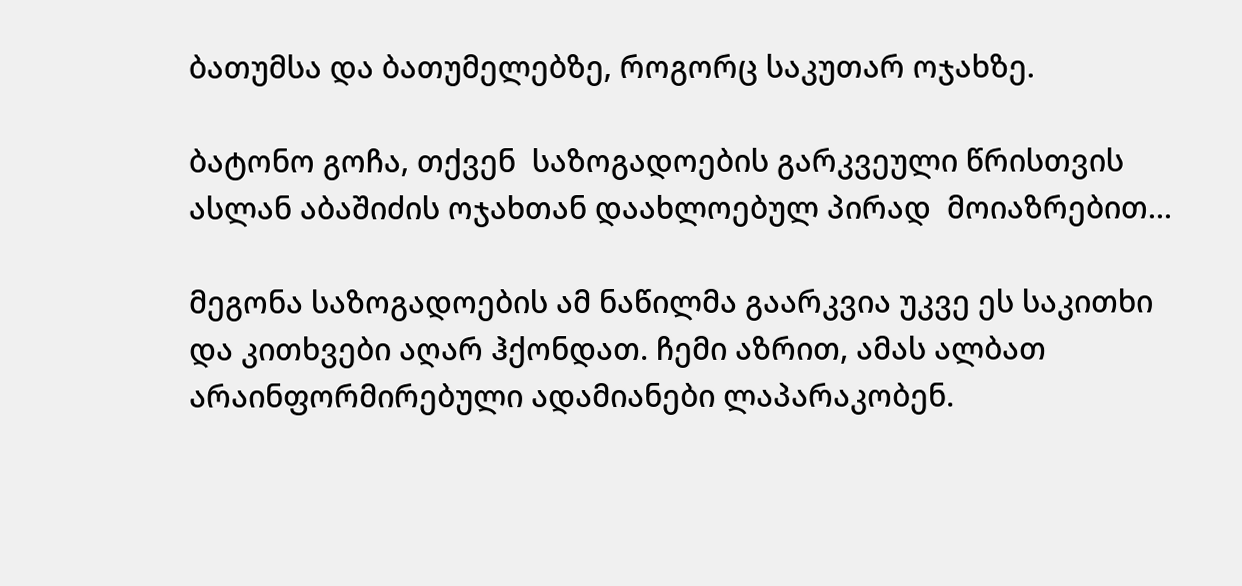ბათუმსა და ბათუმელებზე, როგორც საკუთარ ოჯახზე.

ბატონო გოჩა, თქვენ  საზოგადოების გარკვეული წრისთვის  ასლან აბაშიძის ოჯახთან დაახლოებულ პირად  მოიაზრებით...

მეგონა საზოგადოების ამ ნაწილმა გაარკვია უკვე ეს საკითხი და კითხვები აღარ ჰქონდათ. ჩემი აზრით, ამას ალბათ  არაინფორმირებული ადამიანები ლაპარაკობენ.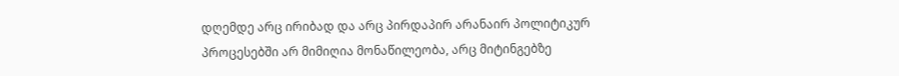დღემდე არც ირიბად და არც პირდაპირ არანაირ პოლიტიკურ პროცესებში არ მიმიღია მონაწილეობა, არც მიტინგებზე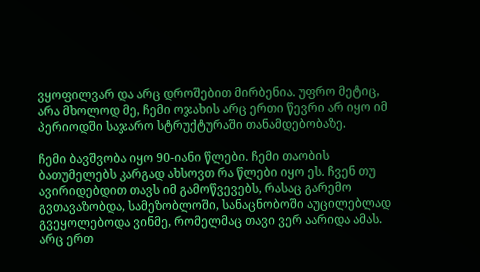ვყოფილვარ და არც დროშებით მირბენია. უფრო მეტიც, არა მხოლოდ მე, ჩემი ოჯახის არც ერთი წევრი არ იყო იმ პერიოდში საჯარო სტრუქტურაში თანამდებობაზე.

ჩემი ბავშვობა იყო 90-იანი წლები. ჩემი თაობის ბათუმელებს კარგად ახსოვთ რა წლები იყო ეს. ჩვენ თუ ავირიდებდით თავს იმ გამოწვევებს, რასაც გარემო გვთავაზობდა, სამეზობლოში, სანაცნობოში აუცილებლად გვეყოლებოდა ვინმე, რომელმაც თავი ვერ აარიდა ამას. არც ერთ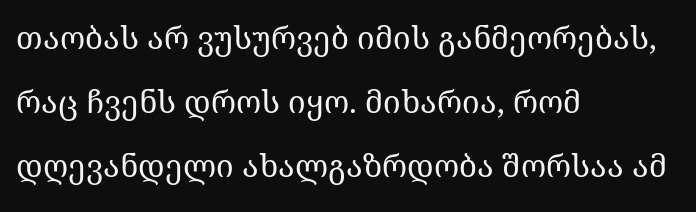თაობას არ ვუსურვებ იმის განმეორებას, რაც ჩვენს დროს იყო. მიხარია, რომ დღევანდელი ახალგაზრდობა შორსაა ამ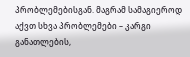პრობლემებისგან. მაგრამ სამაგიეროდ აქვთ სხვა პრობლემები – კარგი განათლების,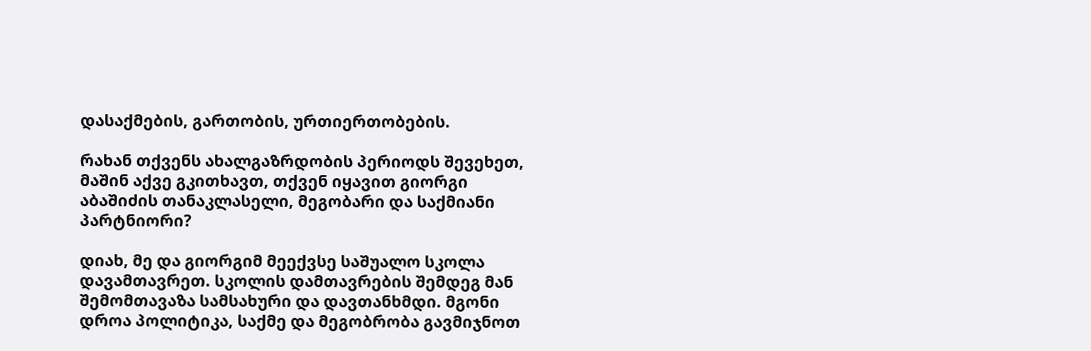დასაქმების, გართობის, ურთიერთობების.

რახან თქვენს ახალგაზრდობის პერიოდს შევეხეთ, მაშინ აქვე გკითხავთ, თქვენ იყავით გიორგი აბაშიძის თანაკლასელი, მეგობარი და საქმიანი პარტნიორი?

დიახ, მე და გიორგიმ მეექვსე საშუალო სკოლა დავამთავრეთ. სკოლის დამთავრების შემდეგ მან შემომთავაზა სამსახური და დავთანხმდი. მგონი დროა პოლიტიკა, საქმე და მეგობრობა გავმიჯნოთ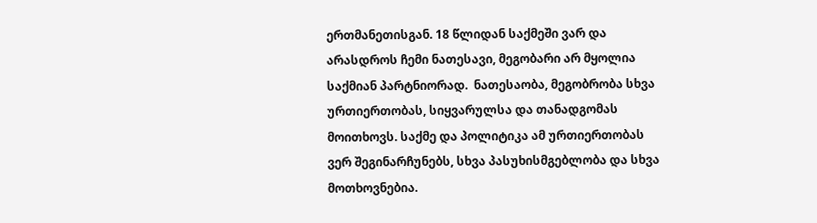ერთმანეთისგან. 18 წლიდან საქმეში ვარ და არასდროს ჩემი ნათესავი, მეგობარი არ მყოლია საქმიან პარტნიორად.  ნათესაობა, მეგობრობა სხვა ურთიერთობას, სიყვარულსა და თანადგომას მოითხოვს. საქმე და პოლიტიკა ამ ურთიერთობას ვერ შეგინარჩუნებს, სხვა პასუხისმგებლობა და სხვა მოთხოვნებია.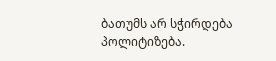ბათუმს არ სჭირდება პოლიტიზება.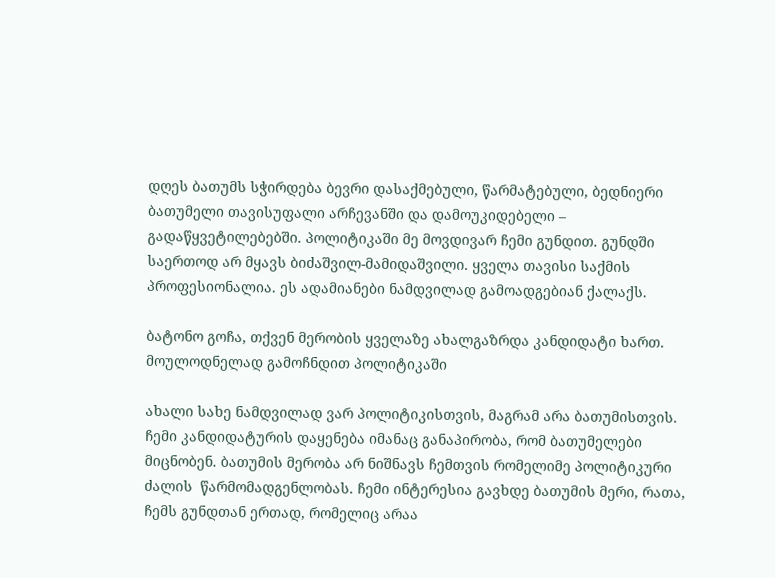დღეს ბათუმს სჭირდება ბევრი დასაქმებული, წარმატებული, ბედნიერი ბათუმელი თავისუფალი არჩევანში და დამოუკიდებელი – გადაწყვეტილებებში. პოლიტიკაში მე მოვდივარ ჩემი გუნდით. გუნდში საერთოდ არ მყავს ბიძაშვილ-მამიდაშვილი. ყველა თავისი საქმის პროფესიონალია. ეს ადამიანები ნამდვილად გამოადგებიან ქალაქს.

ბატონო გოჩა, თქვენ მერობის ყველაზე ახალგაზრდა კანდიდატი ხართ. მოულოდნელად გამოჩნდით პოლიტიკაში

ახალი სახე ნამდვილად ვარ პოლიტიკისთვის, მაგრამ არა ბათუმისთვის. ჩემი კანდიდატურის დაყენება იმანაც განაპირობა, რომ ბათუმელები მიცნობენ. ბათუმის მერობა არ ნიშნავს ჩემთვის რომელიმე პოლიტიკური ძალის  წარმომადგენლობას. ჩემი ინტერესია გავხდე ბათუმის მერი, რათა, ჩემს გუნდთან ერთად, რომელიც არაა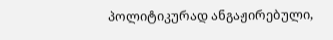პოლიტიკურად ანგაჟირებული,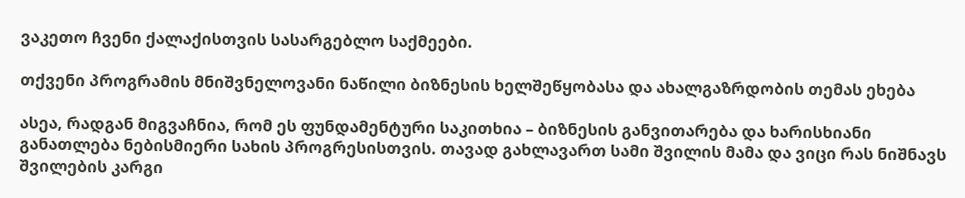ვაკეთო ჩვენი ქალაქისთვის სასარგებლო საქმეები.

თქვენი პროგრამის მნიშვნელოვანი ნაწილი ბიზნესის ხელშეწყობასა და ახალგაზრდობის თემას ეხება

ასეა, რადგან მიგვაჩნია, რომ ეს ფუნდამენტური საკითხია – ბიზნესის განვითარება და ხარისხიანი განათლება ნებისმიერი სახის პროგრესისთვის. თავად გახლავართ სამი შვილის მამა და ვიცი რას ნიშნავს შვილების კარგი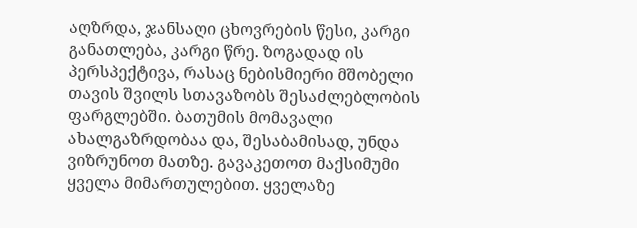აღზრდა, ჯანსაღი ცხოვრების წესი, კარგი განათლება, კარგი წრე. ზოგადად ის პერსპექტივა, რასაც ნებისმიერი მშობელი თავის შვილს სთავაზობს შესაძლებლობის ფარგლებში. ბათუმის მომავალი ახალგაზრდობაა და, შესაბამისად, უნდა ვიზრუნოთ მათზე. გავაკეთოთ მაქსიმუმი ყველა მიმართულებით. ყველაზე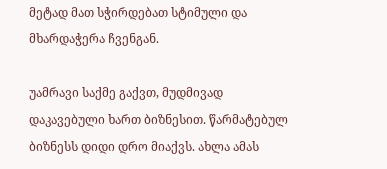მეტად მათ სჭირდებათ სტიმული და მხარდაჭერა ჩვენგან.

უამრავი საქმე გაქვთ, მუდმივად დაკავებული ხართ ბიზნესით. წარმატებულ ბიზნესს დიდი დრო მიაქვს. ახლა ამას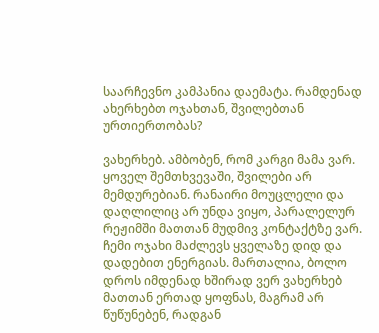საარჩევნო კამპანია დაემატა. რამდენად ახერხებთ ოჯახთან, შვილებთან ურთიერთობას?

ვახერხებ. ამბობენ, რომ კარგი მამა ვარ. ყოველ შემთხვევაში, შვილები არ მემდურებიან. რანაირი მოუცლელი და დაღლილიც არ უნდა ვიყო, პარალელურ რეჟიმში მათთან მუდმივ კონტაქტზე ვარ. ჩემი ოჯახი მაძლევს ყველაზე დიდ და დადებით ენერგიას. მართალია, ბოლო დროს იმდენად ხშირად ვერ ვახერხებ მათთან ერთად ყოფნას, მაგრამ არ წუწუნებენ, რადგან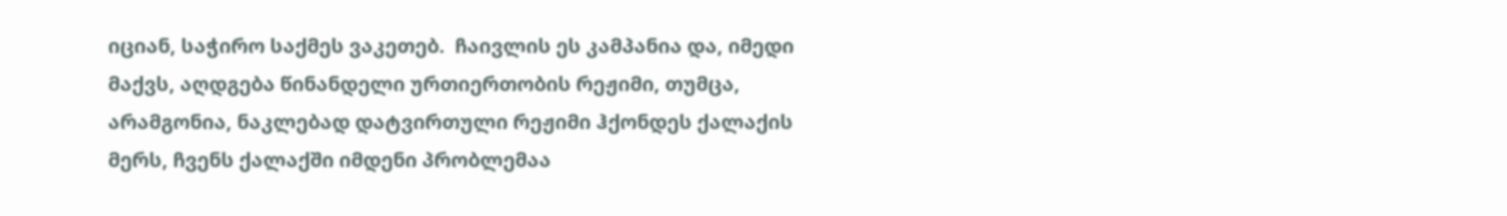იციან, საჭირო საქმეს ვაკეთებ.  ჩაივლის ეს კამპანია და, იმედი მაქვს, აღდგება წინანდელი ურთიერთობის რეჟიმი, თუმცა, არამგონია, ნაკლებად დატვირთული რეჟიმი ჰქონდეს ქალაქის მერს, ჩვენს ქალაქში იმდენი პრობლემაა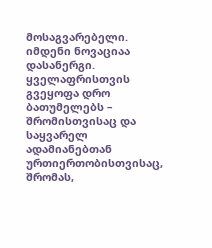მოსაგვარებელი. იმდენი ნოვაციაა დასანერგი. ყველაფრისთვის გვეყოფა დრო ბათუმელებს – შრომისთვისაც და საყვარელ ადამიანებთან ურთიერთობისთვისაც, შრომას,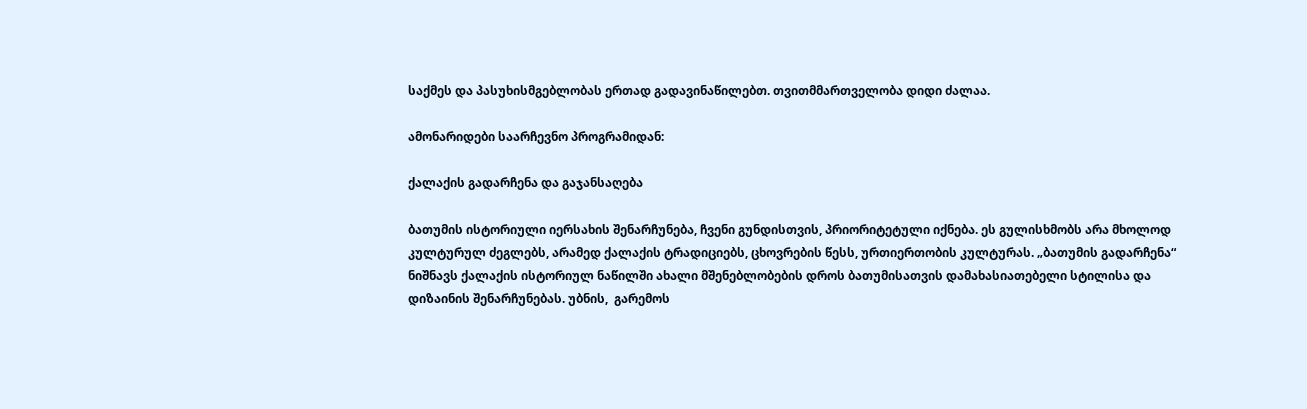საქმეს და პასუხისმგებლობას ერთად გადავინაწილებთ. თვითმმართველობა დიდი ძალაა.

ამონარიდები საარჩევნო პროგრამიდან:

ქალაქის გადარჩენა და გაჯანსაღება

ბათუმის ისტორიული იერსახის შენარჩუნება, ჩვენი გუნდისთვის, პრიორიტეტული იქნება. ეს გულისხმობს არა მხოლოდ კულტურულ ძეგლებს, არამედ ქალაქის ტრადიციებს, ცხოვრების წესს, ურთიერთობის კულტურას. „ბათუმის გადარჩენა“ ნიშნავს ქალაქის ისტორიულ ნაწილში ახალი მშენებლობების დროს ბათუმისათვის დამახასიათებელი სტილისა და დიზაინის შენარჩუნებას. უბნის,  გარემოს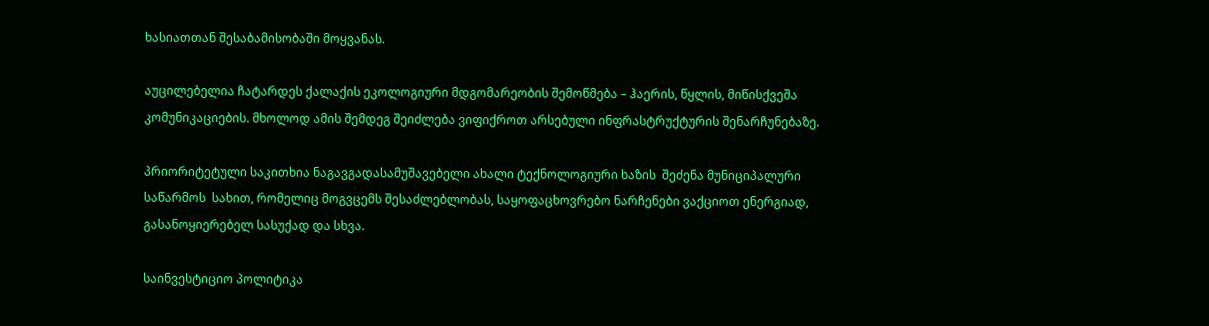ხასიათთან შესაბამისობაში მოყვანას.

აუცილებელია ჩატარდეს ქალაქის ეკოლოგიური მდგომარეობის შემოწმება – ჰაერის, წყლის, მიწისქვეშა კომუნიკაციების. მხოლოდ ამის შემდეგ შეიძლება ვიფიქროთ არსებული ინფრასტრუქტურის შენარჩუნებაზე.

პრიორიტეტული საკითხია ნაგავგადასამუშავებელი ახალი ტექნოლოგიური ხაზის  შეძენა მუნიციპალური საწარმოს  სახით, რომელიც მოგვცემს შესაძლებლობას, საყოფაცხოვრებო ნარჩენები ვაქციოთ ენერგიად, გასანოყიერებელ სასუქად და სხვა.

საინვესტიციო პოლიტიკა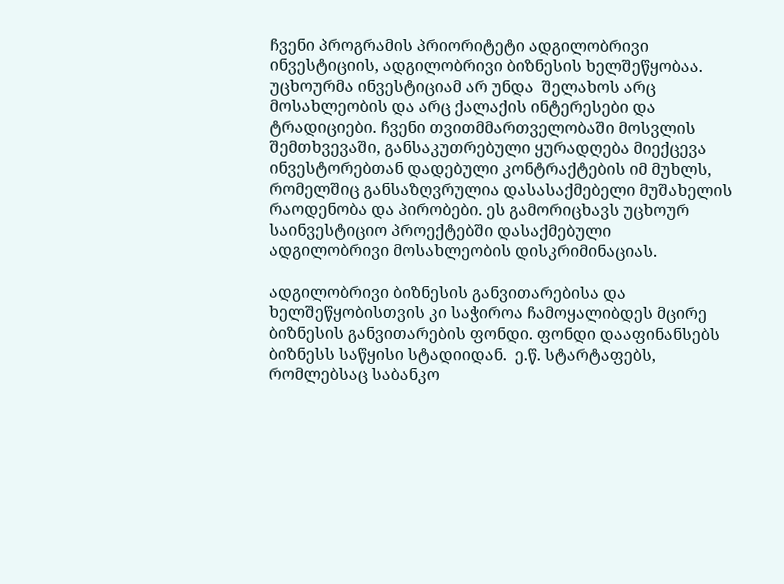ჩვენი პროგრამის პრიორიტეტი ადგილობრივი ინვესტიციის, ადგილობრივი ბიზნესის ხელშეწყობაა. უცხოურმა ინვესტიციამ არ უნდა  შელახოს არც მოსახლეობის და არც ქალაქის ინტერესები და ტრადიციები. ჩვენი თვითმმართველობაში მოსვლის შემთხვევაში, განსაკუთრებული ყურადღება მიექცევა ინვესტორებთან დადებული კონტრაქტების იმ მუხლს, რომელშიც განსაზღვრულია დასასაქმებელი მუშახელის რაოდენობა და პირობები. ეს გამორიცხავს უცხოურ საინვესტიციო პროექტებში დასაქმებული ადგილობრივი მოსახლეობის დისკრიმინაციას.

ადგილობრივი ბიზნესის განვითარებისა და ხელშეწყობისთვის კი საჭიროა ჩამოყალიბდეს მცირე ბიზნესის განვითარების ფონდი. ფონდი დააფინანსებს  ბიზნესს საწყისი სტადიიდან.  ე.წ. სტარტაფებს, რომლებსაც საბანკო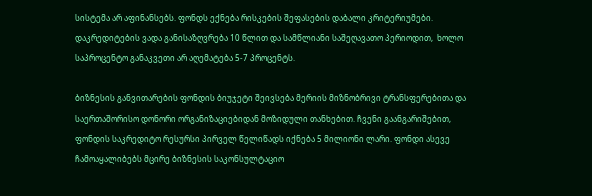სისტემა არ აფინანსებს. ფონდს ექნება რისკების შეფასების დაბალი კრიტერიუმები. დაკრედიტების ვადა განისაზღვრება 10 წლით და სამწლიანი საშეღავათო პერიოდით,  ხოლო საპროცენტო განაკვეთი არ აღემატება 5-7 პროცენტს.

ბიზნესის განვითარების ფონდის ბიუჯეტი შეივსება მერიის მიზნობრივი ტრანსფერებითა და საერთაშორისო დონორი ორგანიზაციებიდან მოზიდული თანხებით. ჩვენი გაანგარიშებით, ფონდის საკრედიტო რესურსი პირველ წელიწადს იქნება 5 მილიონი ლარი. ფონდი ასევე ჩამოაყალიბებს მცირე ბიზნესის საკონსულტაციო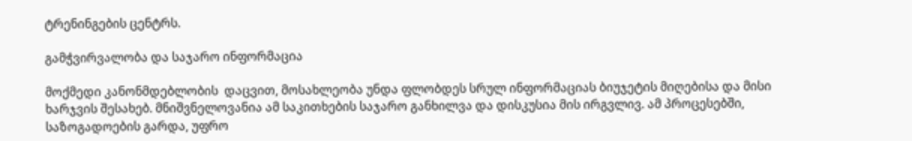ტრენინგების ცენტრს.

გამჭვირვალობა და საჯარო ინფორმაცია

მოქმედი კანონმდებლობის  დაცვით, მოსახლეობა უნდა ფლობდეს სრულ ინფორმაციას ბიუჯეტის მიღებისა და მისი ხარჯვის შესახებ. მნიშვნელოვანია ამ საკითხების საჯარო განხილვა და დისკუსია მის ირგვლივ. ამ პროცესებში, საზოგადოების გარდა, უფრო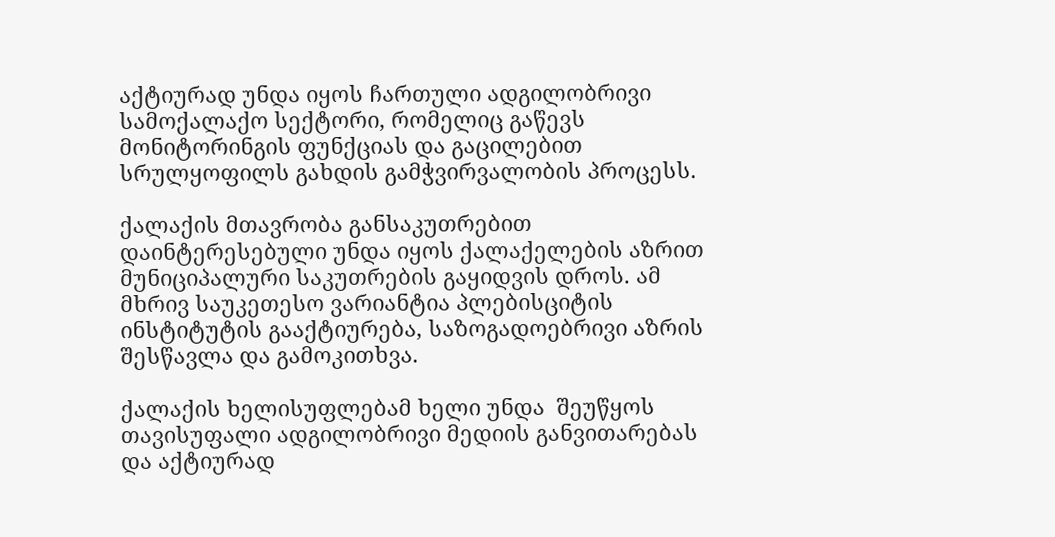აქტიურად უნდა იყოს ჩართული ადგილობრივი სამოქალაქო სექტორი, რომელიც გაწევს მონიტორინგის ფუნქციას და გაცილებით სრულყოფილს გახდის გამჭვირვალობის პროცესს.

ქალაქის მთავრობა განსაკუთრებით დაინტერესებული უნდა იყოს ქალაქელების აზრით მუნიციპალური საკუთრების გაყიდვის დროს. ამ მხრივ საუკეთესო ვარიანტია პლებისციტის ინსტიტუტის გააქტიურება, საზოგადოებრივი აზრის შესწავლა და გამოკითხვა.

ქალაქის ხელისუფლებამ ხელი უნდა  შეუწყოს თავისუფალი ადგილობრივი მედიის განვითარებას და აქტიურად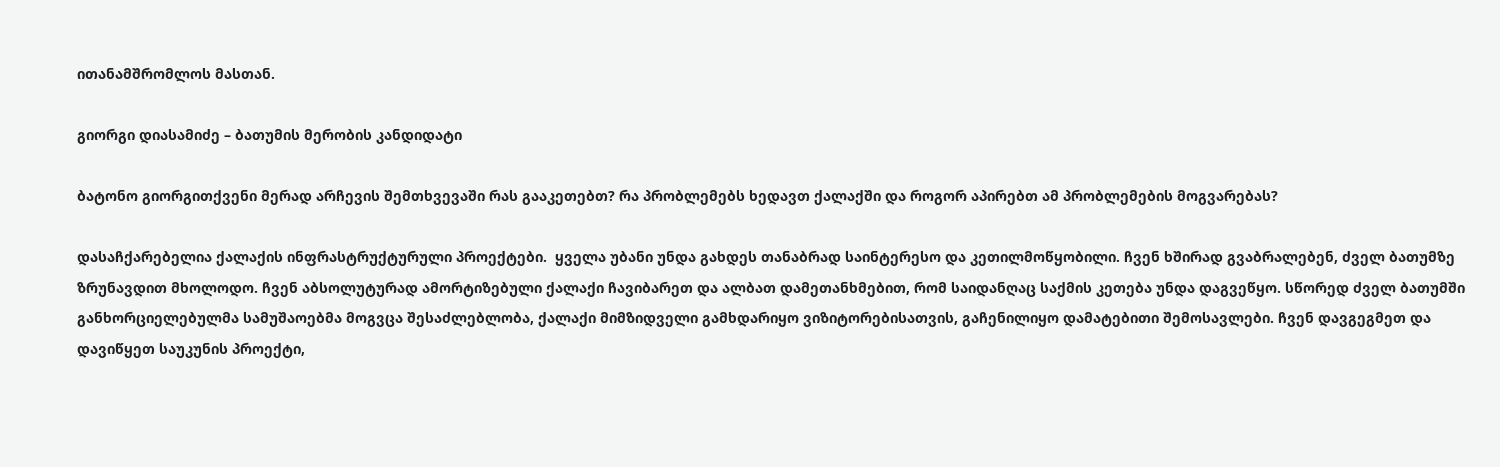ითანამშრომლოს მასთან.

გიორგი დიასამიძე – ბათუმის მერობის კანდიდატი

ბატონო გიორგითქვენი მერად არჩევის შემთხვევაში რას გააკეთებთ? რა პრობლემებს ხედავთ ქალაქში და როგორ აპირებთ ამ პრობლემების მოგვარებას?

დასაჩქარებელია ქალაქის ინფრასტრუქტურული პროექტები.  ყველა უბანი უნდა გახდეს თანაბრად საინტერესო და კეთილმოწყობილი. ჩვენ ხშირად გვაბრალებენ, ძველ ბათუმზე ზრუნავდით მხოლოდო. ჩვენ აბსოლუტურად ამორტიზებული ქალაქი ჩავიბარეთ და ალბათ დამეთანხმებით, რომ საიდანღაც საქმის კეთება უნდა დაგვეწყო. სწორედ ძველ ბათუმში განხორციელებულმა სამუშაოებმა მოგვცა შესაძლებლობა, ქალაქი მიმზიდველი გამხდარიყო ვიზიტორებისათვის, გაჩენილიყო დამატებითი შემოსავლები. ჩვენ დავგეგმეთ და დავიწყეთ საუკუნის პროექტი,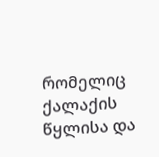რომელიც ქალაქის წყლისა და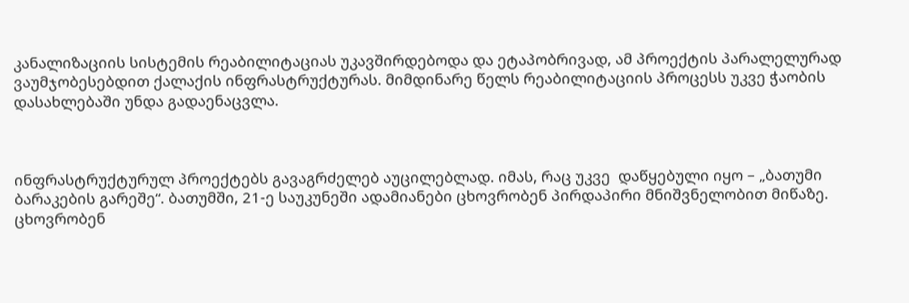კანალიზაციის სისტემის რეაბილიტაციას უკავშირდებოდა და ეტაპობრივად, ამ პროექტის პარალელურად ვაუმჯობესებდით ქალაქის ინფრასტრუქტურას. მიმდინარე წელს რეაბილიტაციის პროცესს უკვე ჭაობის დასახლებაში უნდა გადაენაცვლა.



ინფრასტრუქტურულ პროექტებს გავაგრძელებ აუცილებლად. იმას, რაც უკვე  დაწყებული იყო – „ბათუმი ბარაკების გარეშე“. ბათუმში, 21-ე საუკუნეში ადამიანები ცხოვრობენ პირდაპირი მნიშვნელობით მიწაზე. ცხოვრობენ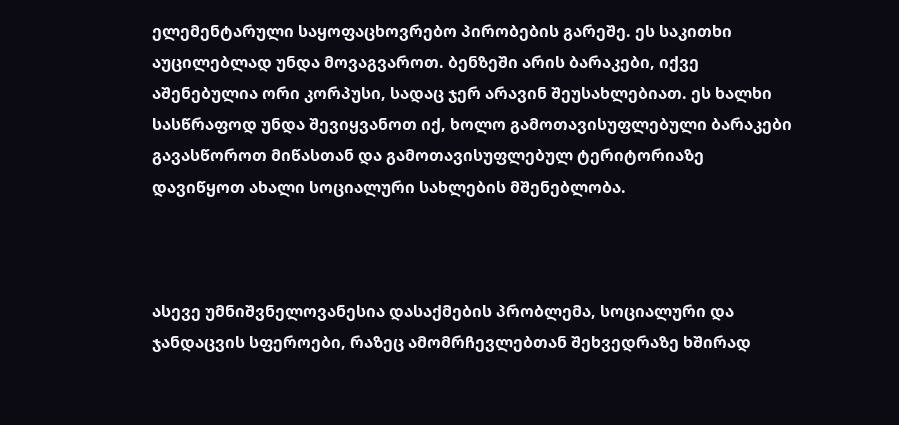ელემენტარული საყოფაცხოვრებო პირობების გარეშე. ეს საკითხი აუცილებლად უნდა მოვაგვაროთ. ბენზეში არის ბარაკები, იქვე აშენებულია ორი კორპუსი, სადაც ჯერ არავინ შეუსახლებიათ. ეს ხალხი სასწრაფოდ უნდა შევიყვანოთ იქ, ხოლო გამოთავისუფლებული ბარაკები გავასწოროთ მიწასთან და გამოთავისუფლებულ ტერიტორიაზე დავიწყოთ ახალი სოციალური სახლების მშენებლობა.



ასევე უმნიშვნელოვანესია დასაქმების პრობლემა, სოციალური და ჯანდაცვის სფეროები, რაზეც ამომრჩევლებთან შეხვედრაზე ხშირად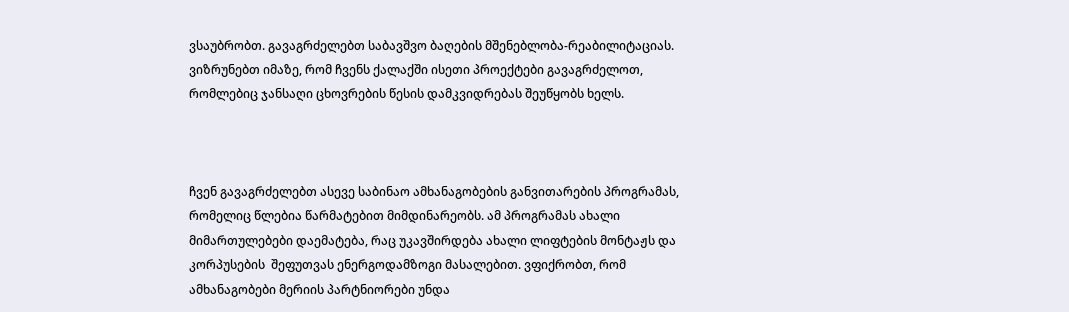ვსაუბრობთ. გავაგრძელებთ საბავშვო ბაღების მშენებლობა-რეაბილიტაციას. ვიზრუნებთ იმაზე, რომ ჩვენს ქალაქში ისეთი პროექტები გავაგრძელოთ, რომლებიც ჯანსაღი ცხოვრების წესის დამკვიდრებას შეუწყობს ხელს.



ჩვენ გავაგრძელებთ ასევე საბინაო ამხანაგობების განვითარების პროგრამას, რომელიც წლებია წარმატებით მიმდინარეობს. ამ პროგრამას ახალი მიმართულებები დაემატება, რაც უკავშირდება ახალი ლიფტების მონტაჟს და კორპუსების  შეფუთვას ენერგოდამზოგი მასალებით. ვფიქრობთ, რომ ამხანაგობები მერიის პარტნიორები უნდა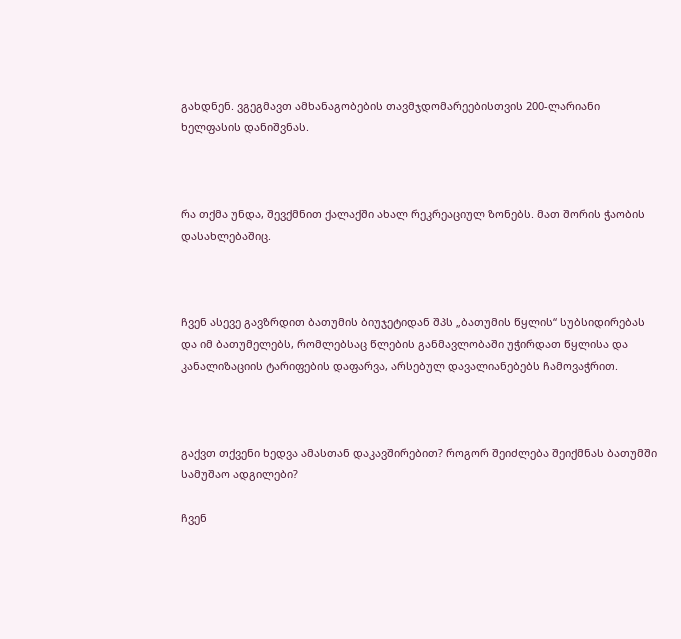გახდნენ. ვგეგმავთ ამხანაგობების თავმჯდომარეებისთვის 200-ლარიანი ხელფასის დანიშვნას.



რა თქმა უნდა, შევქმნით ქალაქში ახალ რეკრეაციულ ზონებს. მათ შორის ჭაობის დასახლებაშიც.



ჩვენ ასევე გავზრდით ბათუმის ბიუჯეტიდან შპს „ბათუმის წყლის“ სუბსიდირებას და იმ ბათუმელებს, რომლებსაც წლების განმავლობაში უჭირდათ წყლისა და კანალიზაციის ტარიფების დაფარვა, არსებულ დავალიანებებს ჩამოვაჭრით.



გაქვთ თქვენი ხედვა ამასთან დაკავშირებით? როგორ შეიძლება შეიქმნას ბათუმში სამუშაო ადგილები?

ჩვენ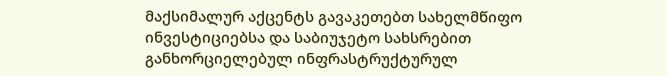მაქსიმალურ აქცენტს გავაკეთებთ სახელმწიფო ინვესტიციებსა და საბიუჯეტო სახსრებით განხორციელებულ ინფრასტრუქტურულ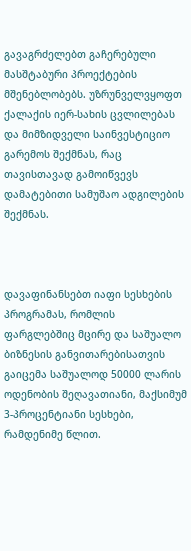გავაგრძელებთ გაჩერებული მასშტაბური პროექტების მშენებლობებს. უზრუნველვყოფთ ქალაქის იერ-სახის ცვლილებას და მიმზიდველი საინვესტიციო გარემოს შექმნას, რაც თავისთავად გამოიწვევს დამატებითი სამუშაო ადგილების შექმნას.



დავაფინანსებთ იაფი სესხების პროგრამას, რომლის ფარგლებშიც მცირე და საშუალო ბიზნესის განვითარებისათვის გაიცემა საშუალოდ 50000 ლარის ოდენობის შეღავათიანი, მაქსიმუმ 3-პროცენტიანი სესხები, რამდენიმე წლით.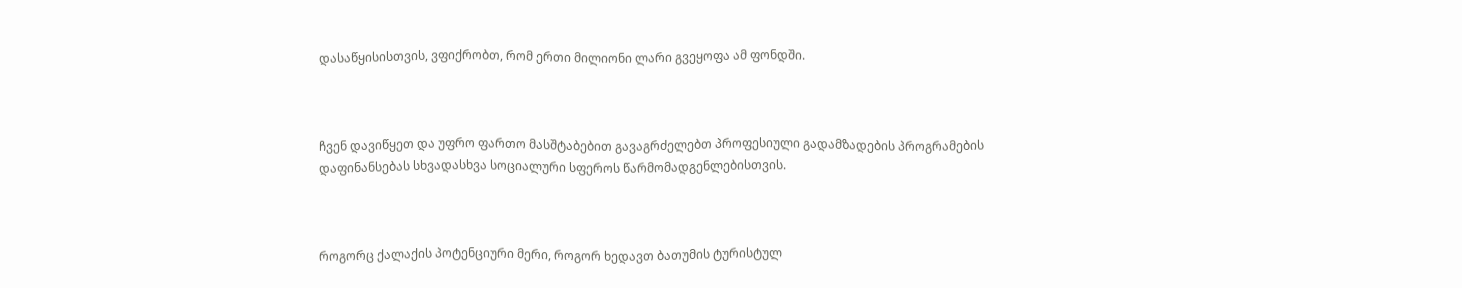დასაწყისისთვის, ვფიქრობთ, რომ ერთი მილიონი ლარი გვეყოფა ამ ფონდში.



ჩვენ დავიწყეთ და უფრო ფართო მასშტაბებით გავაგრძელებთ პროფესიული გადამზადების პროგრამების დაფინანსებას სხვადასხვა სოციალური სფეროს წარმომადგენლებისთვის.



როგორც ქალაქის პოტენციური მერი, როგორ ხედავთ ბათუმის ტურისტულ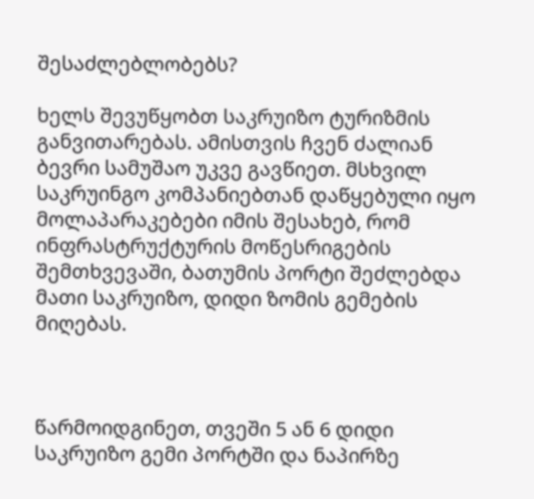შესაძლებლობებს?

ხელს შევუწყობთ საკრუიზო ტურიზმის განვითარებას. ამისთვის ჩვენ ძალიან ბევრი სამუშაო უკვე გავწიეთ. მსხვილ საკრუინგო კომპანიებთან დაწყებული იყო მოლაპარაკებები იმის შესახებ, რომ ინფრასტრუქტურის მოწესრიგების შემთხვევაში, ბათუმის პორტი შეძლებდა მათი საკრუიზო, დიდი ზომის გემების მიღებას.



წარმოიდგინეთ, თვეში 5 ან 6 დიდი საკრუიზო გემი პორტში და ნაპირზე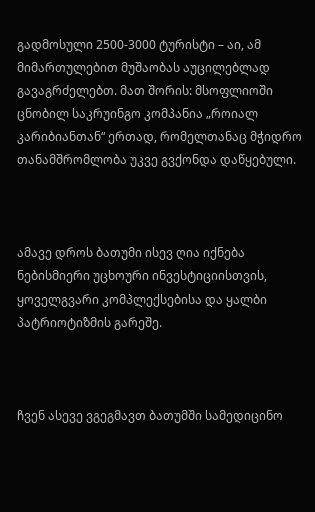გადმოსული 2500-3000 ტურისტი – აი, ამ მიმართულებით მუშაობას აუცილებლად გავაგრძელებთ. მათ შორის: მსოფლიოში ცნობილ საკრუინგო კომპანია „როიალ კარიბიანთან“ ერთად, რომელთანაც მჭიდრო თანამშრომლობა უკვე გვქონდა დაწყებული.



ამავე დროს ბათუმი ისევ ღია იქნება ნებისმიერი უცხოური ინვესტიციისთვის, ყოველგვარი კომპლექსებისა და ყალბი პატრიოტიზმის გარეშე.



ჩვენ ასევე ვგეგმავთ ბათუმში სამედიცინო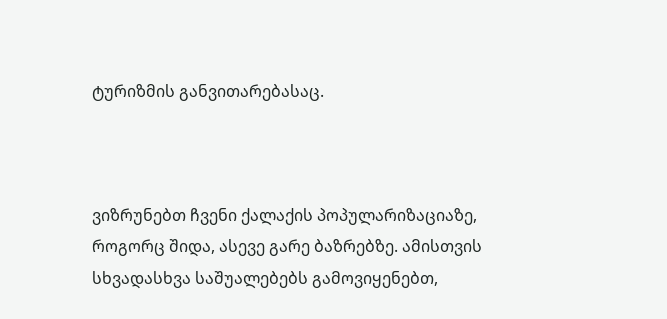ტურიზმის განვითარებასაც.



ვიზრუნებთ ჩვენი ქალაქის პოპულარიზაციაზე, როგორც შიდა, ასევე გარე ბაზრებზე. ამისთვის სხვადასხვა საშუალებებს გამოვიყენებთ,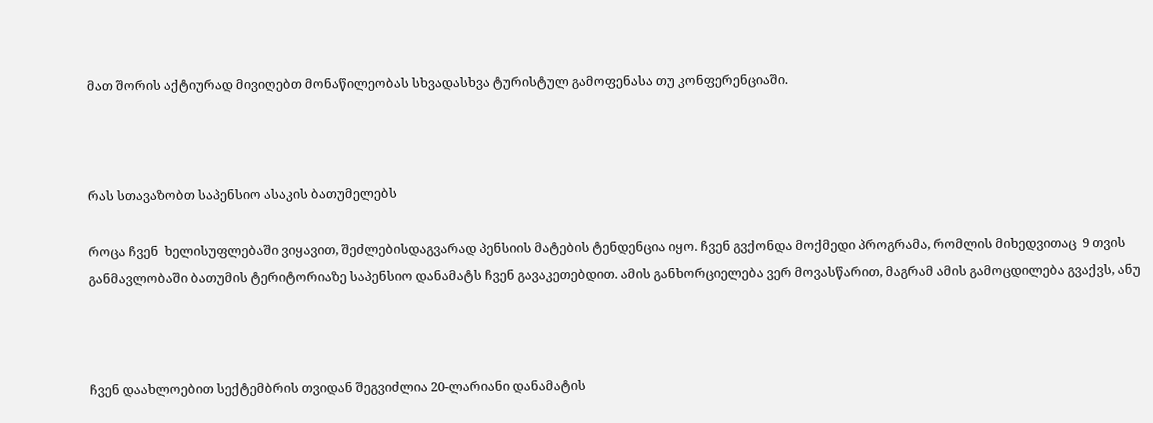მათ შორის აქტიურად მივიღებთ მონაწილეობას სხვადასხვა ტურისტულ გამოფენასა თუ კონფერენციაში.



რას სთავაზობთ საპენსიო ასაკის ბათუმელებს

როცა ჩვენ  ხელისუფლებაში ვიყავით, შეძლებისდაგვარად პენსიის მატების ტენდენცია იყო. ჩვენ გვქონდა მოქმედი პროგრამა, რომლის მიხედვითაც  9 თვის განმავლობაში ბათუმის ტერიტორიაზე საპენსიო დანამატს ჩვენ გავაკეთებდით. ამის განხორციელება ვერ მოვასწარით, მაგრამ ამის გამოცდილება გვაქვს, ანუ



ჩვენ დაახლოებით სექტემბრის თვიდან შეგვიძლია 20-ლარიანი დანამატის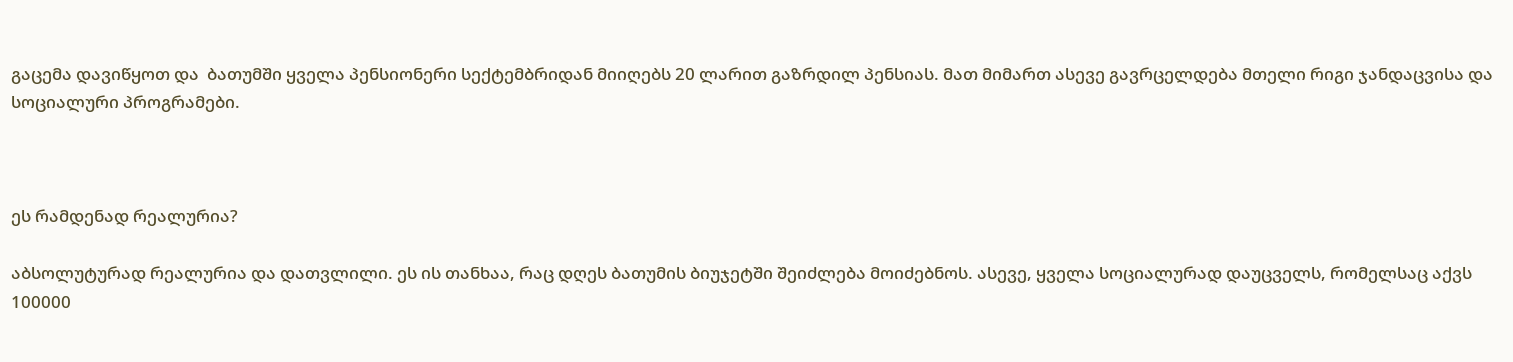გაცემა დავიწყოთ და  ბათუმში ყველა პენსიონერი სექტემბრიდან მიიღებს 20 ლარით გაზრდილ პენსიას. მათ მიმართ ასევე გავრცელდება მთელი რიგი ჯანდაცვისა და სოციალური პროგრამები.



ეს რამდენად რეალურია?

აბსოლუტურად რეალურია და დათვლილი. ეს ის თანხაა, რაც დღეს ბათუმის ბიუჯეტში შეიძლება მოიძებნოს. ასევე, ყველა სოციალურად დაუცველს, რომელსაც აქვს 100000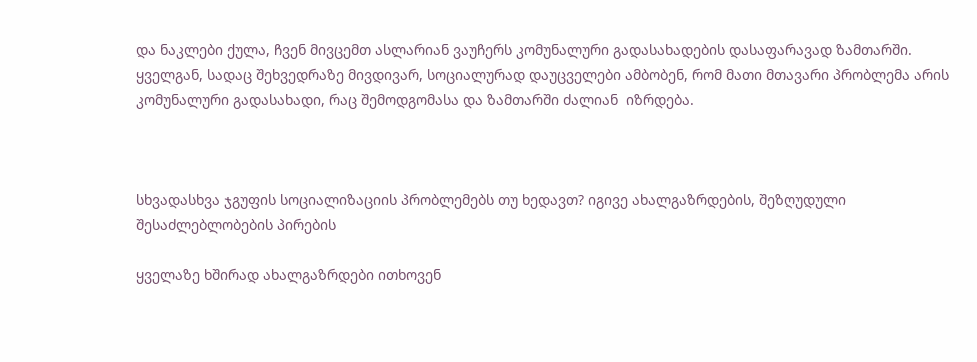და ნაკლები ქულა, ჩვენ მივცემთ ასლარიან ვაუჩერს კომუნალური გადასახადების დასაფარავად ზამთარში. ყველგან, სადაც შეხვედრაზე მივდივარ, სოციალურად დაუცველები ამბობენ, რომ მათი მთავარი პრობლემა არის კომუნალური გადასახადი, რაც შემოდგომასა და ზამთარში ძალიან  იზრდება.



სხვადასხვა ჯგუფის სოციალიზაციის პრობლემებს თუ ხედავთ? იგივე ახალგაზრდების, შეზღუდული შესაძლებლობების პირების

ყველაზე ხშირად ახალგაზრდები ითხოვენ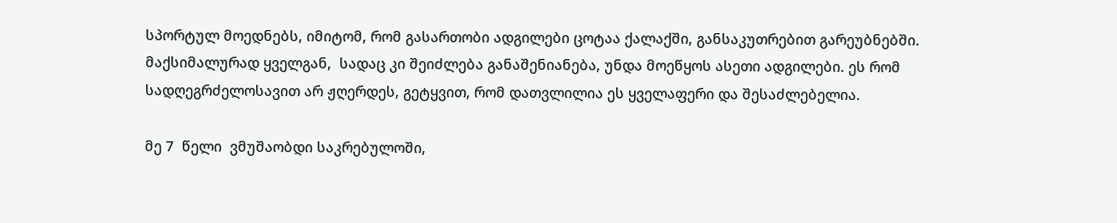სპორტულ მოედნებს, იმიტომ, რომ გასართობი ადგილები ცოტაა ქალაქში, განსაკუთრებით გარეუბნებში. მაქსიმალურად ყველგან,  სადაც კი შეიძლება განაშენიანება, უნდა მოეწყოს ასეთი ადგილები. ეს რომ სადღეგრძელოსავით არ ჟღერდეს, გეტყვით, რომ დათვლილია ეს ყველაფერი და შესაძლებელია.

მე 7  წელი  ვმუშაობდი საკრებულოში,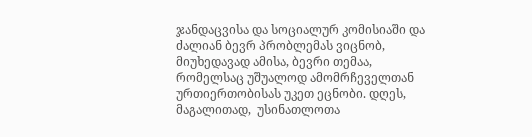ჯანდაცვისა და სოციალურ კომისიაში და ძალიან ბევრ პრობლემას ვიცნობ, მიუხედავად ამისა, ბევრი თემაა, რომელსაც უშუალოდ ამომრჩეველთან ურთიერთობისას უკეთ ეცნობი. დღეს, მაგალითად,  უსინათლოთა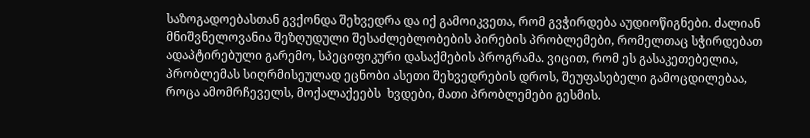საზოგადოებასთან გვქონდა შეხვედრა და იქ გამოიკვეთა, რომ გვჭირდება აუდიოწიგნები. ძალიან მნიშვნელოვანია შეზღუდული შესაძლებლობების პირების პრობლემები, რომელთაც სჭირდებათ ადაპტირებული გარემო, სპეციფიკური დასაქმების პროგრამა. ვიცით, რომ ეს გასაკეთებელია, პრობლემას სიღრმისეულად ეცნობი ასეთი შეხვედრების დროს, შეუფასებელი გამოცდილებაა, როცა ამომრჩეველს, მოქალაქეებს  ხვდები, მათი პრობლემები გესმის.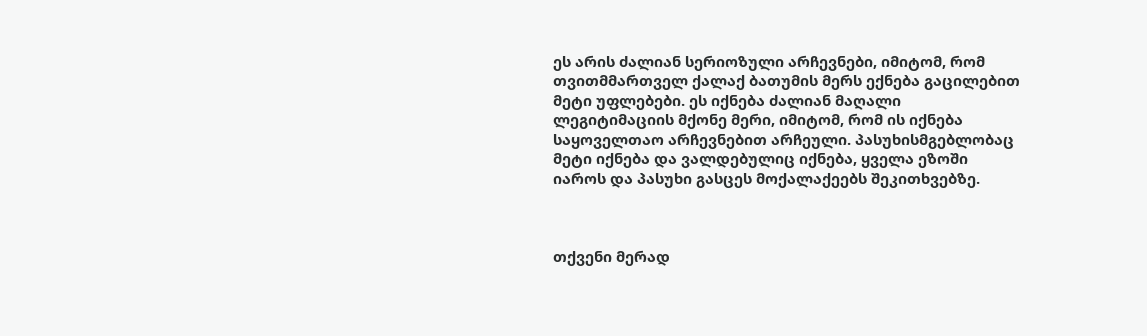ეს არის ძალიან სერიოზული არჩევნები, იმიტომ, რომ თვითმმართველ ქალაქ ბათუმის მერს ექნება გაცილებით მეტი უფლებები. ეს იქნება ძალიან მაღალი ლეგიტიმაციის მქონე მერი, იმიტომ, რომ ის იქნება საყოველთაო არჩევნებით არჩეული. პასუხისმგებლობაც მეტი იქნება და ვალდებულიც იქნება, ყველა ეზოში იაროს და პასუხი გასცეს მოქალაქეებს შეკითხვებზე.



თქვენი მერად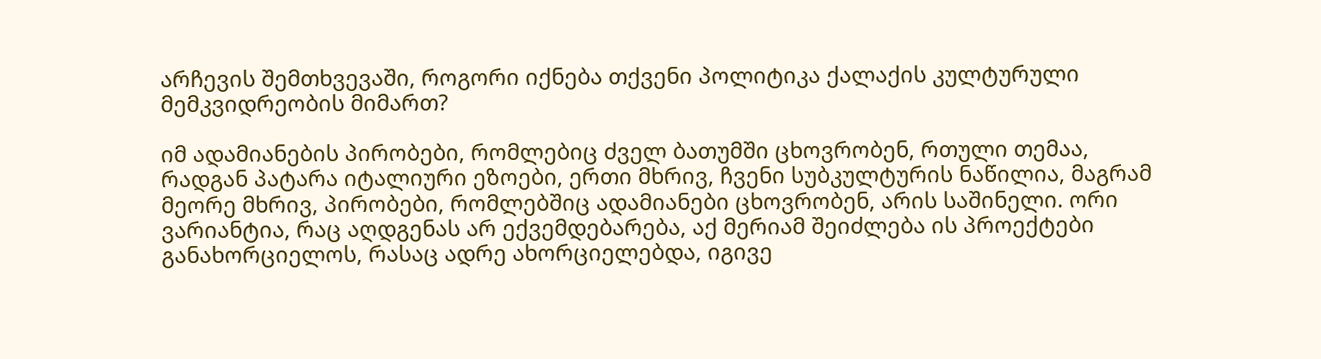არჩევის შემთხვევაში, როგორი იქნება თქვენი პოლიტიკა ქალაქის კულტურული მემკვიდრეობის მიმართ?

იმ ადამიანების პირობები, რომლებიც ძველ ბათუმში ცხოვრობენ, რთული თემაა, რადგან პატარა იტალიური ეზოები, ერთი მხრივ, ჩვენი სუბკულტურის ნაწილია, მაგრამ მეორე მხრივ, პირობები, რომლებშიც ადამიანები ცხოვრობენ, არის საშინელი. ორი ვარიანტია, რაც აღდგენას არ ექვემდებარება, აქ მერიამ შეიძლება ის პროექტები განახორციელოს, რასაც ადრე ახორციელებდა, იგივე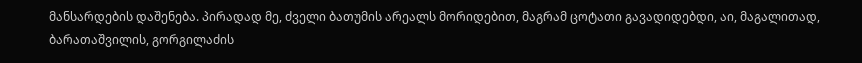მანსარდების დაშენება. პირადად მე, ძველი ბათუმის არეალს მორიდებით, მაგრამ ცოტათი გავადიდებდი, აი, მაგალითად, ბარათაშვილის, გორგილაძის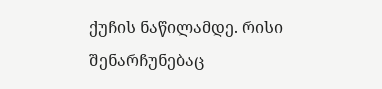ქუჩის ნაწილამდე. რისი შენარჩუნებაც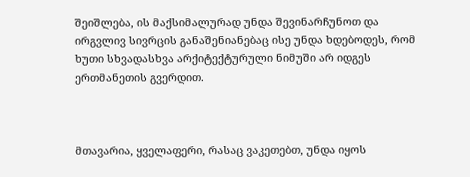შეიშლება, ის მაქსიმალურად უნდა შევინარჩუნოთ და ირგვლივ სივრცის განაშენიანებაც ისე უნდა ხდებოდეს, რომ ხუთი სხვადასხვა არქიტექტურული ნიმუში არ იდგეს ერთმანეთის გვერდით.



მთავარია, ყველაფერი, რასაც ვაკეთებთ, უნდა იყოს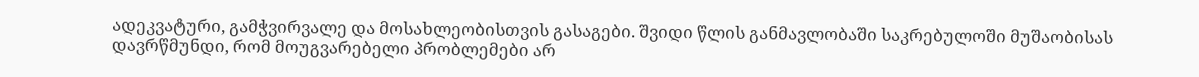ადეკვატური, გამჭვირვალე და მოსახლეობისთვის გასაგები. შვიდი წლის განმავლობაში საკრებულოში მუშაობისას დავრწმუნდი, რომ მოუგვარებელი პრობლემები არ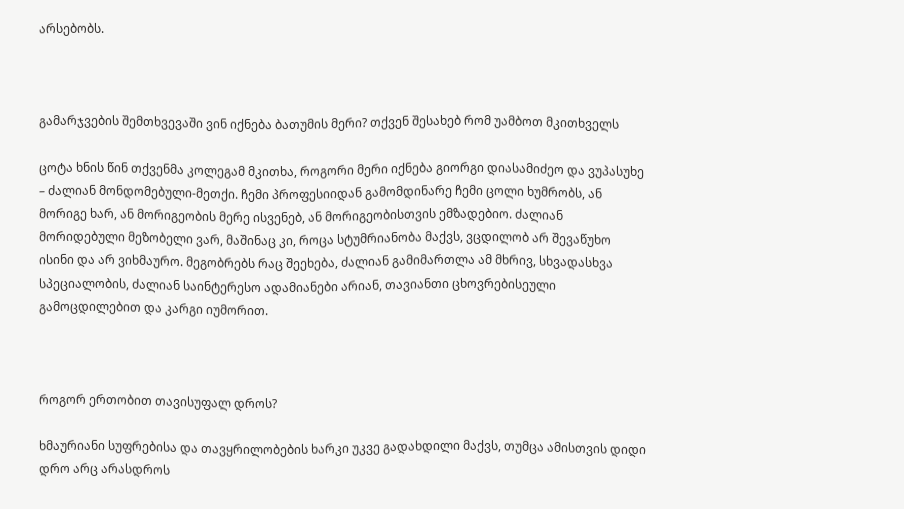არსებობს.



გამარჯვების შემთხვევაში ვინ იქნება ბათუმის მერი? თქვენ შესახებ რომ უამბოთ მკითხველს

ცოტა ხნის წინ თქვენმა კოლეგამ მკითხა, როგორი მერი იქნება გიორგი დიასამიძეო და ვუპასუხე – ძალიან მონდომებული-მეთქი. ჩემი პროფესიიდან გამომდინარე ჩემი ცოლი ხუმრობს, ან მორიგე ხარ, ან მორიგეობის მერე ისვენებ, ან მორიგეობისთვის ემზადებიო. ძალიან მორიდებული მეზობელი ვარ, მაშინაც კი, როცა სტუმრიანობა მაქვს, ვცდილობ არ შევაწუხო ისინი და არ ვიხმაურო. მეგობრებს რაც შეეხება, ძალიან გამიმართლა ამ მხრივ, სხვადასხვა სპეციალობის, ძალიან საინტერესო ადამიანები არიან, თავიანთი ცხოვრებისეული გამოცდილებით და კარგი იუმორით.



როგორ ერთობით თავისუფალ დროს?

ხმაურიანი სუფრებისა და თავყრილობების ხარკი უკვე გადახდილი მაქვს, თუმცა ამისთვის დიდი დრო არც არასდროს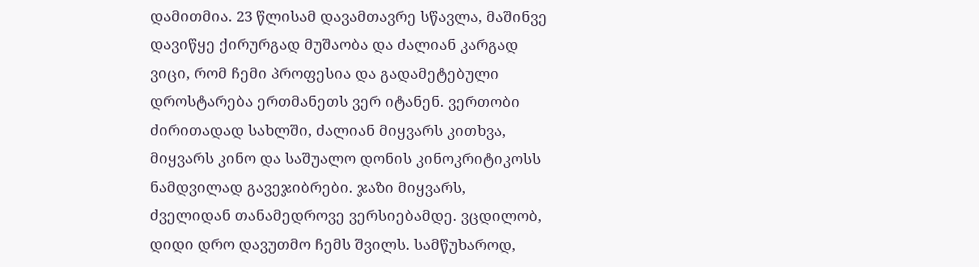დამითმია. 23 წლისამ დავამთავრე სწავლა, მაშინვე დავიწყე ქირურგად მუშაობა და ძალიან კარგად ვიცი, რომ ჩემი პროფესია და გადამეტებული დროსტარება ერთმანეთს ვერ იტანენ. ვერთობი ძირითადად სახლში, ძალიან მიყვარს კითხვა, მიყვარს კინო და საშუალო დონის კინოკრიტიკოსს ნამდვილად გავეჯიბრები. ჯაზი მიყვარს, ძველიდან თანამედროვე ვერსიებამდე. ვცდილობ, დიდი დრო დავუთმო ჩემს შვილს. სამწუხაროდ,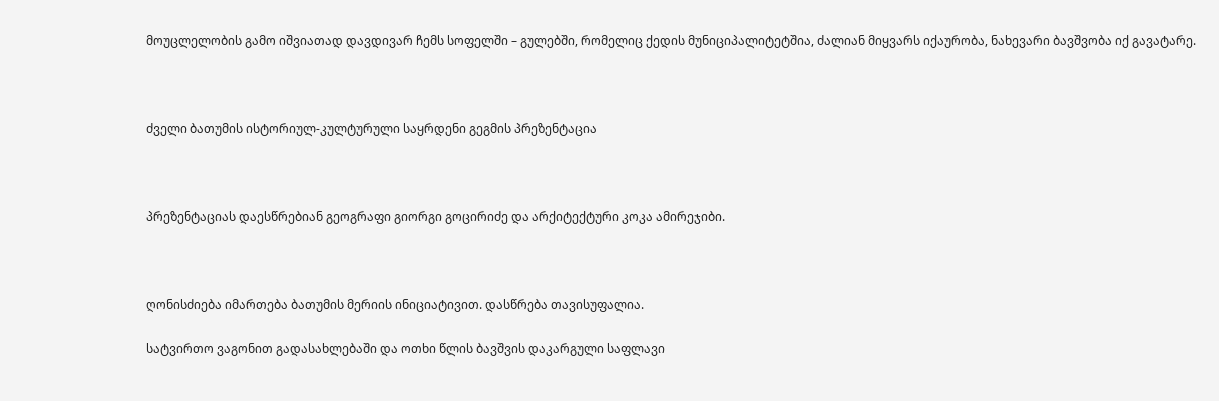მოუცლელობის გამო იშვიათად დავდივარ ჩემს სოფელში – გულებში, რომელიც ქედის მუნიციპალიტეტშია, ძალიან მიყვარს იქაურობა, ნახევარი ბავშვობა იქ გავატარე.



ძველი ბათუმის ისტორიულ-კულტურული საყრდენი გეგმის პრეზენტაცია



პრეზენტაციას დაესწრებიან გეოგრაფი გიორგი გოცირიძე და არქიტექტური კოკა ამირეჯიბი.



ღონისძიება იმართება ბათუმის მერიის ინიციატივით. დასწრება თავისუფალია.

სატვირთო ვაგონით გადასახლებაში და ოთხი წლის ბავშვის დაკარგული საფლავი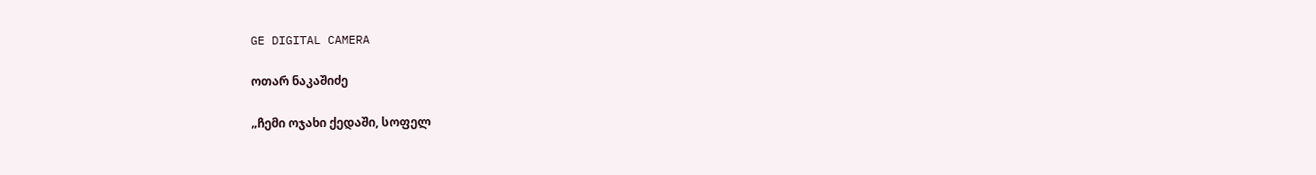GE DIGITAL CAMERA

ოთარ ნაკაშიძე

„ჩემი ოჯახი ქედაში, სოფელ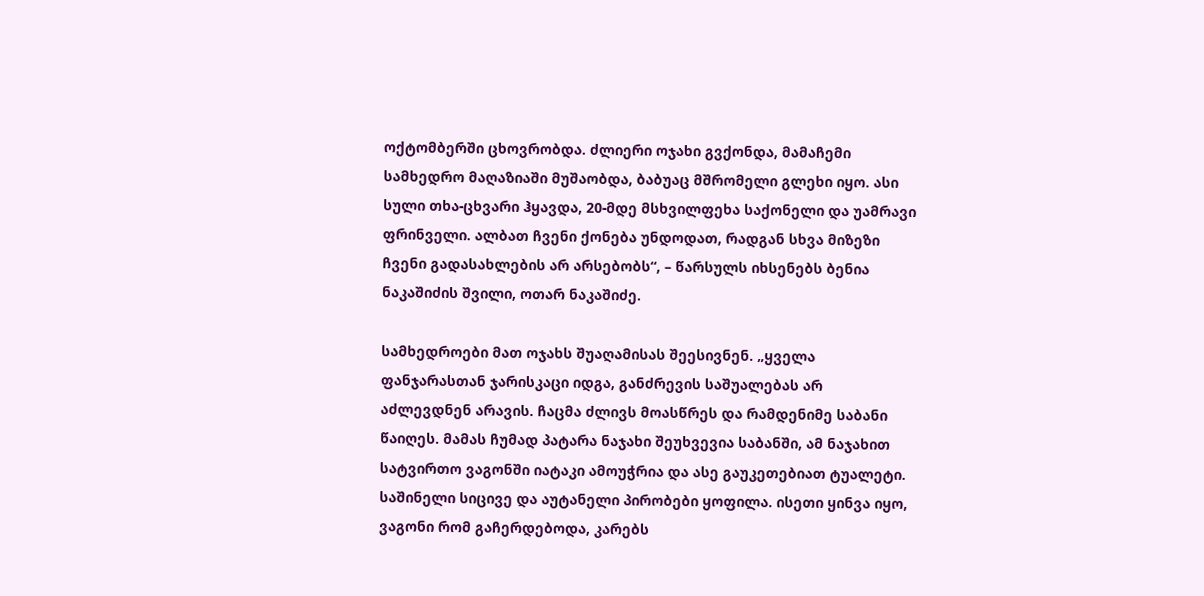ოქტომბერში ცხოვრობდა. ძლიერი ოჯახი გვქონდა, მამაჩემი სამხედრო მაღაზიაში მუშაობდა, ბაბუაც მშრომელი გლეხი იყო. ასი სული თხა-ცხვარი ჰყავდა, 20-მდე მსხვილფეხა საქონელი და უამრავი ფრინველი. ალბათ ჩვენი ქონება უნდოდათ, რადგან სხვა მიზეზი ჩვენი გადასახლების არ არსებობს“, – წარსულს იხსენებს ბენია ნაკაშიძის შვილი, ოთარ ნაკაშიძე.

სამხედროები მათ ოჯახს შუაღამისას შეესივნენ. „ყველა ფანჯარასთან ჯარისკაცი იდგა, განძრევის საშუალებას არ აძლევდნენ არავის. ჩაცმა ძლივს მოასწრეს და რამდენიმე საბანი წაიღეს. მამას ჩუმად პატარა ნაჯახი შეუხვევია საბანში, ამ ნაჯახით სატვირთო ვაგონში იატაკი ამოუჭრია და ასე გაუკეთებიათ ტუალეტი. საშინელი სიცივე და აუტანელი პირობები ყოფილა. ისეთი ყინვა იყო, ვაგონი რომ გაჩერდებოდა, კარებს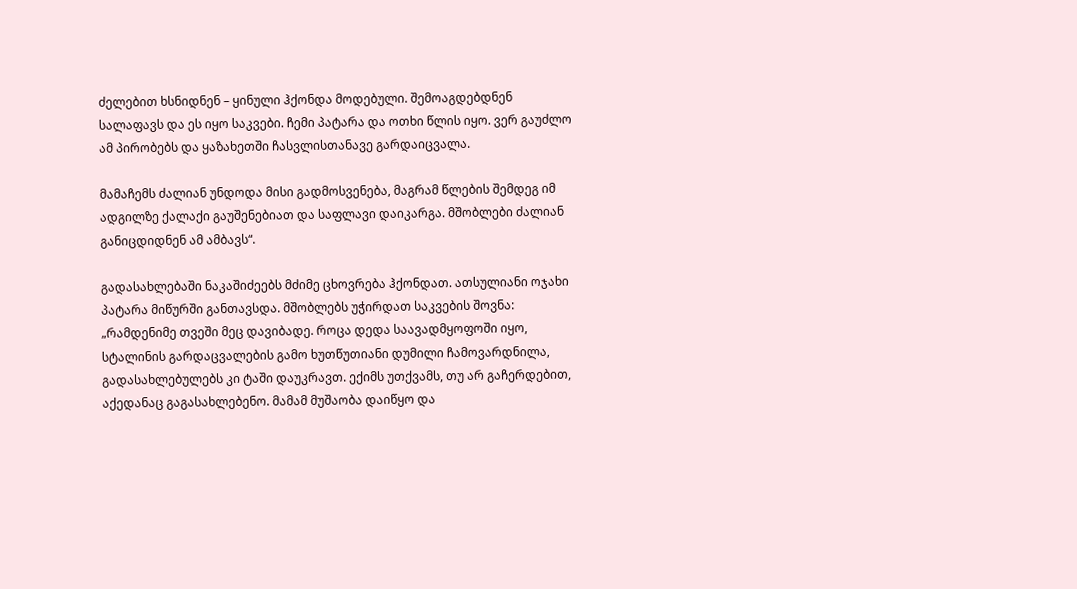ძელებით ხსნიდნენ – ყინული ჰქონდა მოდებული. შემოაგდებდნენ სალაფავს და ეს იყო საკვები. ჩემი პატარა და ოთხი წლის იყო. ვერ გაუძლო ამ პირობებს და ყაზახეთში ჩასვლისთანავე გარდაიცვალა.

მამაჩემს ძალიან უნდოდა მისი გადმოსვენება, მაგრამ წლების შემდეგ იმ ადგილზე ქალაქი გაუშენებიათ და საფლავი დაიკარგა. მშობლები ძალიან განიცდიდნენ ამ ამბავს“.

გადასახლებაში ნაკაშიძეებს მძიმე ცხოვრება ჰქონდათ. ათსულიანი ოჯახი პატარა მიწურში განთავსდა. მშობლებს უჭირდათ საკვების შოვნა: „რამდენიმე თვეში მეც დავიბადე. როცა დედა საავადმყოფოში იყო, სტალინის გარდაცვალების გამო ხუთწუთიანი დუმილი ჩამოვარდნილა, გადასახლებულებს კი ტაში დაუკრავთ. ექიმს უთქვამს, თუ არ გაჩერდებით, აქედანაც გაგასახლებენო. მამამ მუშაობა დაიწყო და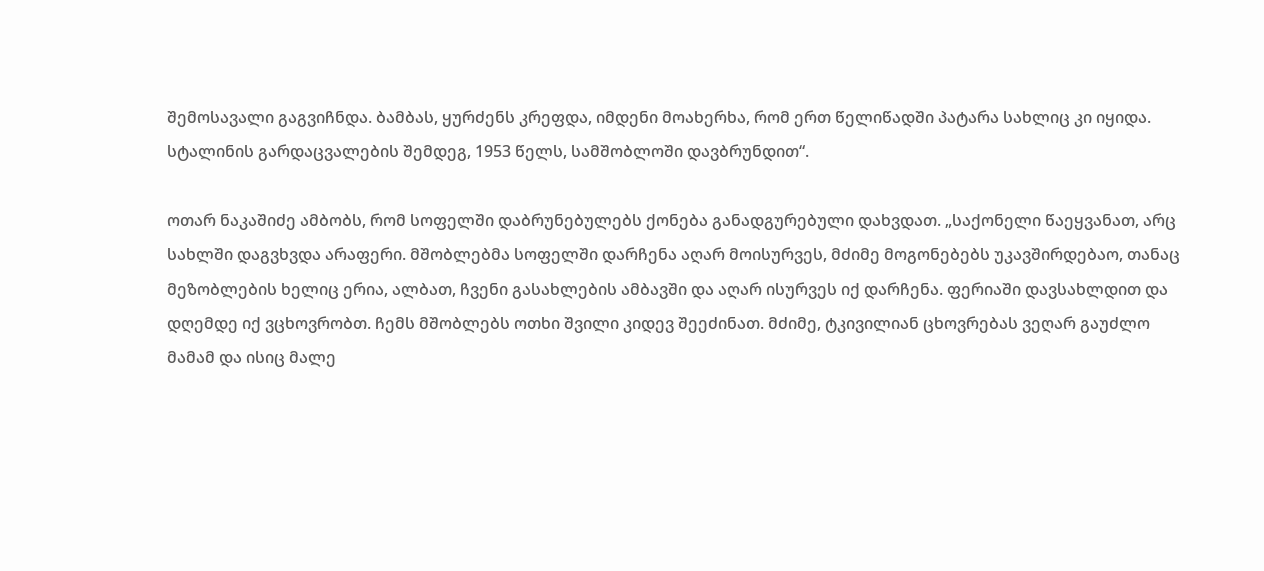შემოსავალი გაგვიჩნდა. ბამბას, ყურძენს კრეფდა, იმდენი მოახერხა, რომ ერთ წელიწადში პატარა სახლიც კი იყიდა. სტალინის გარდაცვალების შემდეგ, 1953 წელს, სამშობლოში დავბრუნდით“.

ოთარ ნაკაშიძე ამბობს, რომ სოფელში დაბრუნებულებს ქონება განადგურებული დახვდათ. „საქონელი წაეყვანათ, არც სახლში დაგვხვდა არაფერი. მშობლებმა სოფელში დარჩენა აღარ მოისურვეს, მძიმე მოგონებებს უკავშირდებაო, თანაც მეზობლების ხელიც ერია, ალბათ, ჩვენი გასახლების ამბავში და აღარ ისურვეს იქ დარჩენა. ფერიაში დავსახლდით და დღემდე იქ ვცხოვრობთ. ჩემს მშობლებს ოთხი შვილი კიდევ შეეძინათ. მძიმე, ტკივილიან ცხოვრებას ვეღარ გაუძლო მამამ და ისიც მალე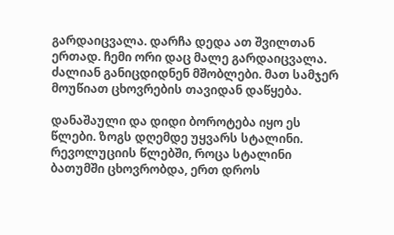გარდაიცვალა. დარჩა დედა ათ შვილთან ერთად. ჩემი ორი დაც მალე გარდაიცვალა. ძალიან განიცდიდნენ მშობლები. მათ სამჯერ მოუწიათ ცხოვრების თავიდან დაწყება.

დანაშაული და დიდი ბოროტება იყო ეს წლები. ზოგს დღემდე უყვარს სტალინი. რევოლუციის წლებში, როცა სტალინი ბათუმში ცხოვრობდა, ერთ დროს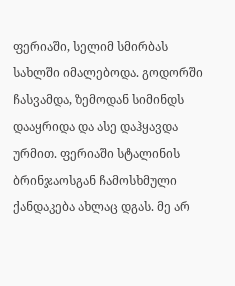ფერიაში, სელიმ სმირბას სახლში იმალებოდა. გოდორში ჩასვამდა, ზემოდან სიმინდს დააყრიდა და ასე დაჰყავდა ურმით. ფერიაში სტალინის ბრინჯაოსგან ჩამოსხმული ქანდაკება ახლაც დგას. მე არ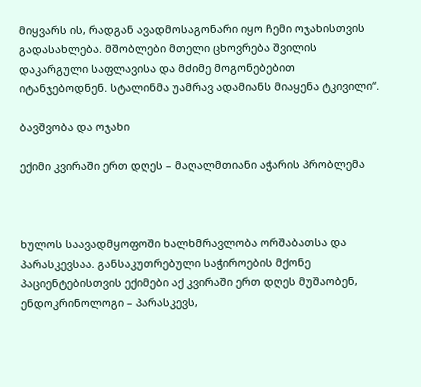მიყვარს ის, რადგან ავადმოსაგონარი იყო ჩემი ოჯახისთვის გადასახლება. მშობლები მთელი ცხოვრება შვილის დაკარგული საფლავისა და მძიმე მოგონებებით იტანჯებოდნენ. სტალინმა უამრავ ადამიანს მიაყენა ტკივილი“.

ბავშვობა და ოჯახი

ექიმი კვირაში ერთ დღეს – მაღალმთიანი აჭარის პრობლემა



ხულოს საავადმყოფოში ხალხმრავლობა ორშაბათსა და პარასკევსაა. განსაკუთრებული საჭიროების მქონე პაციენტებისთვის ექიმები აქ კვირაში ერთ დღეს მუშაობენ, ენდოკრინოლოგი – პარასკევს,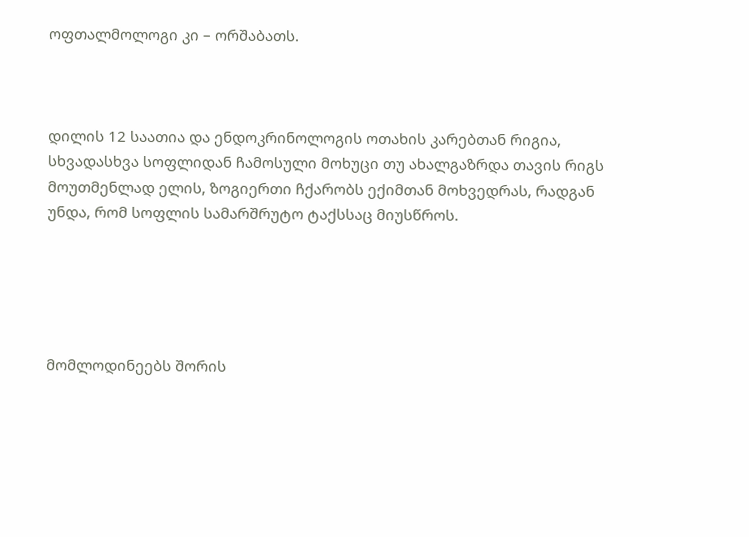ოფთალმოლოგი კი – ორშაბათს.



დილის 12 საათია და ენდოკრინოლოგის ოთახის კარებთან რიგია, სხვადასხვა სოფლიდან ჩამოსული მოხუცი თუ ახალგაზრდა თავის რიგს მოუთმენლად ელის, ზოგიერთი ჩქარობს ექიმთან მოხვედრას, რადგან უნდა, რომ სოფლის სამარშრუტო ტაქსსაც მიუსწროს.





მომლოდინეებს შორის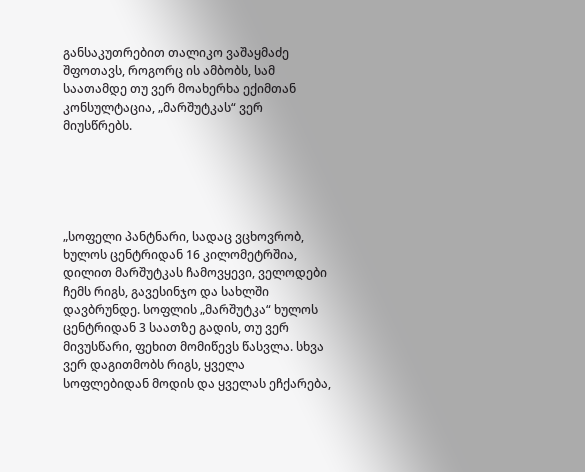განსაკუთრებით თალიკო ვაშაყმაძე შფოთავს, როგორც ის ამბობს, სამ საათამდე თუ ვერ მოახერხა ექიმთან კონსულტაცია, „მარშუტკას“ ვერ მიუსწრებს.





„სოფელი პანტნარი, სადაც ვცხოვრობ, ხულოს ცენტრიდან 16 კილომეტრშია, დილით მარშუტკას ჩამოვყევი, ველოდები ჩემს რიგს, გავესინჯო და სახლში დავბრუნდე. სოფლის „მარშუტკა“ ხულოს ცენტრიდან 3 საათზე გადის, თუ ვერ მივუსწარი, ფეხით მომიწევს წასვლა. სხვა ვერ დაგითმობს რიგს, ყველა სოფლებიდან მოდის და ყველას ეჩქარება,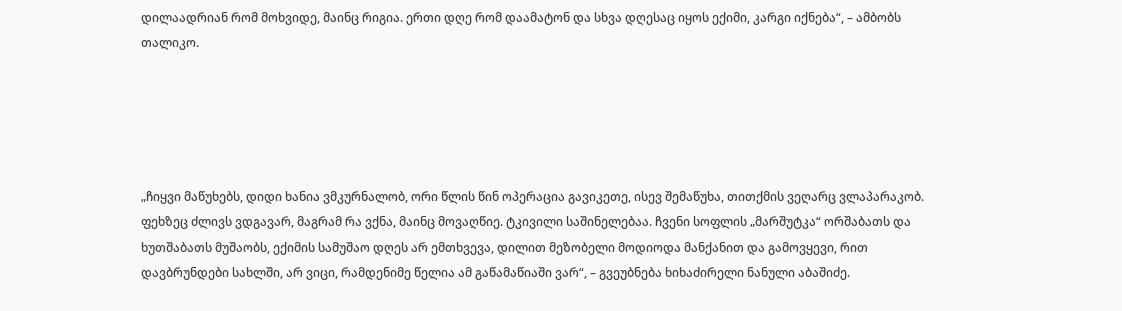დილაადრიან რომ მოხვიდე, მაინც რიგია. ერთი დღე რომ დაამატონ და სხვა დღესაც იყოს ექიმი, კარგი იქნება“, – ამბობს თალიკო.





„ჩიყვი მაწუხებს, დიდი ხანია ვმკურნალობ, ორი წლის წინ ოპერაცია გავიკეთე, ისევ შემაწუხა, თითქმის ვეღარც ვლაპარაკობ. ფეხზეც ძლივს ვდგავარ, მაგრამ რა ვქნა, მაინც მოვაღწიე. ტკივილი საშინელებაა. ჩვენი სოფლის „მარშუტკა“ ორშაბათს და ხუთშაბათს მუშაობს, ექიმის სამუშაო დღეს არ ემთხვევა, დილით მეზობელი მოდიოდა მანქანით და გამოვყევი, რით დავბრუნდები სახლში, არ ვიცი, რამდენიმე წელია ამ გაწამაწიაში ვარ“, – გვეუბნება ხიხაძირელი ნანული აბაშიძე.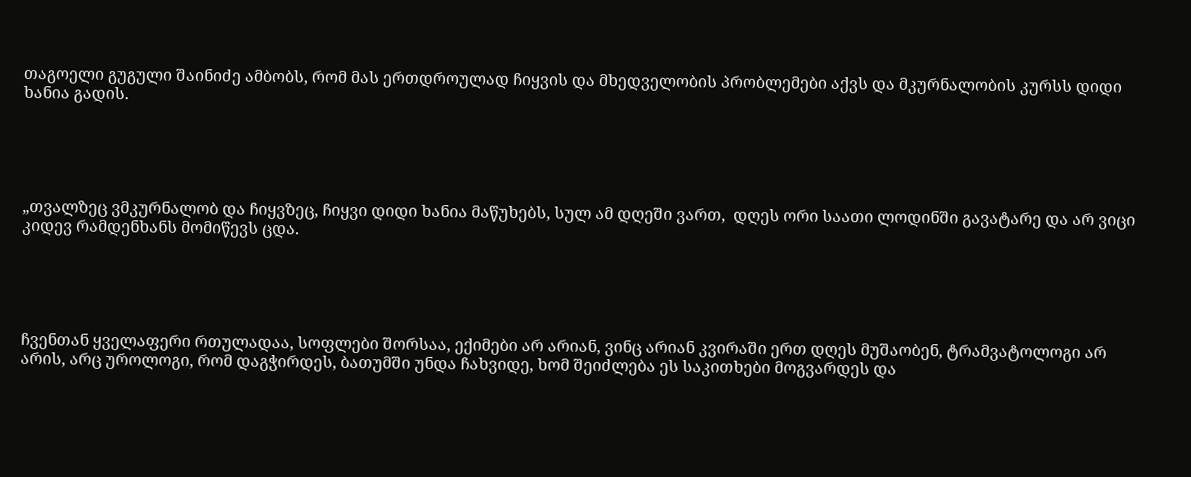თაგოელი გუგული შაინიძე ამბობს, რომ მას ერთდროულად ჩიყვის და მხედველობის პრობლემები აქვს და მკურნალობის კურსს დიდი ხანია გადის.





„თვალზეც ვმკურნალობ და ჩიყვზეც, ჩიყვი დიდი ხანია მაწუხებს, სულ ამ დღეში ვართ,  დღეს ორი საათი ლოდინში გავატარე და არ ვიცი კიდევ რამდენხანს მომიწევს ცდა.





ჩვენთან ყველაფერი რთულადაა, სოფლები შორსაა, ექიმები არ არიან, ვინც არიან კვირაში ერთ დღეს მუშაობენ, ტრამვატოლოგი არ არის, არც უროლოგი, რომ დაგჭირდეს, ბათუმში უნდა ჩახვიდე, ხომ შეიძლება ეს საკითხები მოგვარდეს და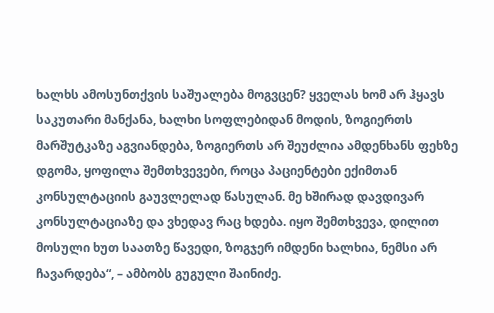ხალხს ამოსუნთქვის საშუალება მოგვცენ? ყველას ხომ არ ჰყავს საკუთარი მანქანა, ხალხი სოფლებიდან მოდის, ზოგიერთს მარშუტკაზე აგვიანდება, ზოგიერთს არ შეუძლია ამდენხანს ფეხზე დგომა, ყოფილა შემთხვევები, როცა პაციენტები ექიმთან კონსულტაციის გაუვლელად წასულან. მე ხშირად დავდივარ კონსულტაციაზე და ვხედავ რაც ხდება. იყო შემთხვევა, დილით მოსული ხუთ საათზე წავედი, ზოგჯერ იმდენი ხალხია, ნემსი არ ჩავარდება“, – ამბობს გუგული შაინიძე.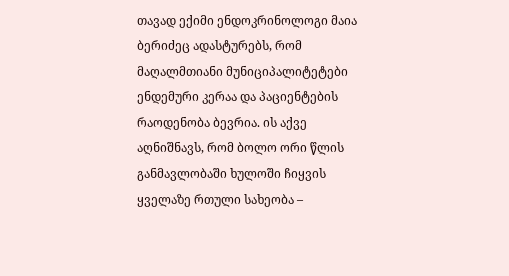თავად ექიმი ენდოკრინოლოგი მაია ბერიძეც ადასტურებს, რომ მაღალმთიანი მუნიციპალიტეტები ენდემური კერაა და პაციენტების რაოდენობა ბევრია. ის აქვე აღნიშნავს, რომ ბოლო ორი წლის განმავლობაში ხულოში ჩიყვის ყველაზე რთული სახეობა –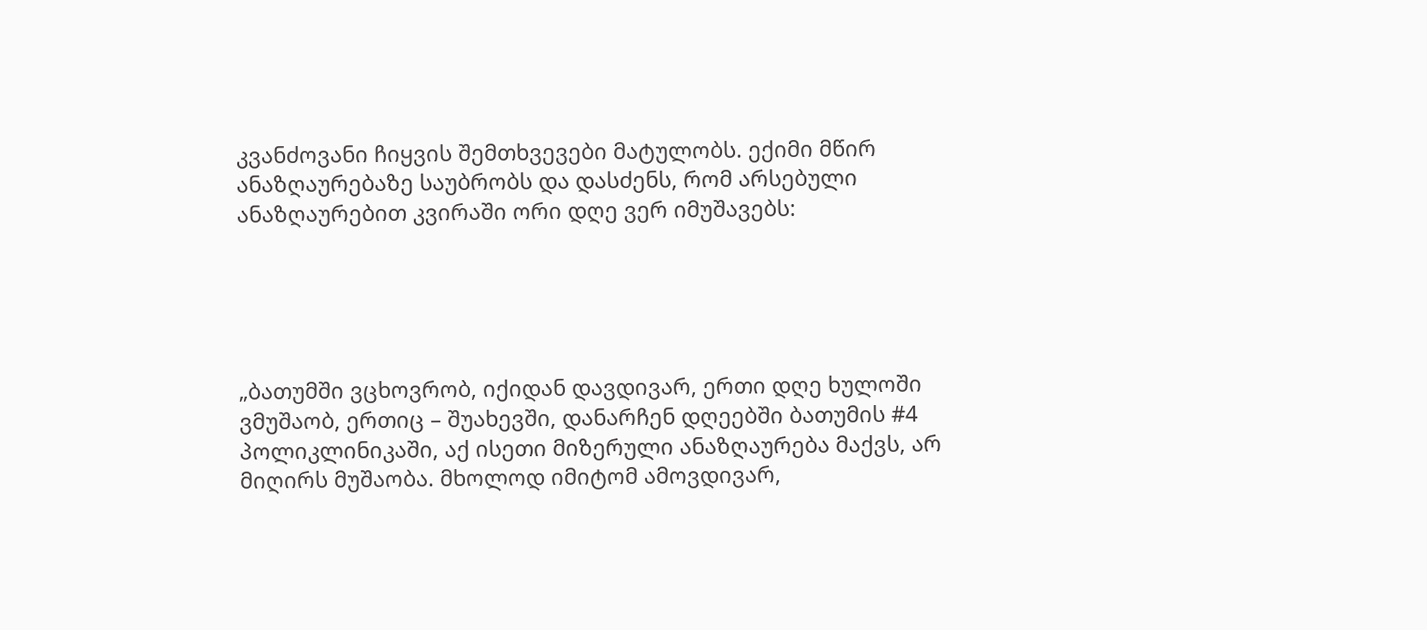კვანძოვანი ჩიყვის შემთხვევები მატულობს. ექიმი მწირ ანაზღაურებაზე საუბრობს და დასძენს, რომ არსებული ანაზღაურებით კვირაში ორი დღე ვერ იმუშავებს:





„ბათუმში ვცხოვრობ, იქიდან დავდივარ, ერთი დღე ხულოში ვმუშაობ, ერთიც – შუახევში, დანარჩენ დღეებში ბათუმის #4 პოლიკლინიკაში, აქ ისეთი მიზერული ანაზღაურება მაქვს, არ მიღირს მუშაობა. მხოლოდ იმიტომ ამოვდივარ,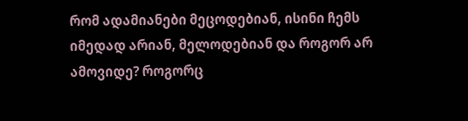რომ ადამიანები მეცოდებიან, ისინი ჩემს იმედად არიან, მელოდებიან და როგორ არ ამოვიდე? როგორც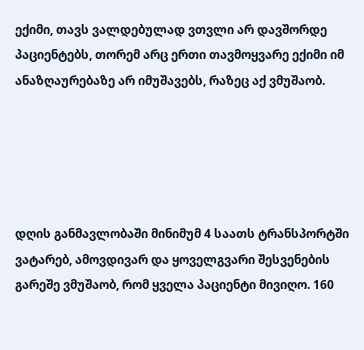ექიმი, თავს ვალდებულად ვთვლი არ დავშორდე პაციენტებს, თორემ არც ერთი თავმოყვარე ექიმი იმ ანაზღაურებაზე არ იმუშავებს, რაზეც აქ ვმუშაობ.





დღის განმავლობაში მინიმუმ 4 საათს ტრანსპორტში ვატარებ, ამოვდივარ და ყოველგვარი შესვენების გარეშე ვმუშაობ, რომ ყველა პაციენტი მივიღო. 160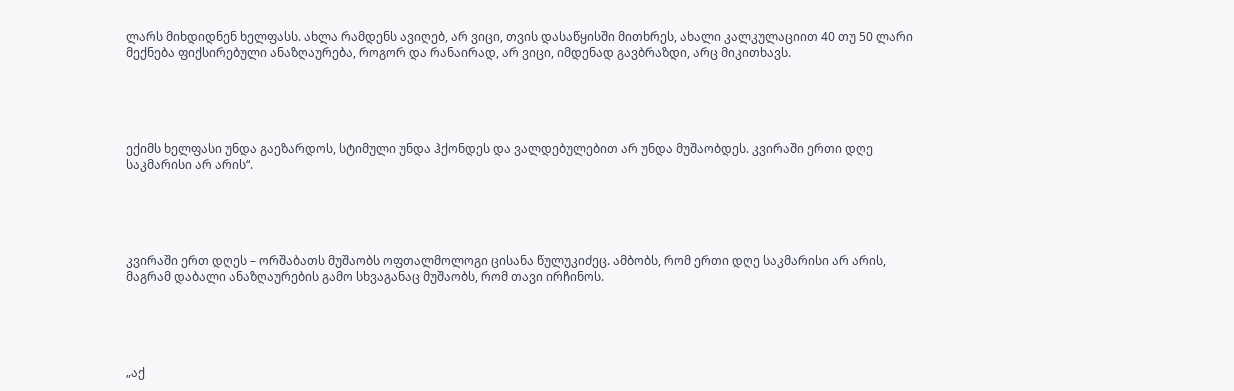ლარს მიხდიდნენ ხელფასს. ახლა რამდენს ავიღებ, არ ვიცი, თვის დასაწყისში მითხრეს, ახალი კალკულაციით 40 თუ 50 ლარი მექნება ფიქსირებული ანაზღაურება, როგორ და რანაირად, არ ვიცი, იმდენად გავბრაზდი, არც მიკითხავს.





ექიმს ხელფასი უნდა გაეზარდოს, სტიმული უნდა ჰქონდეს და ვალდებულებით არ უნდა მუშაობდეს. კვირაში ერთი დღე საკმარისი არ არის“.





კვირაში ერთ დღეს – ორშაბათს მუშაობს ოფთალმოლოგი ცისანა წულუკიძეც. ამბობს, რომ ერთი დღე საკმარისი არ არის, მაგრამ დაბალი ანაზღაურების გამო სხვაგანაც მუშაობს, რომ თავი ირჩინოს.





„აქ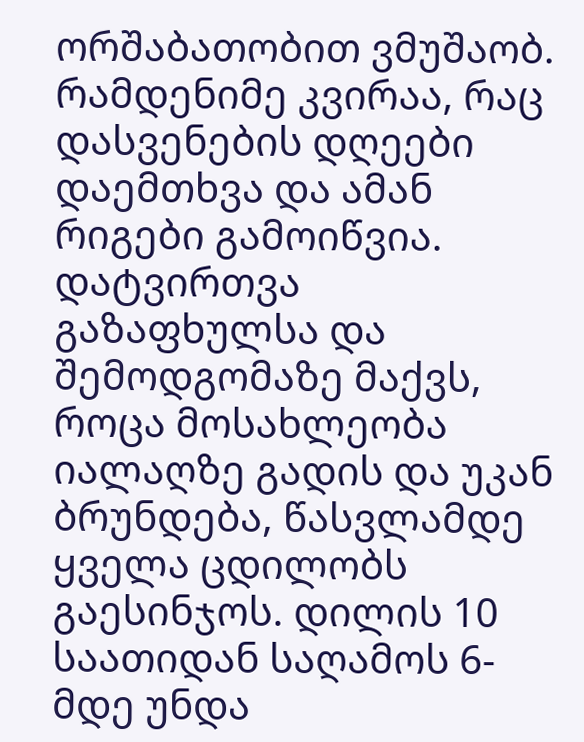ორშაბათობით ვმუშაობ. რამდენიმე კვირაა, რაც დასვენების დღეები დაემთხვა და ამან რიგები გამოიწვია. დატვირთვა გაზაფხულსა და შემოდგომაზე მაქვს, როცა მოსახლეობა იალაღზე გადის და უკან ბრუნდება, წასვლამდე ყველა ცდილობს გაესინჯოს. დილის 10 საათიდან საღამოს 6-მდე უნდა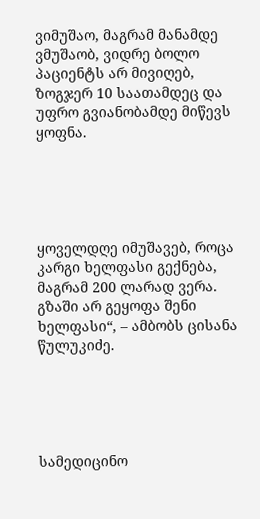ვიმუშაო, მაგრამ მანამდე ვმუშაობ, ვიდრე ბოლო პაციენტს არ მივიღებ, ზოგჯერ 10 საათამდეც და უფრო გვიანობამდე მიწევს ყოფნა.





ყოველდღე იმუშავებ, როცა კარგი ხელფასი გექნება, მაგრამ 200 ლარად ვერა. გზაში არ გეყოფა შენი ხელფასი“, – ამბობს ცისანა წულუკიძე.





სამედიცინო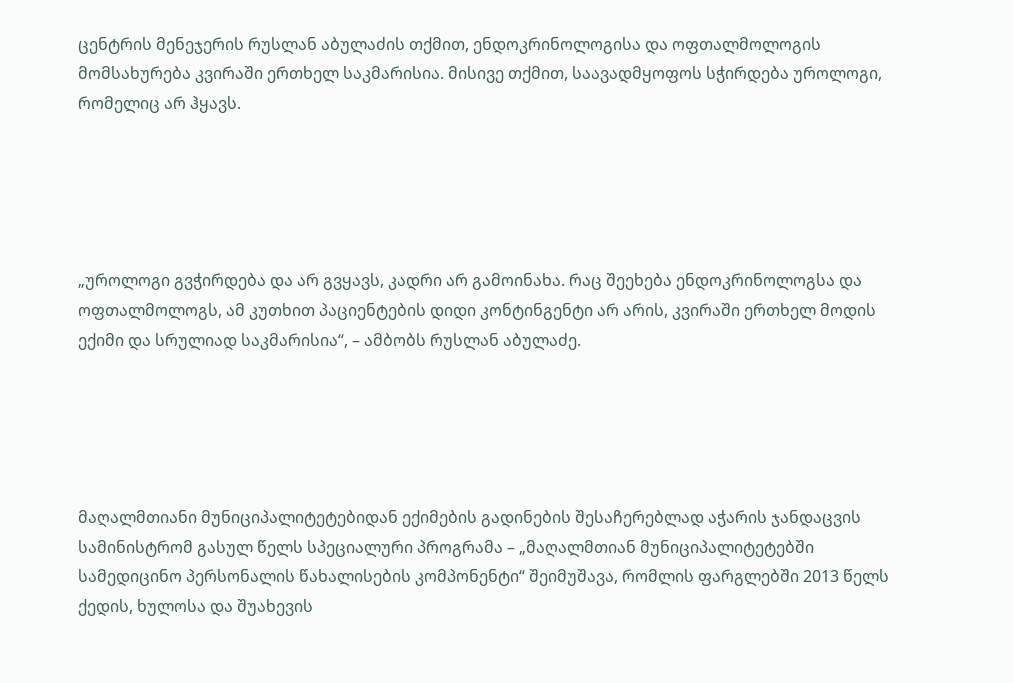ცენტრის მენეჯერის რუსლან აბულაძის თქმით, ენდოკრინოლოგისა და ოფთალმოლოგის მომსახურება კვირაში ერთხელ საკმარისია. მისივე თქმით, საავადმყოფოს სჭირდება უროლოგი, რომელიც არ ჰყავს.





„უროლოგი გვჭირდება და არ გვყავს, კადრი არ გამოინახა. რაც შეეხება ენდოკრინოლოგსა და ოფთალმოლოგს, ამ კუთხით პაციენტების დიდი კონტინგენტი არ არის, კვირაში ერთხელ მოდის ექიმი და სრულიად საკმარისია“, – ამბობს რუსლან აბულაძე.





მაღალმთიანი მუნიციპალიტეტებიდან ექიმების გადინების შესაჩერებლად აჭარის ჯანდაცვის სამინისტრომ გასულ წელს სპეციალური პროგრამა – „მაღალმთიან მუნიციპალიტეტებში სამედიცინო პერსონალის წახალისების კომპონენტი“ შეიმუშავა, რომლის ფარგლებში 2013 წელს ქედის, ხულოსა და შუახევის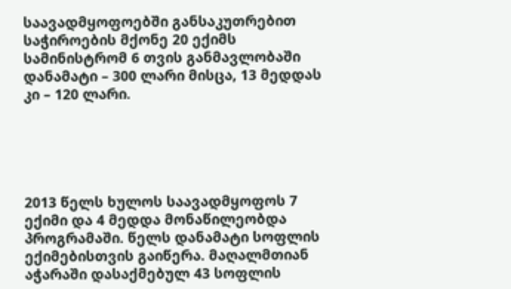საავადმყოფოებში განსაკუთრებით საჭიროების მქონე 20 ექიმს სამინისტრომ 6 თვის განმავლობაში დანამატი – 300 ლარი მისცა, 13 მედდას კი – 120 ლარი.





2013 წელს ხულოს საავადმყოფოს 7 ექიმი და 4 მედდა მონაწილეობდა პროგრამაში. წელს დანამატი სოფლის ექიმებისთვის გაიწერა. მაღალმთიან აჭარაში დასაქმებულ 43 სოფლის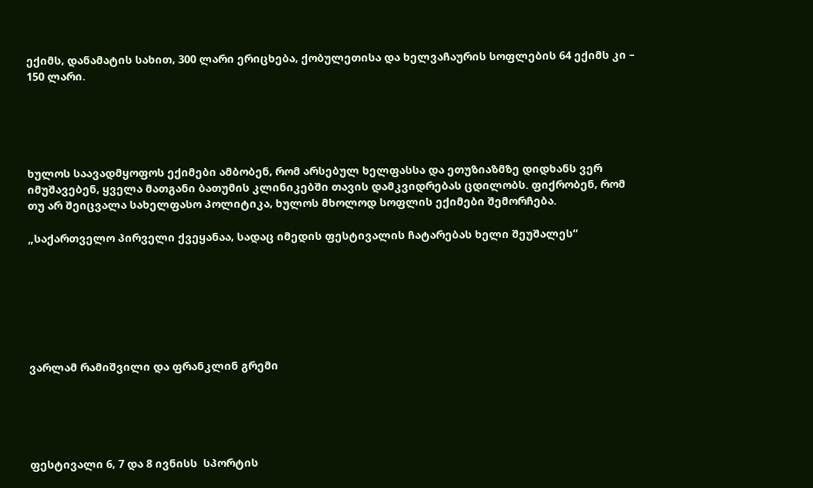ექიმს, დანამატის სახით, 300 ლარი ერიცხება, ქობულეთისა და ხელვაჩაურის სოფლების 64 ექიმს კი – 150 ლარი.





ხულოს საავადმყოფოს ექიმები ამბობენ, რომ არსებულ ხელფასსა და ეთუზიაზმზე დიდხანს ვერ იმუშავებენ, ყველა მათგანი ბათუმის კლინიკებში თავის დამკვიდრებას ცდილობს. ფიქრობენ, რომ თუ არ შეიცვალა სახელფასო პოლიტიკა, ხულოს მხოლოდ სოფლის ექიმები შემორჩება.

„საქართველო პირველი ქვეყანაა, სადაც იმედის ფესტივალის ჩატარებას ხელი შეუშალეს“







ვარლამ რამიშვილი და ფრანკლინ გრემი





ფესტივალი 6, 7 და 8 ივნისს  სპორტის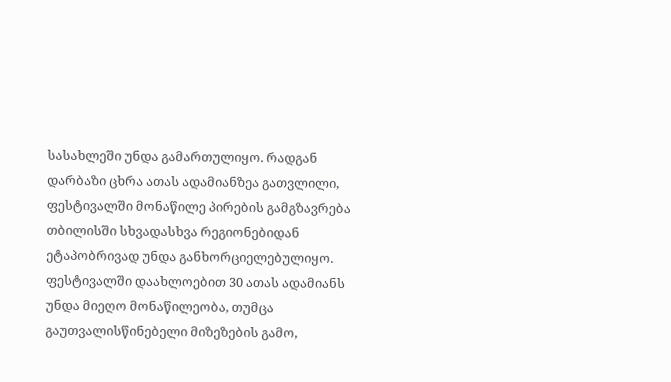სასახლეში უნდა გამართულიყო. რადგან დარბაზი ცხრა ათას ადამიანზეა გათვლილი, ფესტივალში მონაწილე პირების გამგზავრება თბილისში სხვადასხვა რეგიონებიდან ეტაპობრივად უნდა განხორციელებულიყო. ფესტივალში დაახლოებით 30 ათას ადამიანს უნდა მიეღო მონაწილეობა, თუმცა გაუთვალისწინებელი მიზეზების გამო,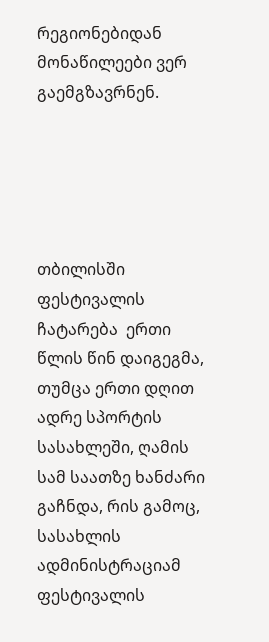რეგიონებიდან მონაწილეები ვერ  გაემგზავრნენ.





თბილისში ფესტივალის ჩატარება  ერთი წლის წინ დაიგეგმა, თუმცა ერთი დღით ადრე სპორტის სასახლეში, ღამის სამ საათზე ხანძარი გაჩნდა, რის გამოც, სასახლის ადმინისტრაციამ ფესტივალის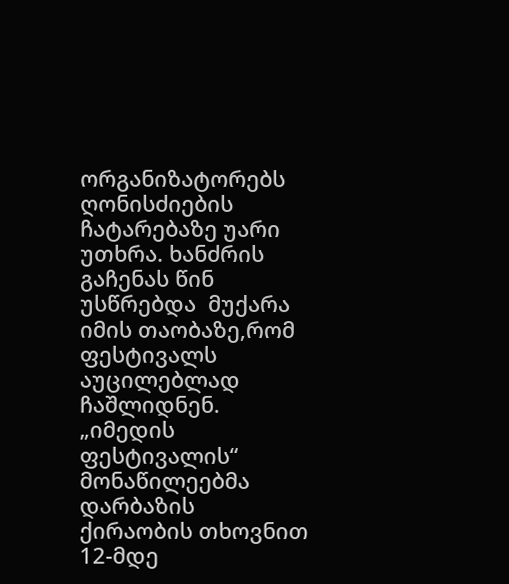ორგანიზატორებს ღონისძიების ჩატარებაზე უარი უთხრა. ხანძრის გაჩენას წინ უსწრებდა  მუქარა იმის თაობაზე,რომ ფესტივალს აუცილებლად ჩაშლიდნენ. „იმედის ფესტივალის“ მონაწილეებმა დარბაზის ქირაობის თხოვნით 12-მდე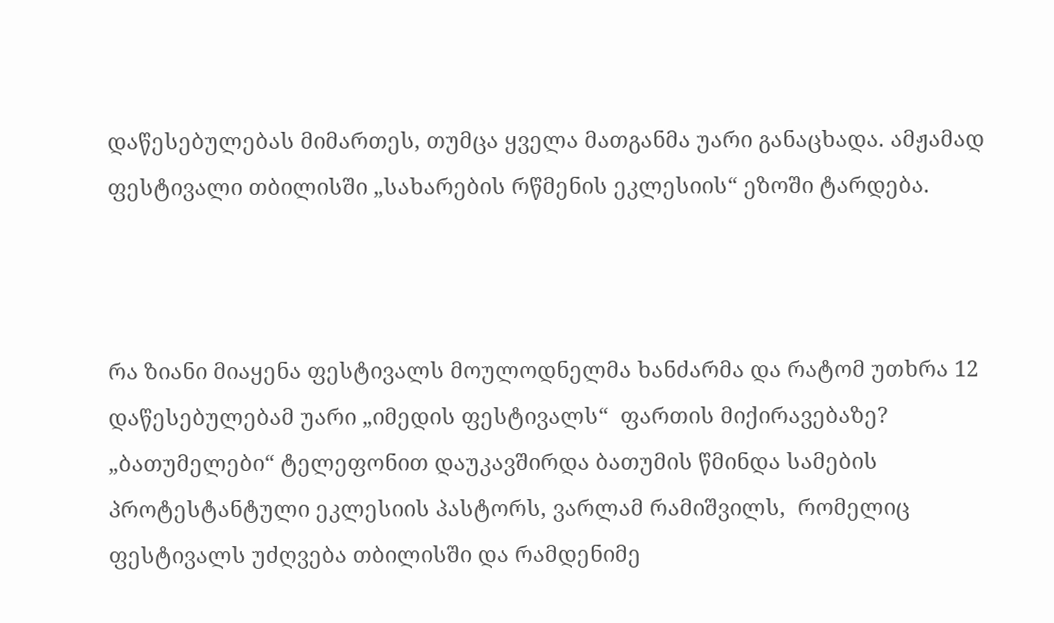დაწესებულებას მიმართეს, თუმცა ყველა მათგანმა უარი განაცხადა. ამჟამად ფესტივალი თბილისში „სახარების რწმენის ეკლესიის“ ეზოში ტარდება.



რა ზიანი მიაყენა ფესტივალს მოულოდნელმა ხანძარმა და რატომ უთხრა 12 დაწესებულებამ უარი „იმედის ფესტივალს“  ფართის მიქირავებაზე? „ბათუმელები“ ტელეფონით დაუკავშირდა ბათუმის წმინდა სამების პროტესტანტული ეკლესიის პასტორს, ვარლამ რამიშვილს,  რომელიც ფესტივალს უძღვება თბილისში და რამდენიმე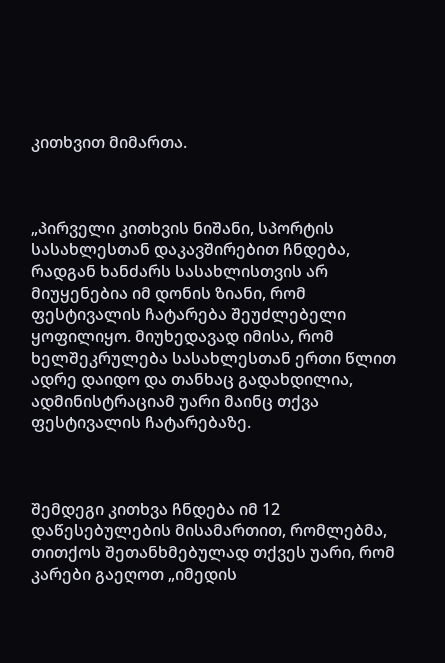კითხვით მიმართა.



„პირველი კითხვის ნიშანი, სპორტის სასახლესთან დაკავშირებით ჩნდება, რადგან ხანძარს სასახლისთვის არ მიუყენებია იმ დონის ზიანი, რომ ფესტივალის ჩატარება შეუძლებელი ყოფილიყო. მიუხედავად იმისა, რომ ხელშეკრულება სასახლესთან ერთი წლით ადრე დაიდო და თანხაც გადახდილია, ადმინისტრაციამ უარი მაინც თქვა ფესტივალის ჩატარებაზე.



შემდეგი კითხვა ჩნდება იმ 12 დაწესებულების მისამართით, რომლებმა, თითქოს შეთანხმებულად თქვეს უარი, რომ კარები გაეღოთ „იმედის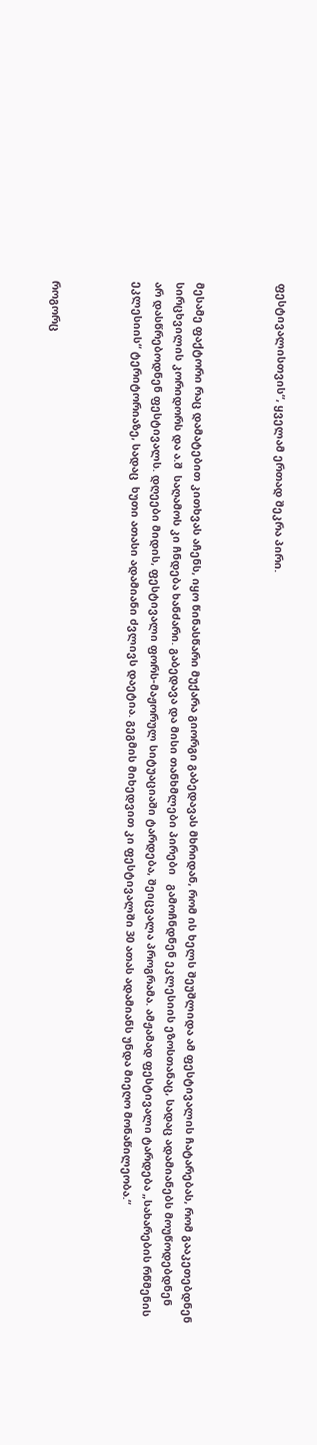ფესტივალისთვის“, ყველამ ერთად შეკრა პირი.



მესამე ფაქტორი რაც დამატებით კითხვას აჩენს, იყო წინასწარი მუქარა გიორგი გაბედავას მხრიდან, რომ ის ხელს შეუშლიდა ამ ფესტივალის ჩატარებას, რომ გააკეთებდნენ სირცხვილის კორიდორს და ა.შ  საღამოს კი ჩნდება ხანძარი. გაბედავა და მისი თანხმლები პირები   გამოჩნდნენ ეკლესიის ეზოსთანაც, სადაც ადამიანებს მოუწოდებდნენ  არ დასწრებოდნენ ფესტივალს. დღეები მიდის, ფესტივალი ფორს-მაჟორულ სიტუაციაში ტარდება, შეიცვალა პროგრამა. ამჟამად ფესტივალი ტარდება „სახარების რწმენის ეკლესიის“ ტერიტორიაზე, სადაც  ხუთი ათასი ადამიანი ძვლივს დაეტია. გეგმის მიხედვით კი ფესტივალში 30 ათას ადამიანს უნდა მიეღო მონაწილეობა.“



როგორც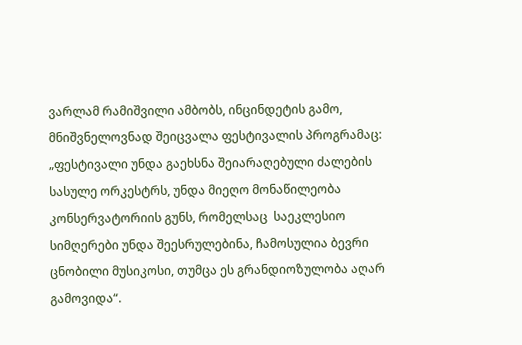ვარლამ რამიშვილი ამბობს, ინცინდეტის გამო, მნიშვნელოვნად შეიცვალა ფესტივალის პროგრამაც: „ფესტივალი უნდა გაეხსნა შეიარაღებული ძალების სასულე ორკესტრს, უნდა მიეღო მონაწილეობა კონსერვატორიის გუნს, რომელსაც  საეკლესიო სიმღერები უნდა შეესრულებინა, ჩამოსულია ბევრი ცნობილი მუსიკოსი, თუმცა ეს გრანდიოზულობა აღარ გამოვიდა“.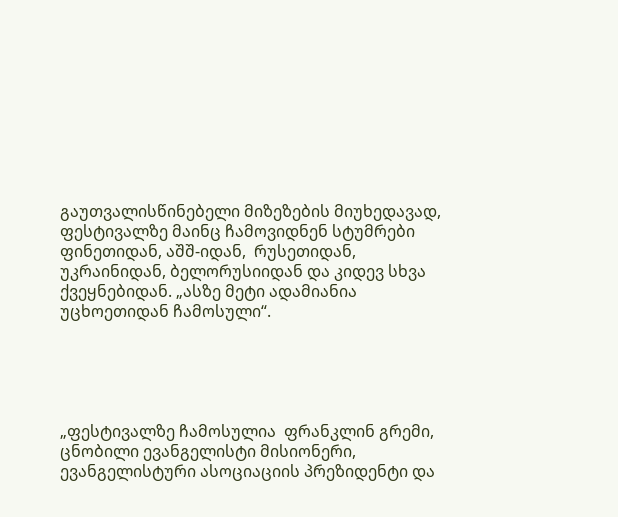გაუთვალისწინებელი მიზეზების მიუხედავად, ფესტივალზე მაინც ჩამოვიდნენ სტუმრები ფინეთიდან, აშშ-იდან,  რუსეთიდან, უკრაინიდან, ბელორუსიიდან და კიდევ სხვა ქვეყნებიდან. „ასზე მეტი ადამიანია უცხოეთიდან ჩამოსული“.





„ფესტივალზე ჩამოსულია  ფრანკლინ გრემი,  ცნობილი ევანგელისტი მისიონერი, ევანგელისტური ასოციაციის პრეზიდენტი და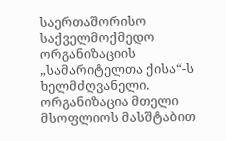საერთაშორისო საქველმოქმედო ორგანიზაციის „სამარიტელთა ქისა“-ს ხელმძღვანელი. ორგანიზაცია მთელი მსოფლიოს მასშტაბით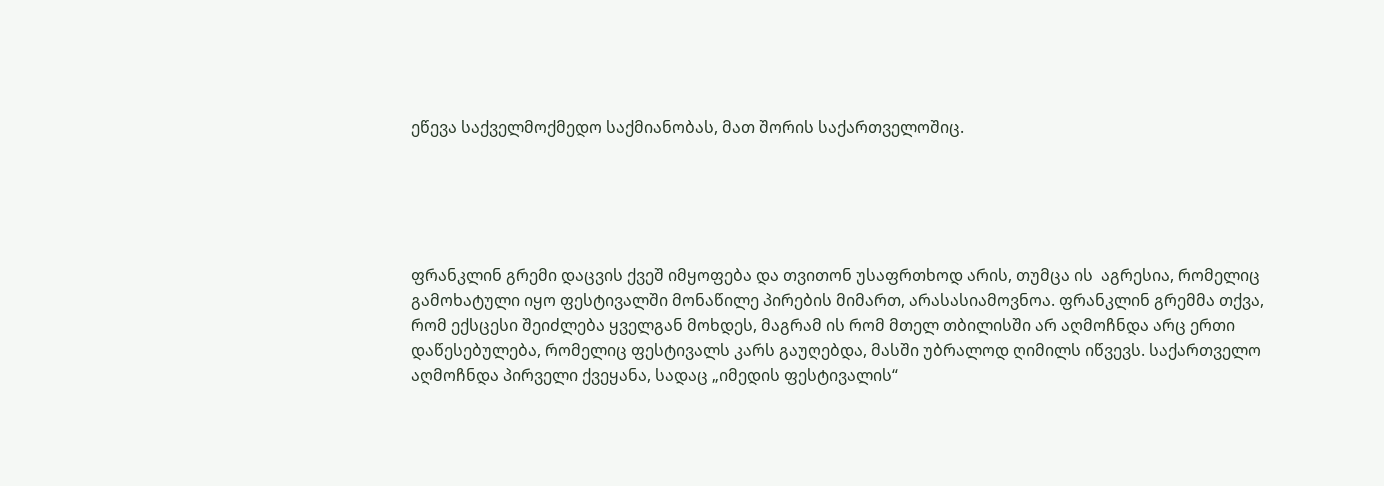ეწევა საქველმოქმედო საქმიანობას, მათ შორის საქართველოშიც.





ფრანკლინ გრემი დაცვის ქვეშ იმყოფება და თვითონ უსაფრთხოდ არის, თუმცა ის  აგრესია, რომელიც გამოხატული იყო ფესტივალში მონაწილე პირების მიმართ, არასასიამოვნოა. ფრანკლინ გრემმა თქვა, რომ ექსცესი შეიძლება ყველგან მოხდეს, მაგრამ ის რომ მთელ თბილისში არ აღმოჩნდა არც ერთი დაწესებულება, რომელიც ფესტივალს კარს გაუღებდა, მასში უბრალოდ ღიმილს იწვევს. საქართველო აღმოჩნდა პირველი ქვეყანა, სადაც „იმედის ფესტივალის“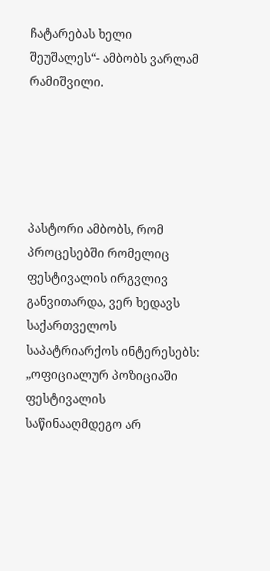ჩატარებას ხელი შეუშალეს“- ამბობს ვარლამ რამიშვილი.





პასტორი ამბობს, რომ პროცესებში რომელიც ფესტივალის ირგვლივ განვითარდა, ვერ ხედავს საქართველოს საპატრიარქოს ინტერესებს: „ოფიციალურ პოზიციაში  ფესტივალის საწინააღმდეგო არ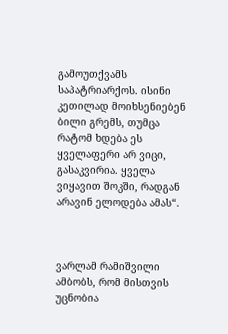გამოუთქვამს საპატრიარქოს. ისინი კეთილად მოიხსენიებენ ბილი გრემს, თუმცა  რატომ ხდება ეს ყველაფერი არ ვიცი, გასაკვირია. ყველა ვიყავით შოკში, რადგან არავინ ელოდება ამას“.



ვარლამ რამიშვილი ამბობს, რომ მისთვის უცნობია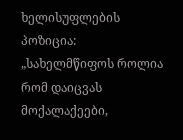ხელისუფლების პოზიცია: „სახელმწიფოს როლია რომ დაიცვას მოქალაქეები,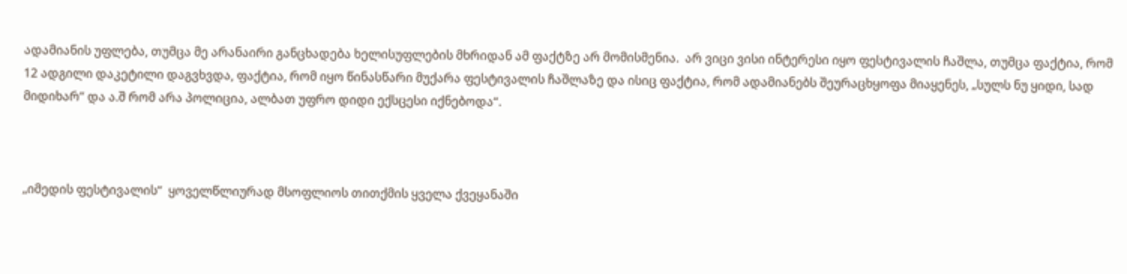ადამიანის უფლება, თუმცა მე არანაირი განცხადება ხელისუფლების მხრიდან ამ ფაქტზე არ მომისმენია.  არ ვიცი ვისი ინტერესი იყო ფესტივალის ჩაშლა, თუმცა ფაქტია, რომ 12 ადგილი დაკეტილი დაგვხვდა, ფაქტია, რომ იყო წინასწარი მუქარა ფესტივალის ჩაშლაზე და ისიც ფაქტია, რომ ადამიანებს შეურაცხყოფა მიაყენეს, „სულს ნუ ყიდი, სად მიდიხარ“ და ა.შ რომ არა პოლიცია, ალბათ უფრო დიდი ექსცესი იქნებოდა“.



„იმედის ფესტივალის“  ყოველწლიურად მსოფლიოს თითქმის ყველა ქვეყანაში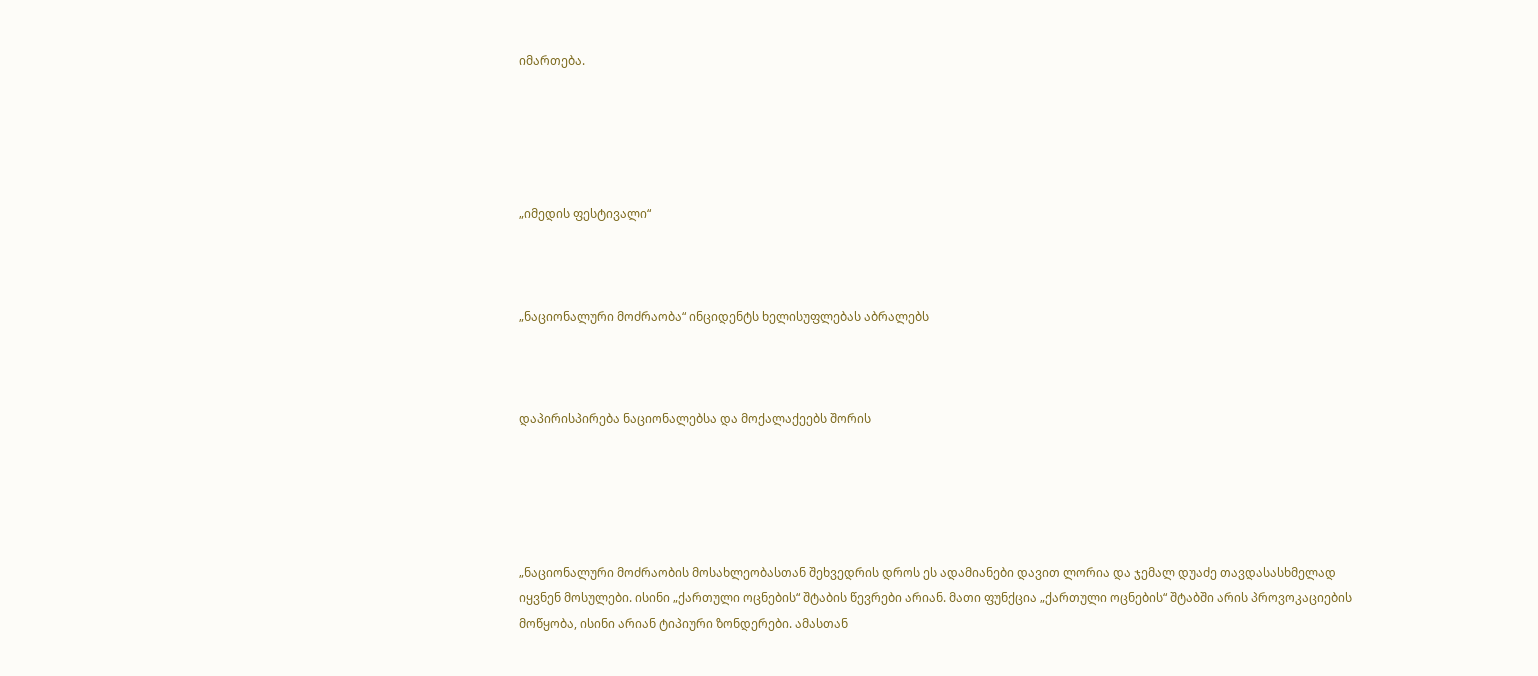იმართება.





„იმედის ფესტივალი“



„ნაციონალური მოძრაობა“ ინციდენტს ხელისუფლებას აბრალებს



დაპირისპირება ნაციონალებსა და მოქალაქეებს შორის





„ნაციონალური მოძრაობის მოსახლეობასთან შეხვედრის დროს ეს ადამიანები დავით ლორია და ჯემალ დუაძე თავდასასხმელად იყვნენ მოსულები. ისინი „ქართული ოცნების“ შტაბის წევრები არიან. მათი ფუნქცია „ქართული ოცნების“ შტაბში არის პროვოკაციების მოწყობა, ისინი არიან ტიპიური ზონდერები. ამასთან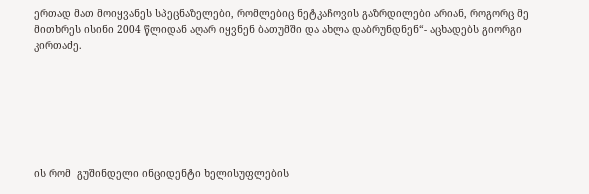ერთად მათ მოიყვანეს სპეცნაზელები, რომლებიც ნეტკაჩოვის გაზრდილები არიან, როგორც მე მითხრეს ისინი 2004 წლიდან აღარ იყვნენ ბათუმში და ახლა დაბრუნდნენ“- აცხადებს გიორგი კირთაძე.







ის რომ  გუშინდელი ინციდენტი ხელისუფლების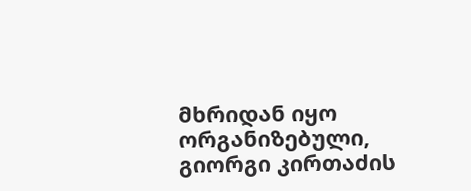მხრიდან იყო ორგანიზებული, გიორგი კირთაძის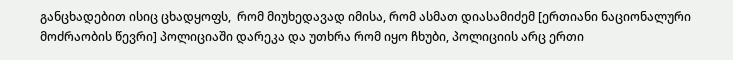განცხადებით ისიც ცხადყოფს,  რომ მიუხედავად იმისა, რომ ასმათ დიასამიძემ [ერთიანი ნაციონალური მოძრაობის წევრი] პოლიციაში დარეკა და უთხრა რომ იყო ჩხუბი, პოლიციის არც ერთი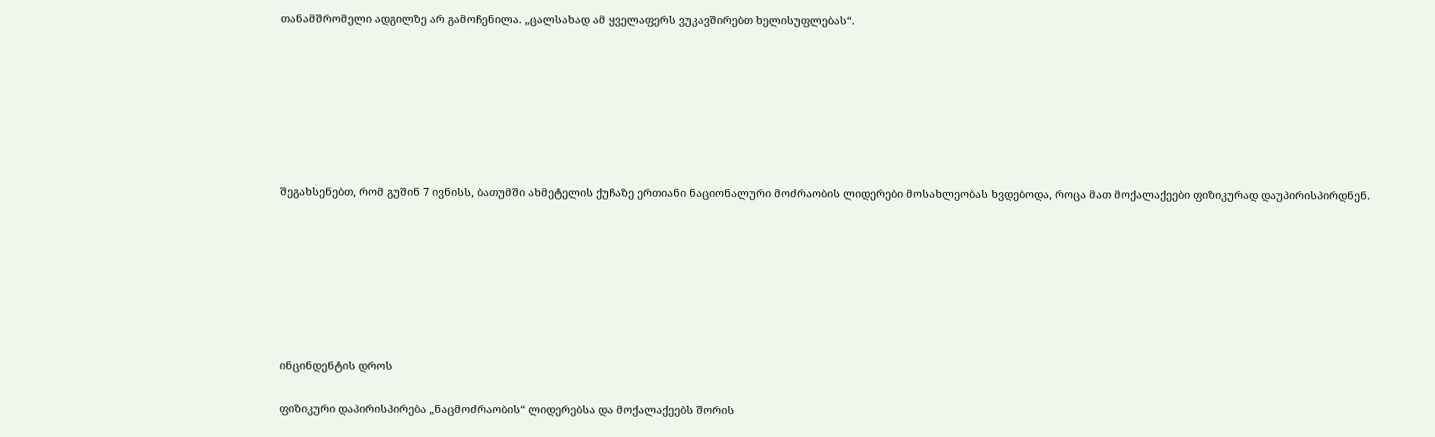თანამშრომელი ადგილზე არ გამოჩენილა. „ცალსახად ამ ყველაფერს ვუკავშირებთ ხელისუფლებას“.







შეგახსენებთ, რომ გუშინ 7 ივნისს, ბათუმში ახმეტელის ქუჩაზე ერთიანი ნაციონალური მოძრაობის ლიდერები მოსახლეობას ხვდებოდა, როცა მათ მოქალაქეები ფიზიკურად დაუპირისპირდნენ.







ინცინდენტის დროს

ფიზიკური დაპირისპირება „ნაცმოძრაობის“ ლიდერებსა და მოქალაქეებს შორის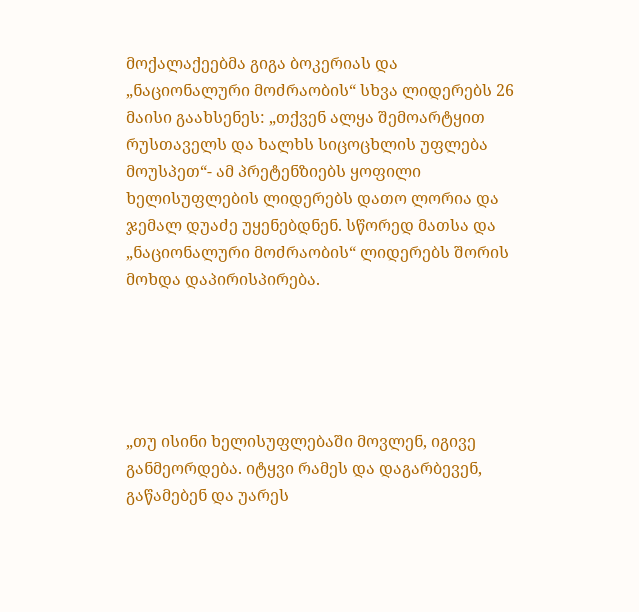მოქალაქეებმა გიგა ბოკერიას და „ნაციონალური მოძრაობის“ სხვა ლიდერებს 26 მაისი გაახსენეს: „თქვენ ალყა შემოარტყით რუსთაველს და ხალხს სიცოცხლის უფლება მოუსპეთ“- ამ პრეტენზიებს ყოფილი ხელისუფლების ლიდერებს დათო ლორია და ჯემალ დუაძე უყენებდნენ. სწორედ მათსა და „ნაციონალური მოძრაობის“ ლიდერებს შორის მოხდა დაპირისპირება.





„თუ ისინი ხელისუფლებაში მოვლენ, იგივე განმეორდება. იტყვი რამეს და დაგარბევენ, გაწამებენ და უარეს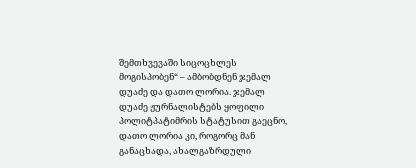შემთხვევაში სიცოცხლეს მოგისპობენ“ – ამბობდნენ ჯემალ დუაძე და დათო ლორია. ჯემალ დუაძე ჟურნალისტებს ყოფილი პოლიტპატიმრის სტატუსით გაეცნო, დათო ლორია კი, როგორც მან განაცხადა, ახალგაზრდული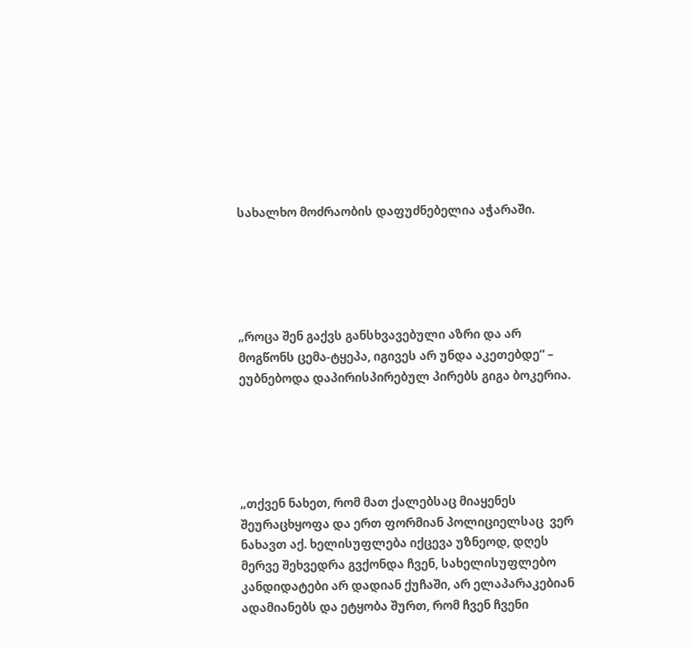სახალხო მოძრაობის დაფუძნებელია აჭარაში.





„როცა შენ გაქვს განსხვავებული აზრი და არ მოგწონს ცემა-ტყეპა, იგივეს არ უნდა აკეთებდე“ – ეუბნებოდა დაპირისპირებულ პირებს გიგა ბოკერია.





„თქვენ ნახეთ, რომ მათ ქალებსაც მიაყენეს შეურაცხყოფა და ერთ ფორმიან პოლიციელსაც  ვერ ნახავთ აქ. ხელისუფლება იქცევა უზნეოდ, დღეს მერვე შეხვედრა გვქონდა ჩვენ, სახელისუფლებო კანდიდატები არ დადიან ქუჩაში, არ ელაპარაკებიან ადამიანებს და ეტყობა შურთ, რომ ჩვენ ჩვენი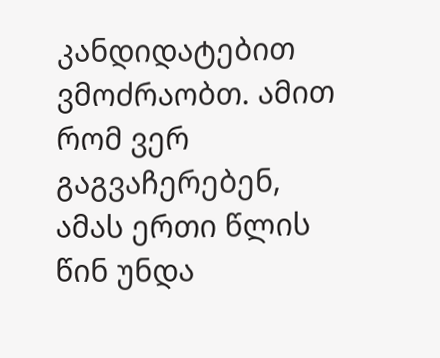კანდიდატებით ვმოძრაობთ. ამით რომ ვერ გაგვაჩერებენ, ამას ერთი წლის წინ უნდა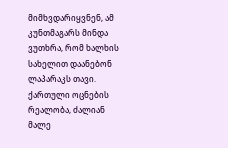მიმხვდარიყვნენ, ამ კუნთმაგარს მინდა ვუთხრა, რომ ხალხის სახელით დაანებონ ლაპარაკს თავი. ქართული ოცნების რეალობა, ძალიან მალე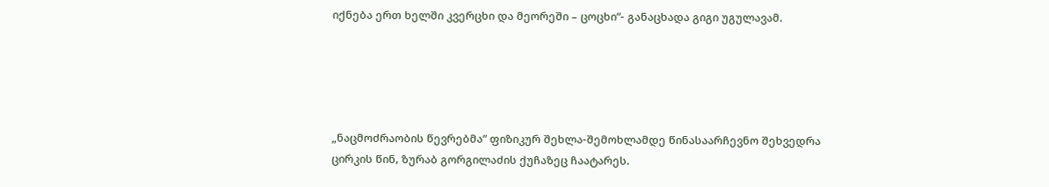იქნება ერთ ხელში კვერცხი და მეორეში – ცოცხი“- განაცხადა გიგი უგულავამ.





„ნაცმოძრაობის წევრებმა“ ფიზიკურ შეხლა-შემოხლამდე წინასაარჩევნო შეხვედრა ცირკის წინ, ზურაბ გორგილაძის ქუჩაზეც ჩაატარეს.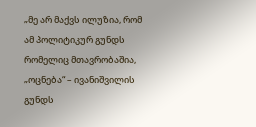„მე არ მაქვს ილუზია, რომ ამ პოლიტიკურ გუნდს რომელიც მთავრობაშია, „ოცნება“ – ივანიშვილის გუნდს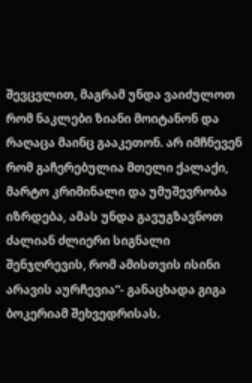შევცვლით, მაგრამ უნდა ვაიძულოთ რომ ნაკლები ზიანი მოიტანონ და რაღაცა მაინც გააკეთონ. არ იმჩნევენ რომ გაჩერებულია მთელი ქალაქი, მარტო კრიმინალი და უმუშევრობა იზრდება, ამას უნდა გავუგზავნოთ ძალიან ძლიერი სიგნალი შენჯღრევის, რომ ამისთვის ისინი არავის აურჩევია“- განაცხადა გიგა ბოკერიამ შეხვედრისას.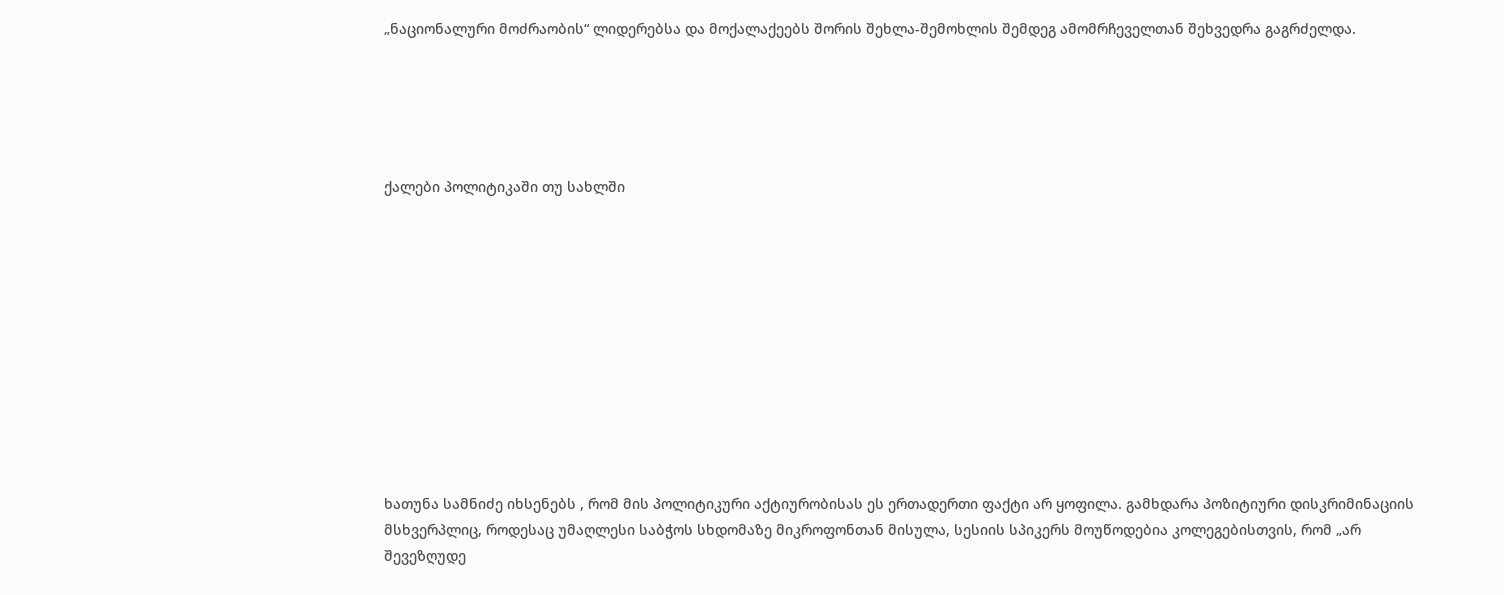„ნაციონალური მოძრაობის“ ლიდერებსა და მოქალაქეებს შორის შეხლა-შემოხლის შემდეგ ამომრჩეველთან შეხვედრა გაგრძელდა.





ქალები პოლიტიკაში თუ სახლში











ხათუნა სამნიძე იხსენებს , რომ მის პოლიტიკური აქტიურობისას ეს ერთადერთი ფაქტი არ ყოფილა. გამხდარა პოზიტიური დისკრიმინაციის მსხვერპლიც, როდესაც უმაღლესი საბჭოს სხდომაზე მიკროფონთან მისულა, სესიის სპიკერს მოუწოდებია კოლეგებისთვის, რომ „არ შევეზღუდე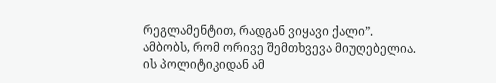რეგლამენტით, რადგან ვიყავი ქალი”. ამბობს, რომ ორივე შემთხვევა მიუღებელია. ის პოლიტიკიდან ამ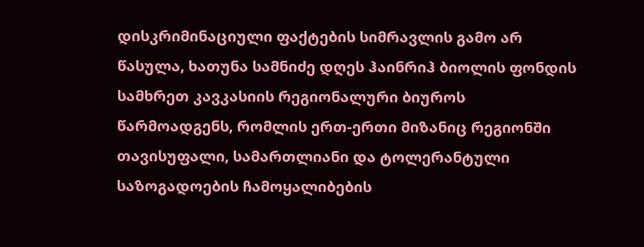დისკრიმინაციული ფაქტების სიმრავლის გამო არ წასულა, ხათუნა სამნიძე დღეს ჰაინრიჰ ბიოლის ფონდის სამხრეთ კავკასიის რეგიონალური ბიუროს წარმოადგენს, რომლის ერთ-ერთი მიზანიც რეგიონში თავისუფალი, სამართლიანი და ტოლერანტული საზოგადოების ჩამოყალიბების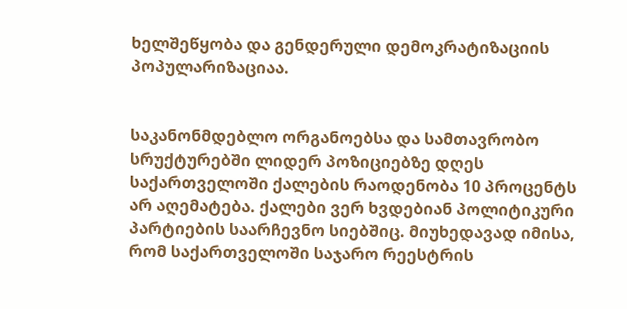ხელშეწყობა და გენდერული დემოკრატიზაციის პოპულარიზაციაა.


საკანონმდებლო ორგანოებსა და სამთავრობო სრუქტურებში ლიდერ პოზიციებზე დღეს საქართველოში ქალების რაოდენობა 10 პროცენტს არ აღემატება. ქალები ვერ ხვდებიან პოლიტიკური პარტიების საარჩევნო სიებშიც. მიუხედავად იმისა, რომ საქართველოში საჯარო რეესტრის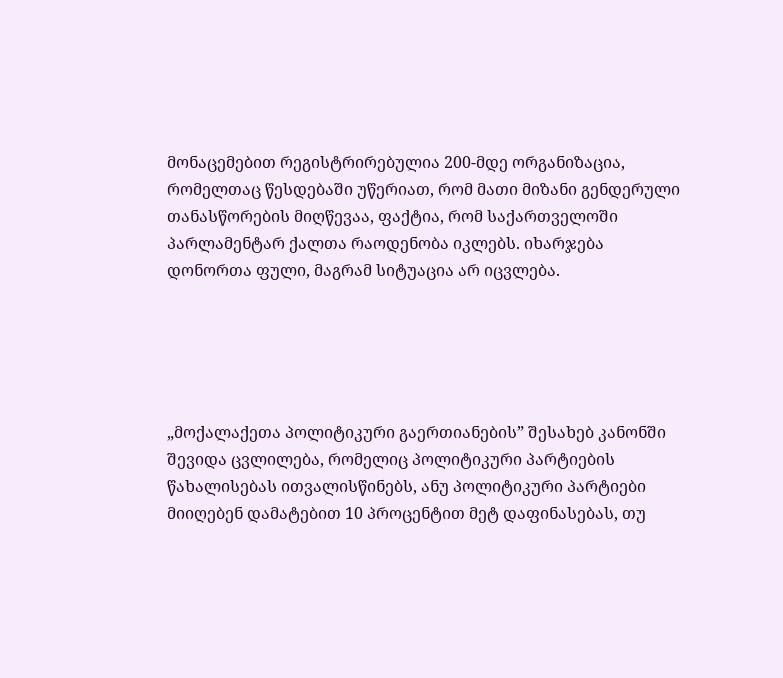მონაცემებით რეგისტრირებულია 200-მდე ორგანიზაცია, რომელთაც წესდებაში უწერიათ, რომ მათი მიზანი გენდერული თანასწორების მიღწევაა, ფაქტია, რომ საქართველოში პარლამენტარ ქალთა რაოდენობა იკლებს. იხარჯება დონორთა ფული, მაგრამ სიტუაცია არ იცვლება.





„მოქალაქეთა პოლიტიკური გაერთიანების” შესახებ კანონში შევიდა ცვლილება, რომელიც პოლიტიკური პარტიების წახალისებას ითვალისწინებს, ანუ პოლიტიკური პარტიები მიიღებენ დამატებით 10 პროცენტით მეტ დაფინასებას, თუ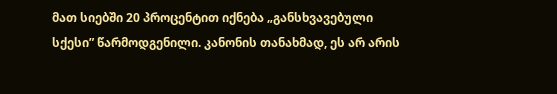მათ სიებში 20 პროცენტით იქნება „განსხვავებული სქესი” წარმოდგენილი. კანონის თანახმად, ეს არ არის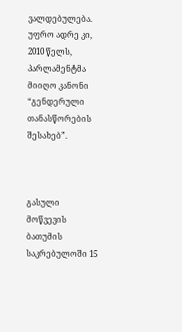ვალდებულება. უფრო ადრე კი, 2010 წელს, პარლამენტმა მიიღო კანონი “გენდერული თანასწორების შესახებ”.



გასული მოწვევის ბათუმის საკრებულოში 15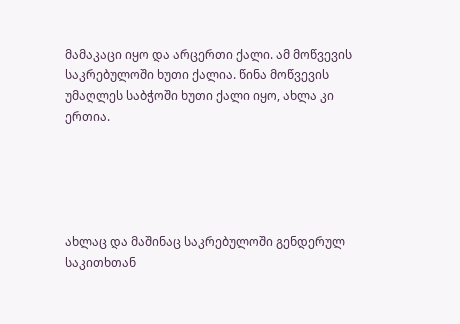მამაკაცი იყო და არცერთი ქალი. ამ მოწვევის საკრებულოში ხუთი ქალია. წინა მოწვევის უმაღლეს საბჭოში ხუთი ქალი იყო, ახლა კი ერთია.





ახლაც და მაშინაც საკრებულოში გენდერულ საკითხთან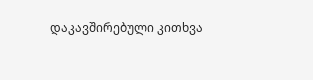დაკავშირებული კითხვა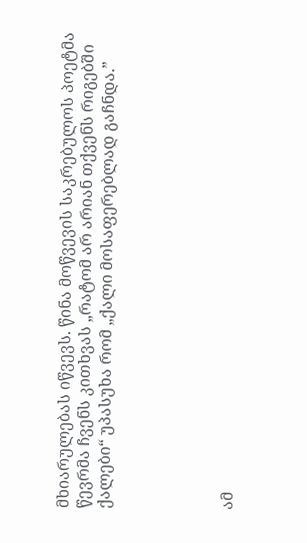მხიარულებას იწვევს. წინა მოწვევის საკრებულოს პოეტმა წევრმა ჩვენს კითხვას „რატომ არ არიან თქვენს რიგებში ქალები“ უპასუხა რომ „ქალი მოსაფერებლად გაჩნდა.”





ამ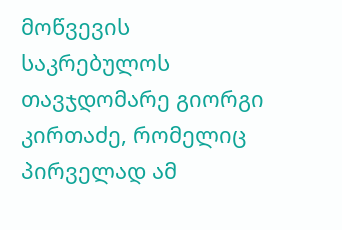მოწვევის საკრებულოს თავჯდომარე გიორგი კირთაძე, რომელიც პირველად ამ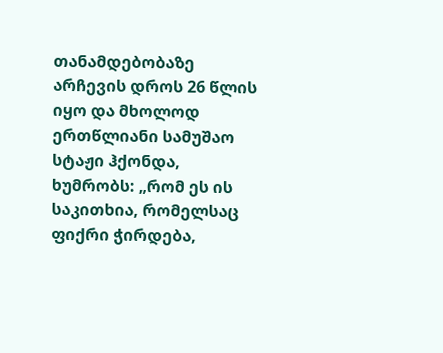თანამდებობაზე არჩევის დროს 26 წლის იყო და მხოლოდ ერთწლიანი სამუშაო სტაჟი ჰქონდა, ხუმრობს: „რომ ეს ის საკითხია, რომელსაც ფიქრი ჭირდება,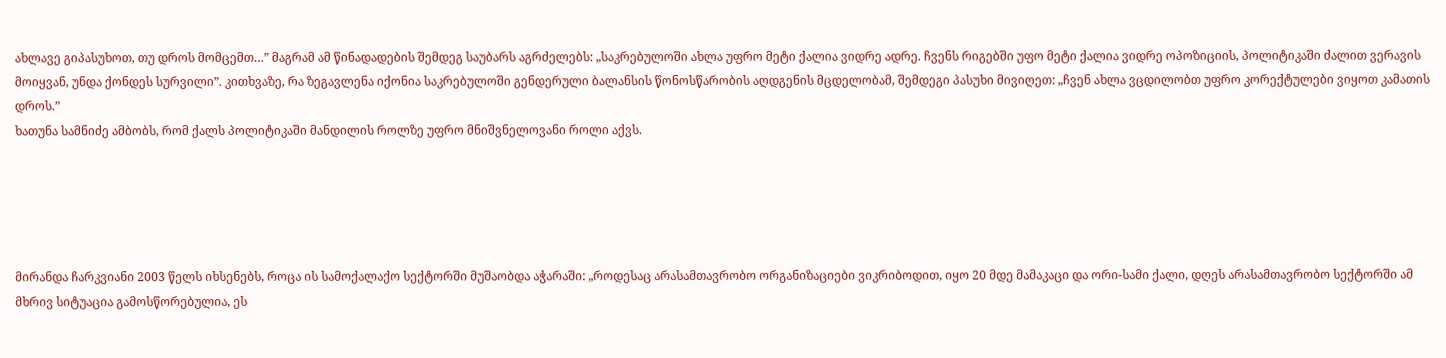ახლავე გიპასუხოთ, თუ დროს მომცემთ…” მაგრამ ამ წინადადების შემდეგ საუბარს აგრძელებს: „საკრებულოში ახლა უფრო მეტი ქალია ვიდრე ადრე. ჩვენს რიგებში უფო მეტი ქალია ვიდრე ოპოზიციის, პოლიტიკაში ძალით ვერავის მოიყვან, უნდა ქონდეს სურვილი”. კითხვაზე, რა ზეგავლენა იქონია საკრებულოში გენდერული ბალანსის წონოსწარობის აღდგენის მცდელობამ, შემდეგი პასუხი მივიღეთ: „ჩვენ ახლა ვცდილობთ უფრო კორექტულები ვიყოთ კამათის დროს.”
ხათუნა სამნიძე ამბობს, რომ ქალს პოლიტიკაში მანდილის როლზე უფრო მნიშვნელოვანი როლი აქვს.





მირანდა ჩარკვიანი 2003 წელს იხსენებს, როცა ის სამოქალაქო სექტორში მუშაობდა აჭარაში: „როდესაც არასამთავრობო ორგანიზაციები ვიკრიბოდით, იყო 20 მდე მამაკაცი და ორი-სამი ქალი, დღეს არასამთავრობო სექტორში ამ მხრივ სიტუაცია გამოსწორებულია, ეს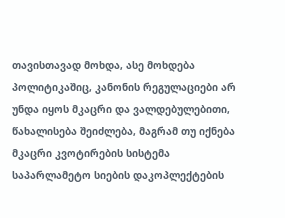თავისთავად მოხდა, ასე მოხდება პოლიტიკაშიც, კანონის რეგულაციები არ უნდა იყოს მკაცრი და ვალდებულებითი, წახალისება შეიძლება, მაგრამ თუ იქნება მკაცრი კვოტირების სისტემა საპარლამეტო სიების დაკოპლექტების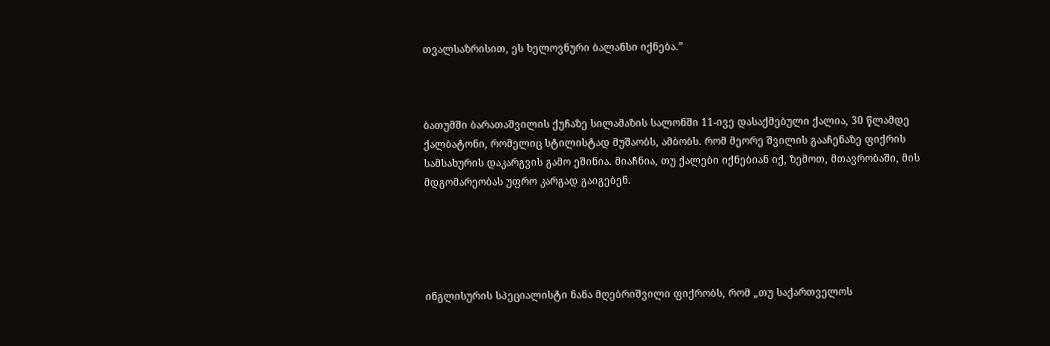თვალსაზრისით, ეს ხელოვნური ბალანსი იქნება.”



ბათუმში ბარათაშვილის ქუჩაზე სილამაზის სალონში 11-ივე დასაქმებული ქალია, 30 წლამდე ქალბატონი, რომელიც სტილისტად მუშაობს, ამბობს. რომ მეორე შვილის გააჩენაზე ფიქრის სამსახურის დაკარგვის გამო ეშინია. მიაჩნია, თუ ქალები იქნებიან იქ, ზემოთ, მთავრობაში, მის მდგომარეობას უფრო კარგად გაიგებენ.





ინგლისურის სპეციალისტი ნანა მღებრიშვილი ფიქრობს, რომ „თუ საქართველოს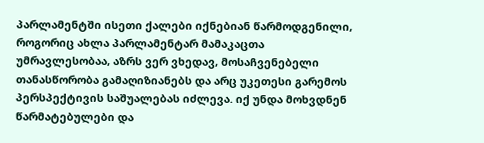პარლამენტში ისეთი ქალები იქნებიან წარმოდგენილი, როგორიც ახლა პარლამენტარ მამაკაცთა უმრავლესობაა, აზრს ვერ ვხედავ, მოსაჩვენებელი თანასწორობა გამაღიზიანებს და არც უკეთესი გარემოს პერსპექტივის საშუალებას იძლევა. იქ უნდა მოხვდნენ წარმატებულები და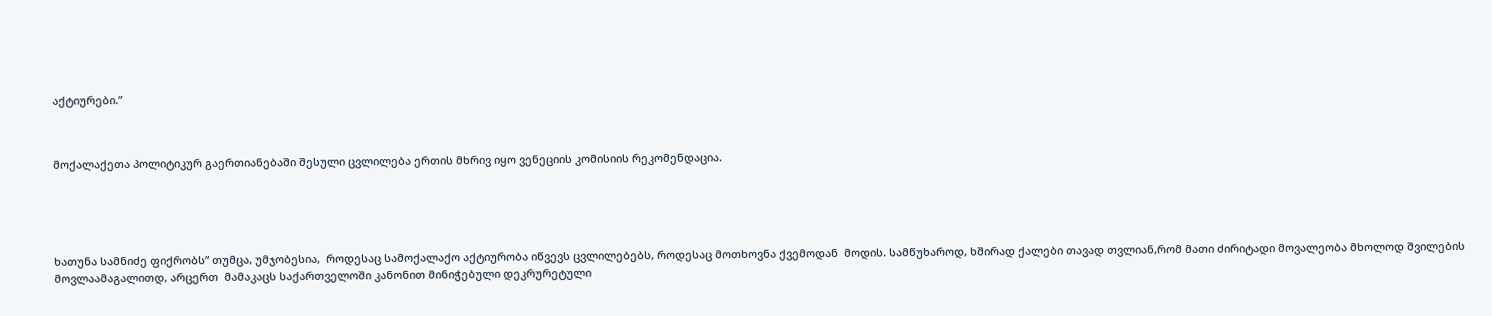აქტიურები.”



მოქალაქეთა პოლიტიკურ გაერთიანებაში შესული ცვლილება ერთის მხრივ იყო ვენეციის კომისიის რეკომენდაცია.





ხათუნა სამნიძე ფიქრობს” თუმცა, უმჯობესია,  როდესაც სამოქალაქო აქტიურობა იწვევს ცვლილებებს, როდესაც მოთხოვნა ქვემოდან  მოდის. სამწუხაროდ, ხშირად ქალები თავად თვლიან,რომ მათი ძირიტადი მოვალეობა მხოლოდ შვილების მოვლაამაგალითდ, არცერთ  მამაკაცს საქართველოში კანონით მინიჭებული დეკრურეტული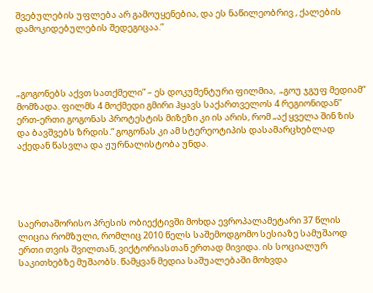შვებულების უფლება არ გამოუყენებია, და ეს ნაწილეობრივ , ქალების დამოკიდებულების შედეგიცაა.”




„გოგონებს აქვთ სათქმელი” – ეს დოკუმენტური ფილმია,  „გოუ ჯგუფ მედიამ“ მომზადა. ფილმს 4 მოქმედი გმირი ჰყავს საქართველოს 4 რეგიონიდან” ერთ-ერთი გოგონას პროტესტის მიზეზი კი ის არის, რომ „აქ ყველა შინ ზის და ბავშვებს ზრდის.“ გოგონას კი ამ სტერეოტიპის დასამარცხებლად აქედან წასვლა და ჟურნალისტობა უნდა.





საერთაშორისო პრესის ობიექტივში მოხდა ევროპალამეტარი 37 წლის ლიცია რომზული, რომლიც 2010 წელს საშემოდგომო სესიაზე სამუშაოდ ერთი თვის შვილთან, ვიქტორიასთან ერთად მივიდა. ის სოციალურ საკითხებზე მუშაობს. წამყვან მედია საშუალებაში მოხვდა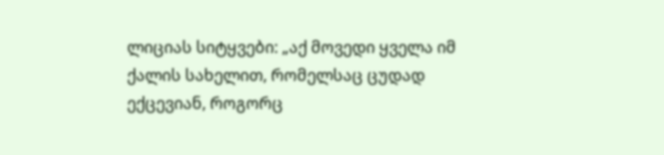ლიციას სიტყვები: „აქ მოვედი ყველა იმ ქალის სახელით, რომელსაც ცუდად ექცევიან, როგორც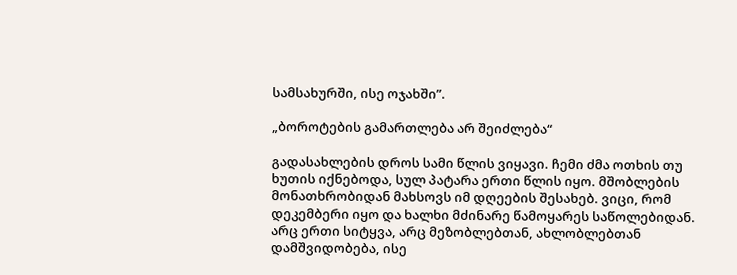სამსახურში, ისე ოჯახში”.

„ბოროტების გამართლება არ შეიძლება“

გადასახლების დროს სამი წლის ვიყავი. ჩემი ძმა ოთხის თუ ხუთის იქნებოდა, სულ პატარა ერთი წლის იყო. მშობლების მონათხრობიდან მახსოვს იმ დღეების შესახებ. ვიცი, რომ დეკემბერი იყო და ხალხი მძინარე წამოყარეს საწოლებიდან. არც ერთი სიტყვა, არც მეზობლებთან, ახლობლებთან დამშვიდობება, ისე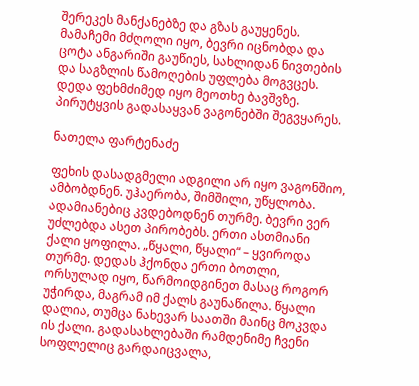შერეკეს მანქანებზე და გზას გაუყენეს. მამაჩემი მძღოლი იყო, ბევრი იცნობდა და ცოტა ანგარიში გაუწიეს, სახლიდან ნივთების და საგზლის წამოღების უფლება მოგვცეს. დედა ფეხმძიმედ იყო მეოთხე ბავშვზე. პირუტყვის გადასაყვან ვაგონებში შეგვყარეს.

ნათელა ფარტენაძე

ფეხის დასადგმელი ადგილი არ იყო ვაგონშიო, ამბობდნენ. უჰაერობა, შიმშილი, უწყლობა. ადამიანებიც კვდებოდნენ თურმე. ბევრი ვერ უძლებდა ასეთ პირობებს. ერთი ასთმიანი ქალი ყოფილა. „წყალი, წყალი“ – ყვიროდა თურმე. დედას ჰქონდა ერთი ბოთლი, ორსულად იყო, წარმოიდგინეთ მასაც როგორ უჭირდა, მაგრამ იმ ქალს გაუნაწილა. წყალი დალია, თუმცა ნახევარ საათში მაინც მოკვდა ის ქალი. გადასახლებაში რამდენიმე ჩვენი სოფლელიც გარდაიცვალა,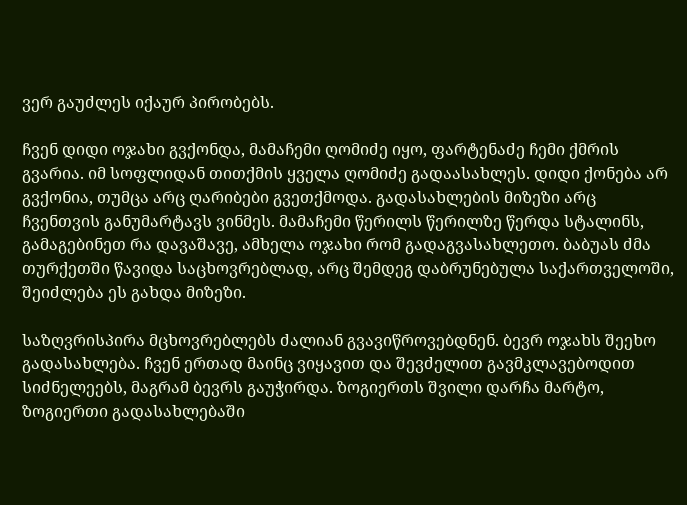ვერ გაუძლეს იქაურ პირობებს.

ჩვენ დიდი ოჯახი გვქონდა, მამაჩემი ღომიძე იყო, ფარტენაძე ჩემი ქმრის გვარია. იმ სოფლიდან თითქმის ყველა ღომიძე გადაასახლეს. დიდი ქონება არ გვქონია, თუმცა არც ღარიბები გვეთქმოდა. გადასახლების მიზეზი არც ჩვენთვის განუმარტავს ვინმეს. მამაჩემი წერილს წერილზე წერდა სტალინს, გამაგებინეთ რა დავაშავე, ამხელა ოჯახი რომ გადაგვასახლეთო. ბაბუას ძმა თურქეთში წავიდა საცხოვრებლად, არც შემდეგ დაბრუნებულა საქართველოში, შეიძლება ეს გახდა მიზეზი.

საზღვრისპირა მცხოვრებლებს ძალიან გვავიწროვებდნენ. ბევრ ოჯახს შეეხო გადასახლება. ჩვენ ერთად მაინც ვიყავით და შევძელით გავმკლავებოდით სიძნელეებს, მაგრამ ბევრს გაუჭირდა. ზოგიერთს შვილი დარჩა მარტო, ზოგიერთი გადასახლებაში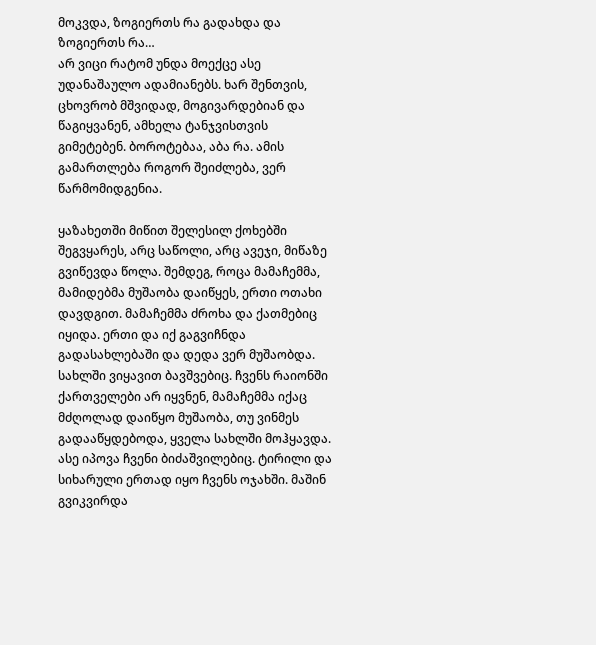მოკვდა, ზოგიერთს რა გადახდა და ზოგიერთს რა…
არ ვიცი რატომ უნდა მოექცე ასე უდანაშაულო ადამიანებს. ხარ შენთვის, ცხოვრობ მშვიდად, მოგივარდებიან და წაგიყვანენ, ამხელა ტანჯვისთვის გიმეტებენ. ბოროტებაა, აბა რა. ამის გამართლება როგორ შეიძლება, ვერ წარმომიდგენია.

ყაზახეთში მიწით შელესილ ქოხებში შეგვყარეს, არც საწოლი, არც ავეჯი, მიწაზე გვიწევდა წოლა. შემდეგ, როცა მამაჩემმა, მამიდებმა მუშაობა დაიწყეს, ერთი ოთახი დავდგით. მამაჩემმა ძროხა და ქათმებიც იყიდა. ერთი და იქ გაგვიჩნდა გადასახლებაში და დედა ვერ მუშაობდა. სახლში ვიყავით ბავშვებიც. ჩვენს რაიონში ქართველები არ იყვნენ, მამაჩემმა იქაც მძღოლად დაიწყო მუშაობა, თუ ვინმეს გადააწყდებოდა, ყველა სახლში მოჰყავდა. ასე იპოვა ჩვენი ბიძაშვილებიც. ტირილი და სიხარული ერთად იყო ჩვენს ოჯახში. მაშინ გვიკვირდა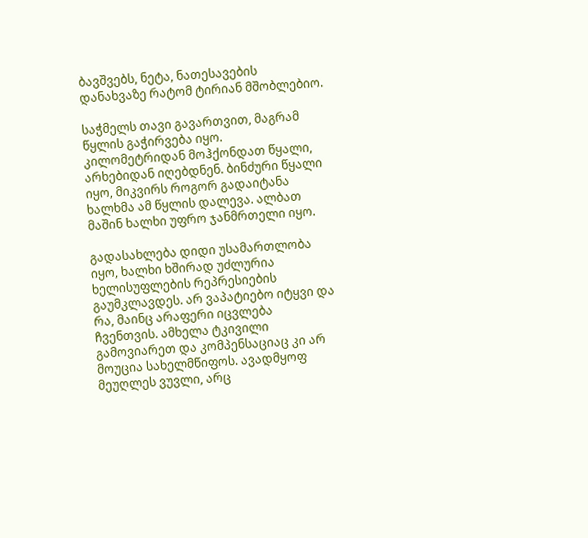ბავშვებს, ნეტა, ნათესავების დანახვაზე რატომ ტირიან მშობლებიო.

საჭმელს თავი გავართვით, მაგრამ წყლის გაჭირვება იყო. კილომეტრიდან მოჰქონდათ წყალი, არხებიდან იღებდნენ. ბინძური წყალი იყო, მიკვირს როგორ გადაიტანა ხალხმა ამ წყლის დალევა. ალბათ მაშინ ხალხი უფრო ჯანმრთელი იყო.

გადასახლება დიდი უსამართლობა იყო, ხალხი ხშირად უძლურია ხელისუფლების რეპრესიების გაუმკლავდეს. არ ვაპატიებო იტყვი და რა, მაინც არაფერი იცვლება ჩვენთვის. ამხელა ტკივილი გამოვიარეთ და კომპენსაციაც კი არ მოუცია სახელმწიფოს. ავადმყოფ მეუღლეს ვუვლი, არც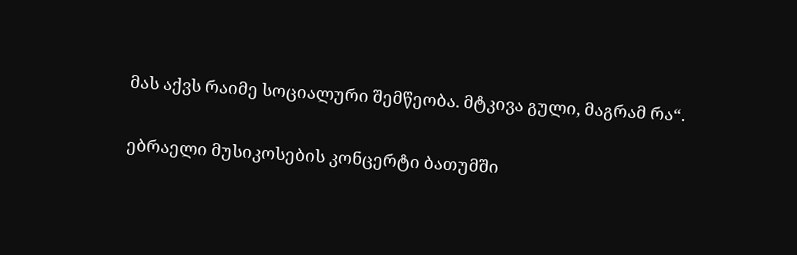მას აქვს რაიმე სოციალური შემწეობა. მტკივა გული, მაგრამ რა“.

ებრაელი მუსიკოსების კონცერტი ბათუმში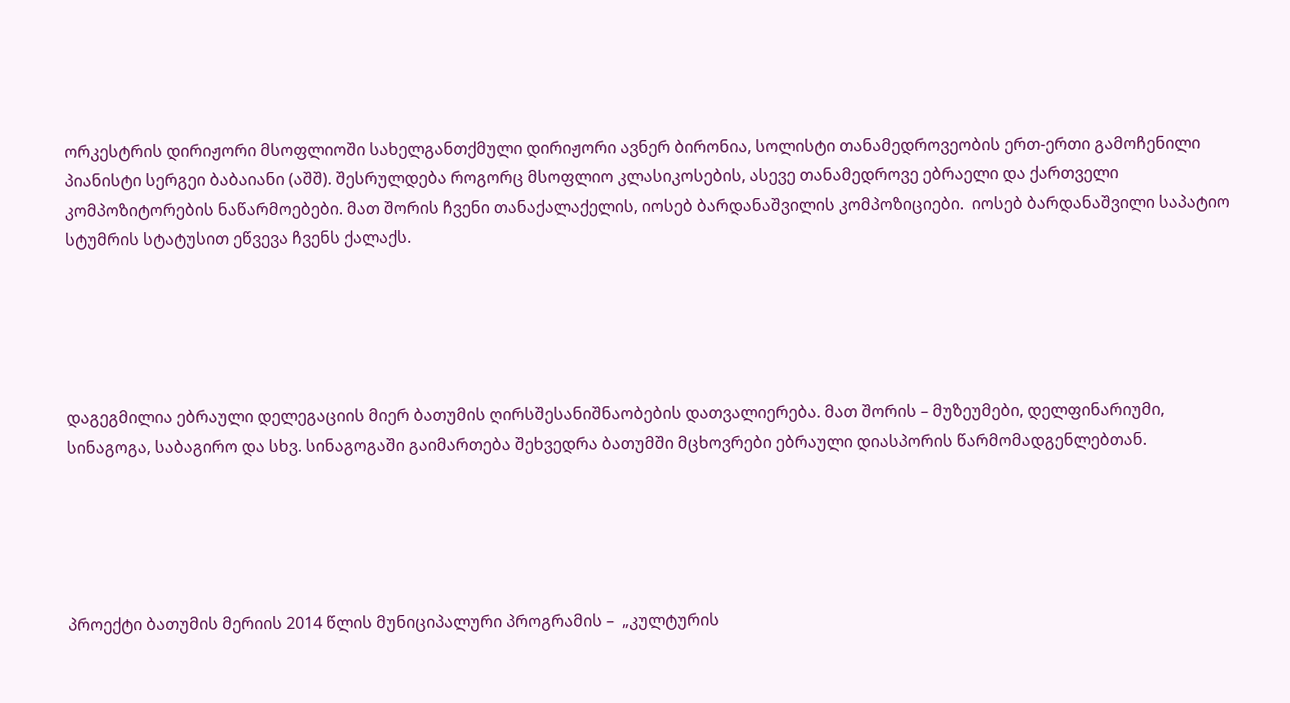ორკესტრის დირიჟორი მსოფლიოში სახელგანთქმული დირიჟორი ავნერ ბირონია, სოლისტი თანამედროვეობის ერთ-ერთი გამოჩენილი პიანისტი სერგეი ბაბაიანი (აშშ). შესრულდება როგორც მსოფლიო კლასიკოსების, ასევე თანამედროვე ებრაელი და ქართველი კომპოზიტორების ნაწარმოებები. მათ შორის ჩვენი თანაქალაქელის, იოსებ ბარდანაშვილის კომპოზიციები.  იოსებ ბარდანაშვილი საპატიო სტუმრის სტატუსით ეწვევა ჩვენს ქალაქს.





დაგეგმილია ებრაული დელეგაციის მიერ ბათუმის ღირსშესანიშნაობების დათვალიერება. მათ შორის – მუზეუმები, დელფინარიუმი, სინაგოგა, საბაგირო და სხვ. სინაგოგაში გაიმართება შეხვედრა ბათუმში მცხოვრები ებრაული დიასპორის წარმომადგენლებთან.





პროექტი ბათუმის მერიის 2014 წლის მუნიციპალური პროგრამის –  „კულტურის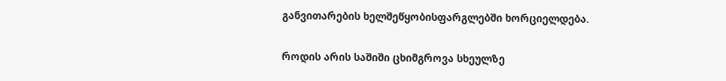განვითარების ხელშეწყობისფარგლებში ხორციელდება.

როდის არის საშიში ცხიმგროვა სხეულზე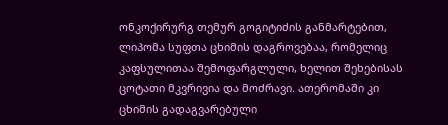ონკოქირურგ თემურ გოგიტიძის განმარტებით, ლიპომა სუფთა ცხიმის დაგროვებაა, რომელიც კაფსულითაა შემოფარგლული, ხელით შეხებისას ცოტათი მკვრივია და მოძრავი. ათერომაში კი ცხიმის გადაგვარებული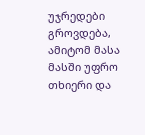უჯრედები გროვდება, ამიტომ მასა მასში უფრო თხიერი და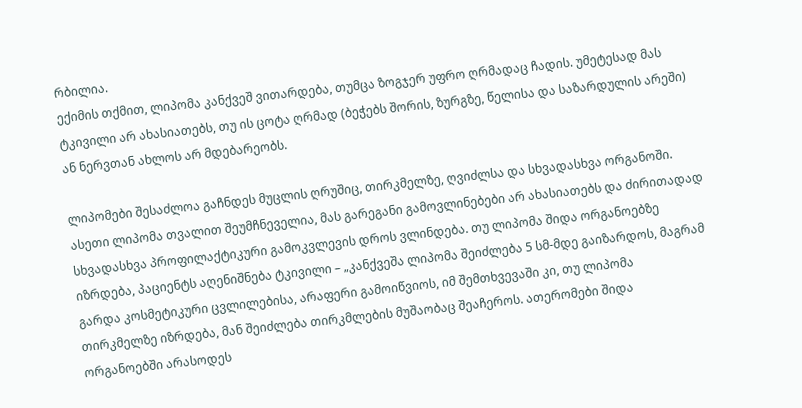რბილია.
ექიმის თქმით, ლიპომა კანქვეშ ვითარდება, თუმცა ზოგჯერ უფრო ღრმადაც ჩადის. უმეტესად მას ტკივილი არ ახასიათებს, თუ ის ცოტა ღრმად (ბეჭებს შორის, ზურგზე, წელისა და საზარდულის არეში) ან ნერვთან ახლოს არ მდებარეობს.

ლიპომები შესაძლოა გაჩნდეს მუცლის ღრუშიც, თირკმელზე, ღვიძლსა და სხვადასხვა ორგანოში. ასეთი ლიპომა თვალით შეუმჩნეველია, მას გარეგანი გამოვლინებები არ ახასიათებს და ძირითადად სხვადასხვა პროფილაქტიკური გამოკვლევის დროს ვლინდება. თუ ლიპომა შიდა ორგანოებზე იზრდება, პაციენტს აღენიშნება ტკივილი – „კანქვეშა ლიპომა შეიძლება 5 სმ-მდე გაიზარდოს, მაგრამ გარდა კოსმეტიკური ცვლილებისა, არაფერი გამოიწვიოს, იმ შემთხვევაში კი, თუ ლიპომა თირკმელზე იზრდება, მან შეიძლება თირკმლების მუშაობაც შეაჩეროს. ათერომები შიდა ორგანოებში არასოდეს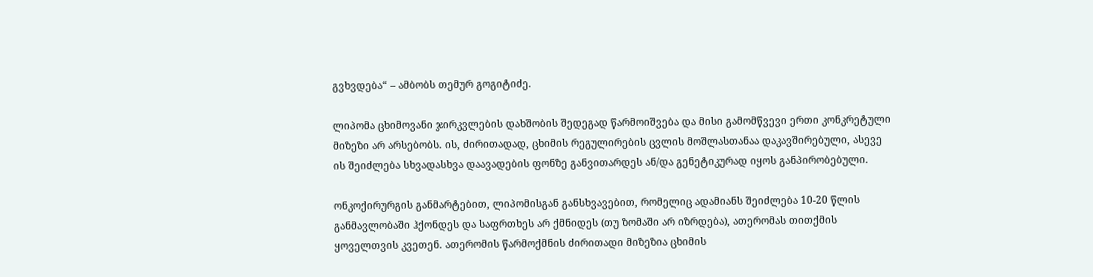გვხვდება“ – ამბობს თემურ გოგიტიძე.

ლიპომა ცხიმოვანი ჯირკვლების დახშობის შედეგად წარმოიშვება და მისი გამომწვევი ერთი კონკრეტული მიზეზი არ არსებობს. ის, ძირითადად, ცხიმის რეგულირების ცვლის მოშლასთანაა დაკავშირებული, ასევე ის შეიძლება სხვადასხვა დაავადების ფონზე განვითარდეს ან/და გენეტიკურად იყოს განპირობებული.

ონკოქირურგის განმარტებით, ლიპომისგან განსხვავებით, რომელიც ადამიანს შეიძლება 10-20 წლის განმავლობაში ჰქონდეს და საფრთხეს არ ქმნიდეს (თუ ზომაში არ იზრდება), ათერომას თითქმის ყოველთვის კვეთენ. ათერომის წარმოქმნის ძირითადი მიზეზია ცხიმის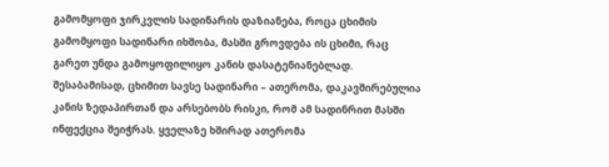გამომყოფი ჯირკვლის სადინარის დაზიანება, როცა ცხიმის გამომყოფი სადინარი იხშობა, მასში გროვდება ის ცხიმი, რაც გარეთ უნდა გამოყოფილიყო კანის დასატენიანებლად. შესაბამისად, ცხიმით სავსე სადინარი – ათერომა, დაკავშირებულია კანის ზედაპირთან და არსებობს რისკი, რომ ამ სადინრით მასში ინფექცია შეიჭრას. ყველაზე ხშირად ათერომა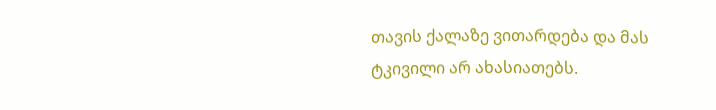თავის ქალაზე ვითარდება და მას ტკივილი არ ახასიათებს.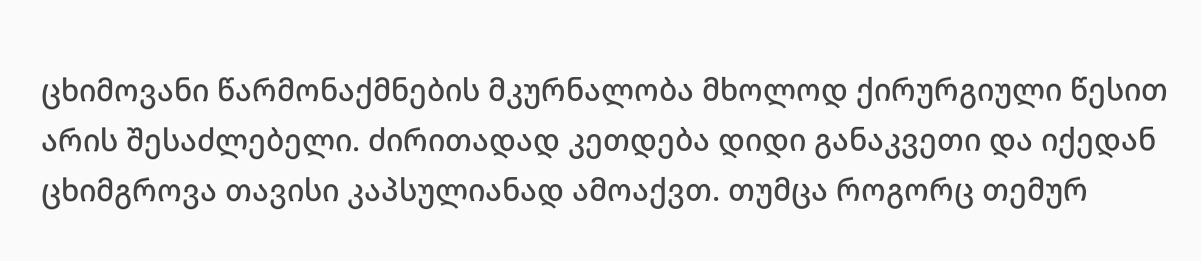ცხიმოვანი წარმონაქმნების მკურნალობა მხოლოდ ქირურგიული წესით არის შესაძლებელი. ძირითადად კეთდება დიდი განაკვეთი და იქედან ცხიმგროვა თავისი კაპსულიანად ამოაქვთ. თუმცა როგორც თემურ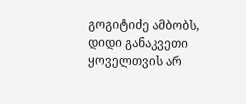გოგიტიძე ამბობს, დიდი განაკვეთი ყოველთვის არ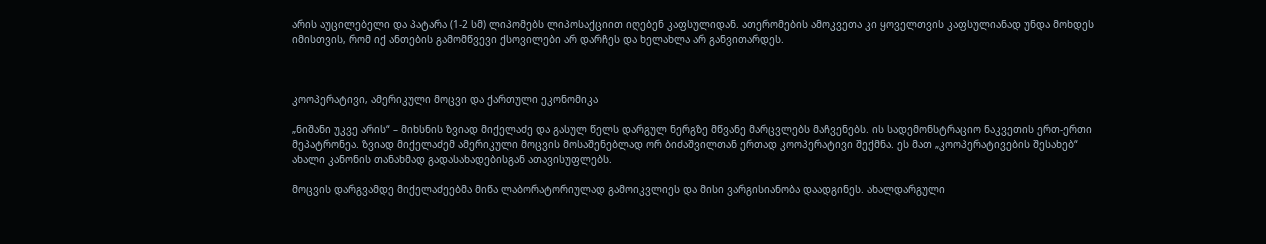არის აუცილებელი და პატარა (1-2 სმ) ლიპომებს ლიპოსაქციით იღებენ კაფსულიდან. ათერომების ამოკვეთა კი ყოველთვის კაფსულიანად უნდა მოხდეს იმისთვის, რომ იქ ანთების გამომწვევი ქსოვილები არ დარჩეს და ხელახლა არ განვითარდეს.



კოოპერატივი, ამერიკული მოცვი და ქართული ეკონომიკა

„ნიშანი უკვე არის“ – მიხსნის ზვიად მიქელაძე და გასულ წელს დარგულ ნერგზე მწვანე მარცვლებს მაჩვენებს. ის სადემონსტრაციო ნაკვეთის ერთ-ერთი მეპატრონეა. ზვიად მიქელაძემ ამერიკული მოცვის მოსაშენებლად ორ ბიძაშვილთან ერთად კოოპერატივი შექმნა. ეს მათ „კოოპერატივების შესახებ“ ახალი კანონის თანახმად გადასახადებისგან ათავისუფლებს.

მოცვის დარგვამდე მიქელაძეებმა მიწა ლაბორატორიულად გამოიკვლიეს და მისი ვარგისიანობა დაადგინეს. ახალდარგული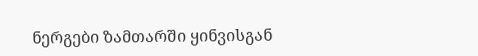ნერგები ზამთარში ყინვისგან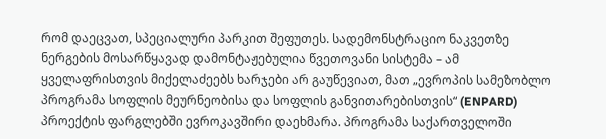რომ დაეცვათ, სპეციალური პარკით შეფუთეს. სადემონსტრაციო ნაკვეთზე ნერგების მოსარწყავად დამონტაჟებულია წვეთოვანი სისტემა – ამ ყველაფრისთვის მიქელაძეებს ხარჯები არ გაუწევიათ, მათ „ევროპის სამეზობლო პროგრამა სოფლის მეურნეობისა და სოფლის განვითარებისთვის“ (ENPARD) პროექტის ფარგლებში ევროკავშირი დაეხმარა. პროგრამა საქართველოში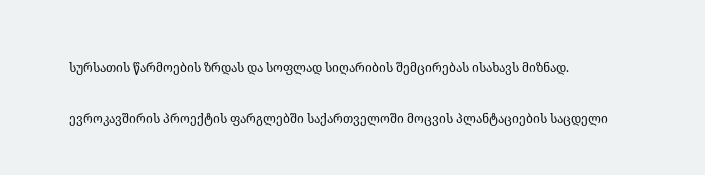სურსათის წარმოების ზრდას და სოფლად სიღარიბის შემცირებას ისახავს მიზნად.

ევროკავშირის პროექტის ფარგლებში საქართველოში მოცვის პლანტაციების საცდელი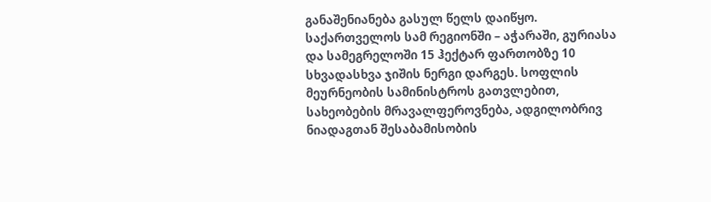განაშენიანება გასულ წელს დაიწყო. საქართველოს სამ რეგიონში – აჭარაში, გურიასა და სამეგრელოში 15 ჰექტარ ფართობზე 10 სხვადასხვა ჯიშის ნერგი დარგეს. სოფლის მეურნეობის სამინისტროს გათვლებით, სახეობების მრავალფეროვნება, ადგილობრივ ნიადაგთან შესაბამისობის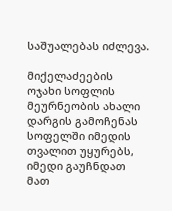საშუალებას იძლევა.

მიქელაძეების ოჯახი სოფლის მეურნეობის ახალი დარგის გამოჩენას სოფელში იმედის თვალით უყურებს, იმედი გაუჩნდათ მათ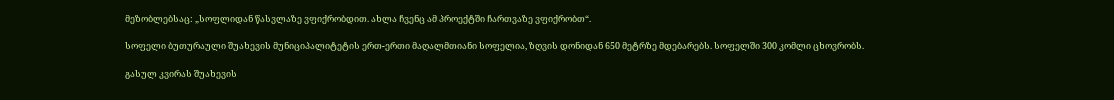მეზობლებსაც: „სოფლიდან წასვლაზე ვფიქრობდით. ახლა ჩვენც ამ პროექტში ჩართვაზე ვფიქრობთ“.

სოფელი ბუთურაული შუახევის მუნიციპალიტეტის ერთ-ერთი მაღალმთიანი სოფელია, ზღვის დონიდან 650 მეტრზე მდებარებს. სოფელში 300 კომლი ცხოვრობს.

გასულ კვირას შუახევის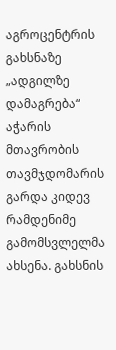აგროცენტრის გახსნაზე „ადგილზე დამაგრება“ აჭარის მთავრობის თავმჯდომარის გარდა კიდევ რამდენიმე გამომსვლელმა ახსენა. გახსნის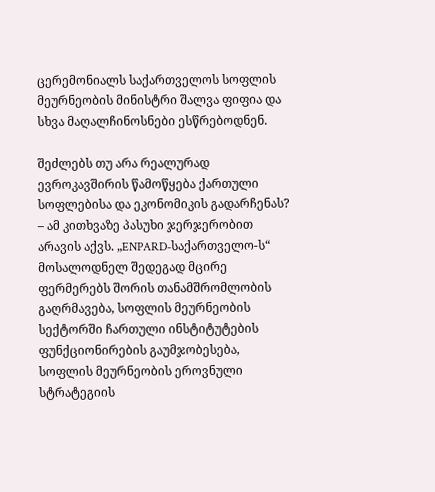ცერემონიალს საქართველოს სოფლის მეურნეობის მინისტრი შალვა ფიფია და სხვა მაღალჩინოსნები ესწრებოდნენ.

შეძლებს თუ არა რეალურად ევროკავშირის წამოწყება ქართული სოფლებისა და ეკონომიკის გადარჩენას? – ამ კითხვაზე პასუხი ჯერჯერობით არავის აქვს. „ENPARD-საქართველო-ს“ მოსალოდნელ შედეგად მცირე ფერმერებს შორის თანამშრომლობის გაღრმავება, სოფლის მეურნეობის სექტორში ჩართული ინსტიტუტების ფუნქციონირების გაუმჯობესება, სოფლის მეურნეობის ეროვნული სტრატეგიის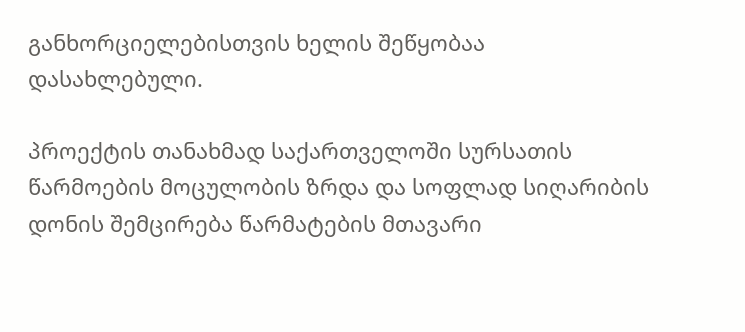განხორციელებისთვის ხელის შეწყობაა დასახლებული.

პროექტის თანახმად საქართველოში სურსათის წარმოების მოცულობის ზრდა და სოფლად სიღარიბის დონის შემცირება წარმატების მთავარი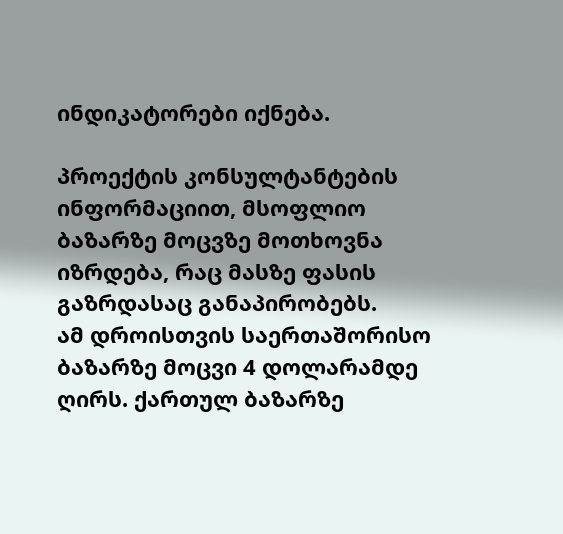ინდიკატორები იქნება.

პროექტის კონსულტანტების ინფორმაციით, მსოფლიო ბაზარზე მოცვზე მოთხოვნა იზრდება, რაც მასზე ფასის გაზრდასაც განაპირობებს.
ამ დროისთვის საერთაშორისო ბაზარზე მოცვი 4 დოლარამდე ღირს. ქართულ ბაზარზე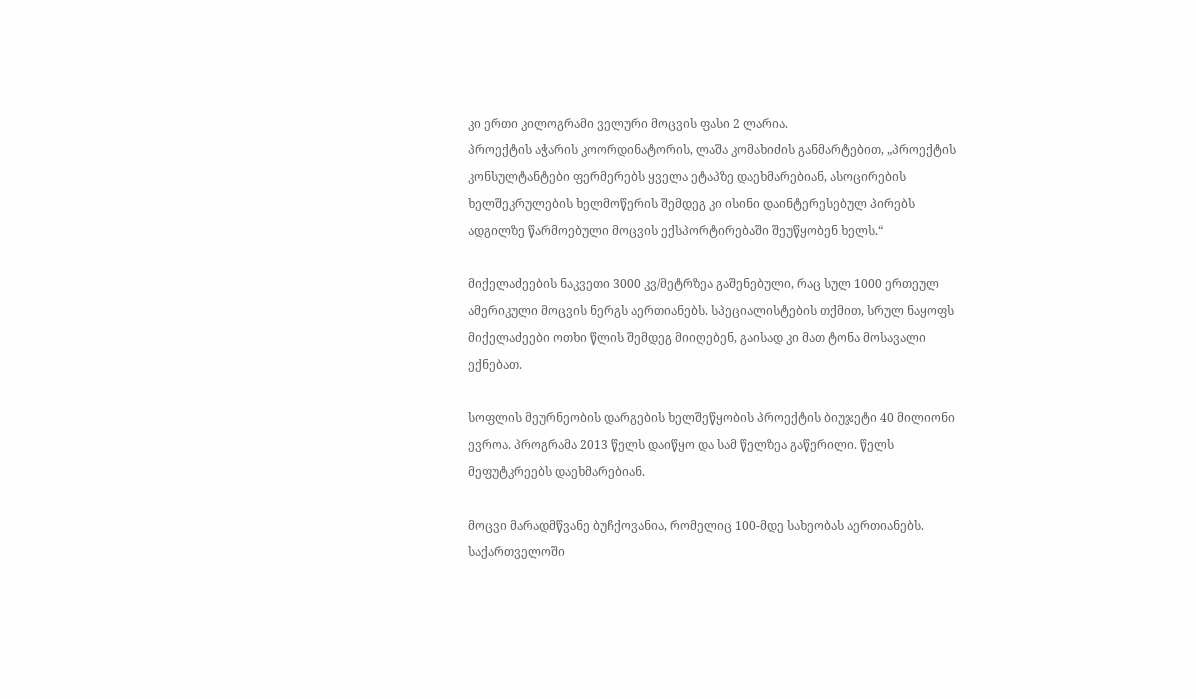კი ერთი კილოგრამი ველური მოცვის ფასი 2 ლარია.
პროექტის აჭარის კოორდინატორის, ლაშა კომახიძის განმარტებით, „პროექტის კონსულტანტები ფერმერებს ყველა ეტაპზე დაეხმარებიან, ასოცირების ხელშეკრულების ხელმოწერის შემდეგ კი ისინი დაინტერესებულ პირებს ადგილზე წარმოებული მოცვის ექსპორტირებაში შეუწყობენ ხელს.“

მიქელაძეების ნაკვეთი 3000 კვ/მეტრზეა გაშენებული, რაც სულ 1000 ერთეულ ამერიკული მოცვის ნერგს აერთიანებს. სპეციალისტების თქმით, სრულ ნაყოფს მიქელაძეები ოთხი წლის შემდეგ მიიღებენ, გაისად კი მათ ტონა მოსავალი ექნებათ.

სოფლის მეურნეობის დარგების ხელშეწყობის პროექტის ბიუჯეტი 40 მილიონი ევროა. პროგრამა 2013 წელს დაიწყო და სამ წელზეა გაწერილი. წელს მეფუტკრეებს დაეხმარებიან.

მოცვი მარადმწვანე ბუჩქოვანია, რომელიც 100-მდე სახეობას აერთიანებს. საქართველოში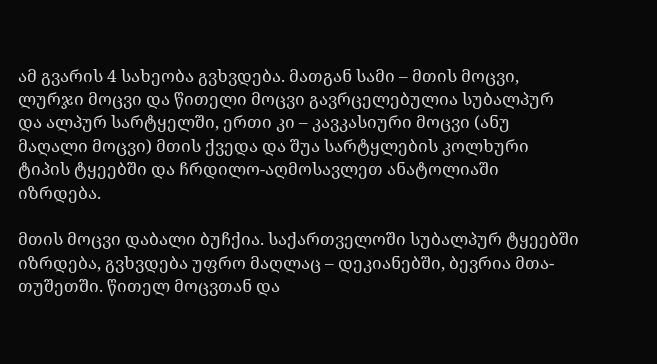ამ გვარის 4 სახეობა გვხვდება. მათგან სამი – მთის მოცვი, ლურჯი მოცვი და წითელი მოცვი გავრცელებულია სუბალპურ და ალპურ სარტყელში, ერთი კი – კავკასიური მოცვი (ანუ მაღალი მოცვი) მთის ქვედა და შუა სარტყლების კოლხური ტიპის ტყეებში და ჩრდილო-აღმოსავლეთ ანატოლიაში იზრდება.

მთის მოცვი დაბალი ბუჩქია. საქართველოში სუბალპურ ტყეებში იზრდება, გვხვდება უფრო მაღლაც – დეკიანებში, ბევრია მთა-თუშეთში. წითელ მოცვთან და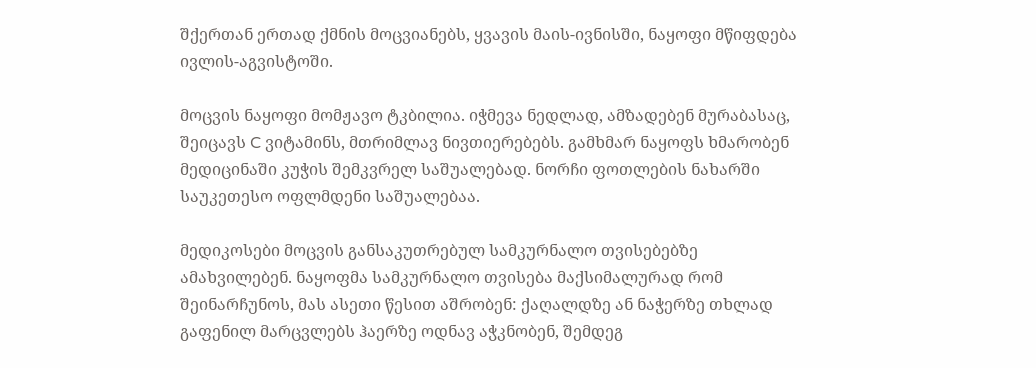შქერთან ერთად ქმნის მოცვიანებს, ყვავის მაის-ივნისში, ნაყოფი მწიფდება ივლის-აგვისტოში.

მოცვის ნაყოფი მომჟავო ტკბილია. იჭმევა ნედლად, ამზადებენ მურაბასაც, შეიცავს C ვიტამინს, მთრიმლავ ნივთიერებებს. გამხმარ ნაყოფს ხმარობენ მედიცინაში კუჭის შემკვრელ საშუალებად. ნორჩი ფოთლების ნახარში საუკეთესო ოფლმდენი საშუალებაა.

მედიკოსები მოცვის განსაკუთრებულ სამკურნალო თვისებებზე ამახვილებენ. ნაყოფმა სამკურნალო თვისება მაქსიმალურად რომ შეინარჩუნოს, მას ასეთი წესით აშრობენ: ქაღალდზე ან ნაჭერზე თხლად გაფენილ მარცვლებს ჰაერზე ოდნავ აჭკნობენ, შემდეგ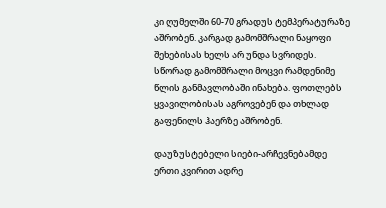კი ღუმელში 60-70 გრადუს ტემპერატურაზე აშრობენ. კარგად გამომშრალი ნაყოფი შეხებისას ხელს არ უნდა სვრიდეს. სწორად გამომშრალი მოცვი რამდენიმე წლის განმავლობაში ინახება. ფოთლებს ყვავილობისას აგროვებენ და თხლად გაფენილს ჰაერზე აშრობენ.

დაუზუსტებელი სიები-არჩევნებამდე ერთი კვირით ადრე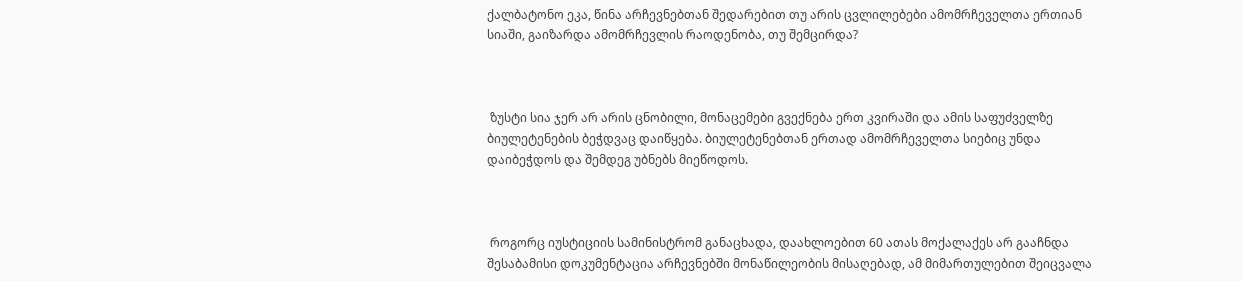ქალბატონო ეკა, წინა არჩევნებთან შედარებით თუ არის ცვლილებები ამომრჩეველთა ერთიან სიაში, გაიზარდა ამომრჩევლის რაოდენობა, თუ შემცირდა?



 ზუსტი სია ჯერ არ არის ცნობილი, მონაცემები გვექნება ერთ კვირაში და ამის საფუძველზე ბიულეტენების ბეჭდვაც დაიწყება. ბიულეტენებთან ერთად ამომრჩეველთა სიებიც უნდა დაიბეჭდოს და შემდეგ უბნებს მიეწოდოს.



 როგორც იუსტიციის სამინისტრომ განაცხადა, დაახლოებით 60 ათას მოქალაქეს არ გააჩნდა შესაბამისი დოკუმენტაცია არჩევნებში მონაწილეობის მისაღებად, ამ მიმართულებით შეიცვალა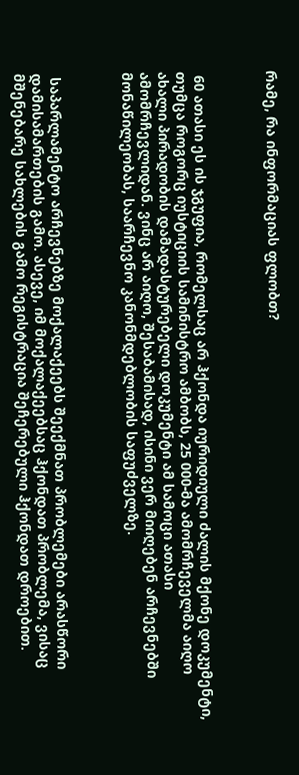რამე, რა ინფორმაციას ფლობთ?



 60 ათასი ეს ის ჯგუფია, რომელსაც არ ჰქონდა იურიდიული ძალის მქონე დოკუმენტი, თუმცა როგორც იუსტიციის სამინისტრო ამბობს, 25 000-მა ამომრჩეველმა აიღო ახალი პირადობის დამადასტურებელი დოკუმენტი ამ სამოცი ათასი ამომრჩევლიდან. ვინც არ აიღო, შესაბამისად, ისინი ვერ მიიღებენ არჩევნებში მონაწილეობას, საარჩევნო კანონმდებლობის საფუძველზე.



 საპარლამენტო არჩევნებზე მოქალაქეებს შეექმნათ პრობლემები არასწორი დამისამართების გამო. ასევე, იმ მოქალაქეებსაც ჰქონდათ პრობლემა, ვისაც მშენებარე სახლების გამო რეგისტრაცია შეჩერებული ჰქონდათ დროებით.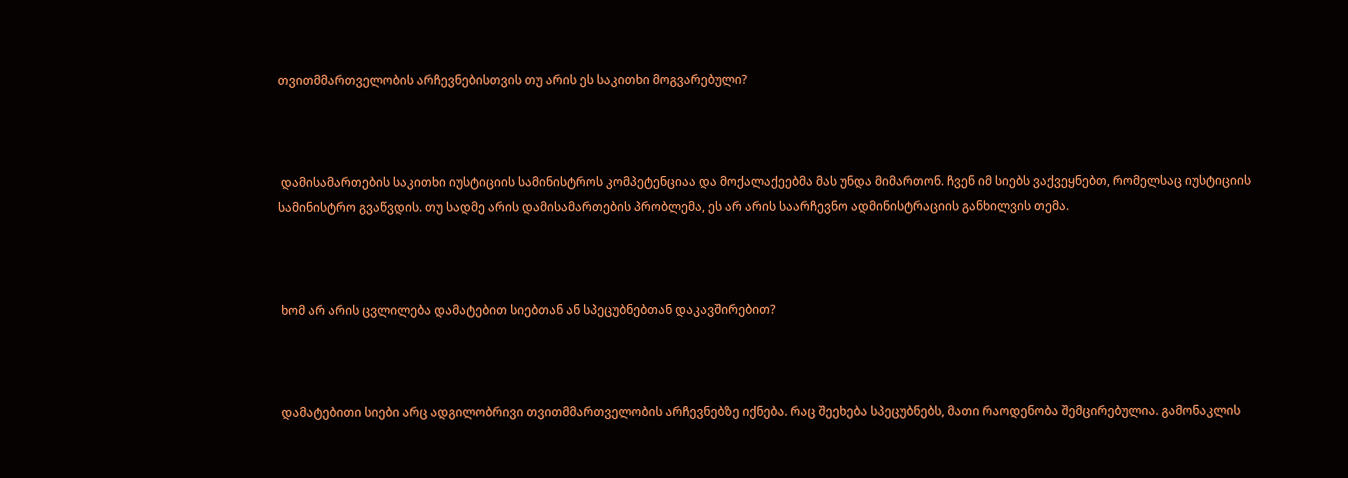თვითმმართველობის არჩევნებისთვის თუ არის ეს საკითხი მოგვარებული?



 დამისამართების საკითხი იუსტიციის სამინისტროს კომპეტენციაა და მოქალაქეებმა მას უნდა მიმართონ. ჩვენ იმ სიებს ვაქვეყნებთ, რომელსაც იუსტიციის სამინისტრო გვაწვდის. თუ სადმე არის დამისამართების პრობლემა, ეს არ არის საარჩევნო ადმინისტრაციის განხილვის თემა.



 ხომ არ არის ცვლილება დამატებით სიებთან ან სპეცუბნებთან დაკავშირებით?



 დამატებითი სიები არც ადგილობრივი თვითმმართველობის არჩევნებზე იქნება. რაც შეეხება სპეცუბნებს, მათი რაოდენობა შემცირებულია. გამონაკლის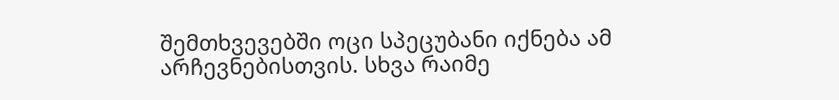შემთხვევებში ოცი სპეცუბანი იქნება ამ არჩევნებისთვის. სხვა რაიმე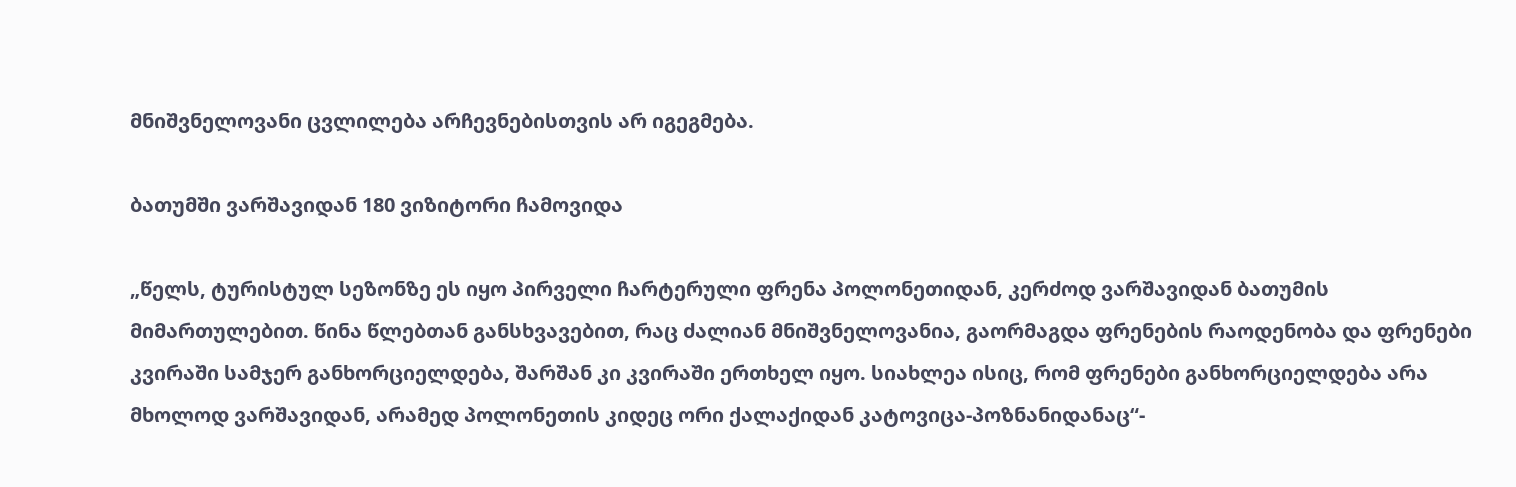მნიშვნელოვანი ცვლილება არჩევნებისთვის არ იგეგმება.

ბათუმში ვარშავიდან 180 ვიზიტორი ჩამოვიდა

„წელს, ტურისტულ სეზონზე ეს იყო პირველი ჩარტერული ფრენა პოლონეთიდან, კერძოდ ვარშავიდან ბათუმის მიმართულებით. წინა წლებთან განსხვავებით, რაც ძალიან მნიშვნელოვანია, გაორმაგდა ფრენების რაოდენობა და ფრენები კვირაში სამჯერ განხორციელდება, შარშან კი კვირაში ერთხელ იყო. სიახლეა ისიც, რომ ფრენები განხორციელდება არა მხოლოდ ვარშავიდან, არამედ პოლონეთის კიდეც ორი ქალაქიდან კატოვიცა-პოზნანიდანაც“-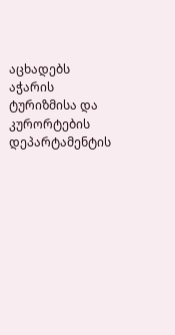აცხადებს აჭარის ტურიზმისა და კურორტების დეპარტამენტის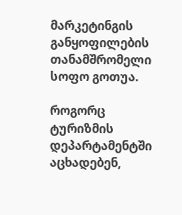მარკეტინგის განყოფილების თანამშრომელი სოფო გოთუა.

როგორც ტურიზმის დეპარტამენტში აცხადებენ,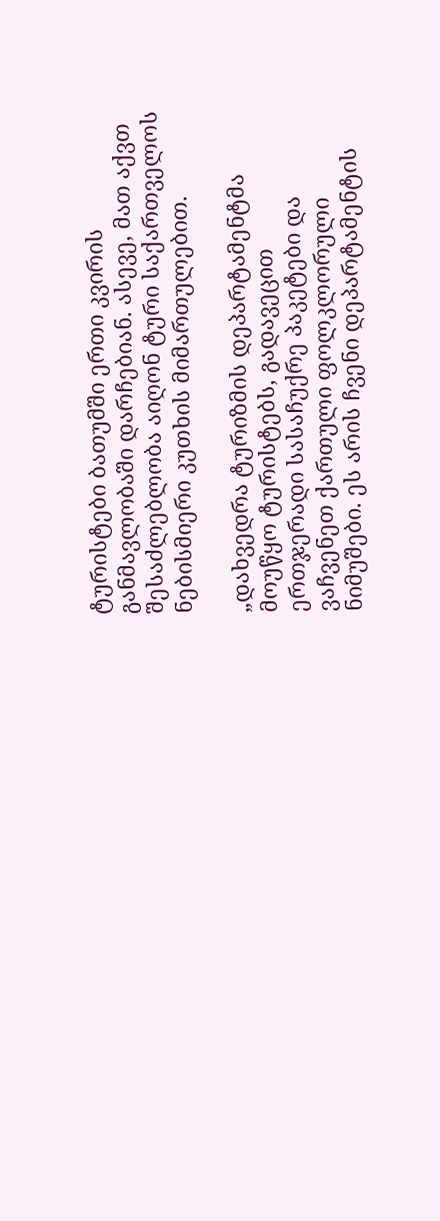ტურისტები ბათუმში ერთი კვირის განმავლობაში დარჩებიან. ასევე, მათ აქვთ შესაძლებლობა აიღონ ტური საქართველოს ნებისმიერი კუთხის მიმართულებით.

„დახვედრა ტურიზმის დეპარტამენტმა მოუწყო ტურისტებს, გადავეცით ერთჯერადი სასაჩუქრე პაკეტები და ვაჩვენეთ ქართული ფოლკლორული ნიმუშები. ეს არის ჩვენი დეპარტამენტის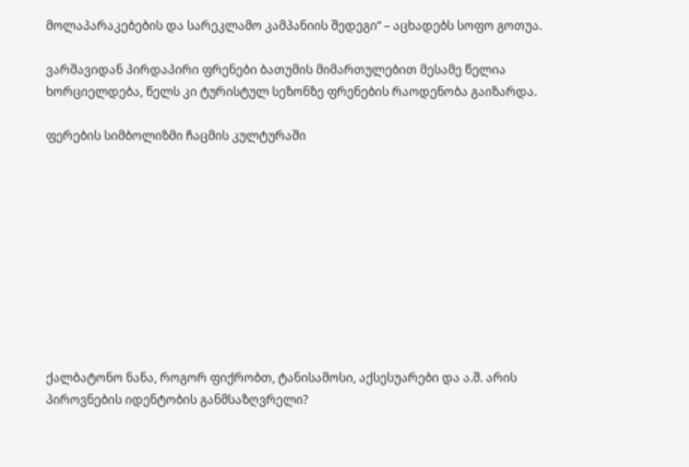მოლაპარაკებების და სარეკლამო კამპანიის შედეგი“ – აცხადებს სოფო გოთუა.

ვარშავიდან პირდაპირი ფრენები ბათუმის მიმართულებით მესამე წელია ხორციელდება, წელს კი ტურისტულ სეზონზე ფრენების რაოდენობა გაიზარდა.

ფერების სიმბოლიზმი ჩაცმის კულტურაში










ქალბატონო ნანა, როგორ ფიქრობთ, ტანისამოსი, აქსესუარები და ა.შ. არის პიროვნების იდენტობის განმსაზღვრელი?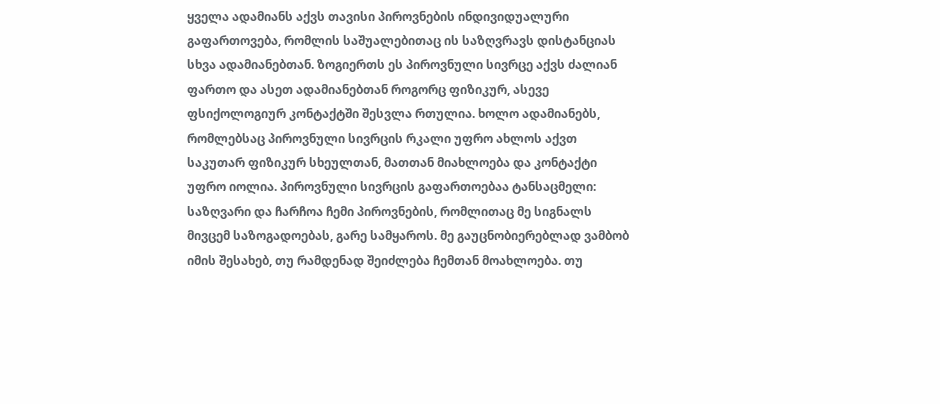ყველა ადამიანს აქვს თავისი პიროვნების ინდივიდუალური გაფართოვება, რომლის საშუალებითაც ის საზღვრავს დისტანციას სხვა ადამიანებთან. ზოგიერთს ეს პიროვნული სივრცე აქვს ძალიან ფართო და ასეთ ადამიანებთან როგორც ფიზიკურ, ასევე ფსიქოლოგიურ კონტაქტში შესვლა რთულია. ხოლო ადამიანებს, რომლებსაც პიროვნული სივრცის რკალი უფრო ახლოს აქვთ საკუთარ ფიზიკურ სხეულთან, მათთან მიახლოება და კონტაქტი უფრო იოლია. პიროვნული სივრცის გაფართოებაა ტანსაცმელი: საზღვარი და ჩარჩოა ჩემი პიროვნების, რომლითაც მე სიგნალს მივცემ საზოგადოებას, გარე სამყაროს. მე გაუცნობიერებლად ვამბობ იმის შესახებ, თუ რამდენად შეიძლება ჩემთან მოახლოება. თუ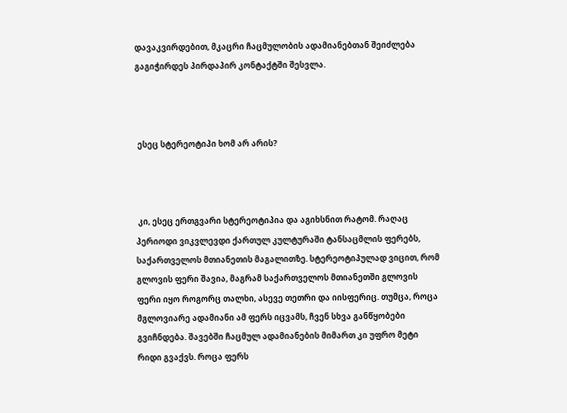დავაკვირდებით, მკაცრი ჩაცმულობის ადამიანებთან შეიძლება გაგიჭირდეს პირდაპირ კონტაქტში შესვლა.



 ესეც სტერეოტიპი ხომ არ არის?



 კი, ესეც ერთგვარი სტერეოტიპია და აგიხსნით რატომ. რაღაც პერიოდი ვიკვლევდი ქართულ კულტურაში ტანსაცმლის ფერებს, საქართველოს მთიანეთის მაგალითზე. სტერეოტიპულად ვიცით, რომ გლოვის ფერი შავია, მაგრამ საქართველოს მთიანეთში გლოვის ფერი იყო როგორც თალხი, ასევე თეთრი და იისფერიც. თუმცა, როცა მგლოვიარე ადამიანი ამ ფერს იცვამს, ჩვენ სხვა განწყობები გვიჩნდება. შავებში ჩაცმულ ადამიანების მიმართ კი უფრო მეტი რიდი გვაქვს. როცა ფერს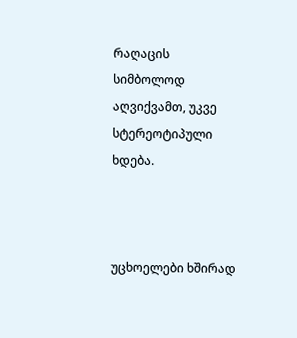რაღაცის სიმბოლოდ აღვიქვამთ, უკვე სტერეოტიპული ხდება.



უცხოელები ხშირად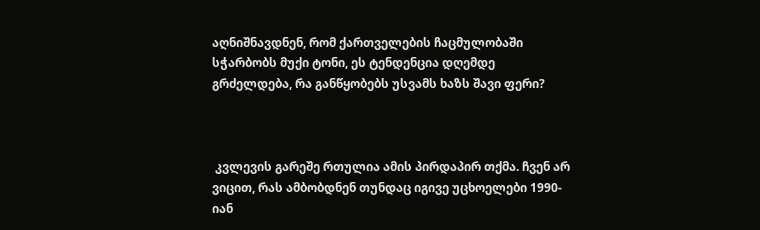აღნიშნავდნენ, რომ ქართველების ჩაცმულობაში სჭარბობს მუქი ტონი, ეს ტენდენცია დღემდე გრძელდება, რა განწყობებს უსვამს ხაზს შავი ფერი?



 კვლევის გარეშე რთულია ამის პირდაპირ თქმა. ჩვენ არ ვიცით, რას ამბობდნენ თუნდაც იგივე უცხოელები 1990-იან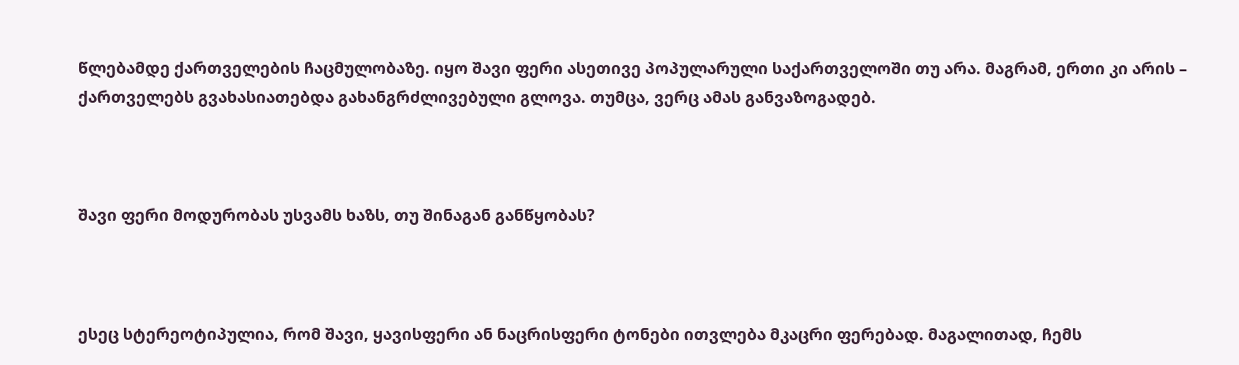წლებამდე ქართველების ჩაცმულობაზე. იყო შავი ფერი ასეთივე პოპულარული საქართველოში თუ არა. მაგრამ, ერთი კი არის – ქართველებს გვახასიათებდა გახანგრძლივებული გლოვა. თუმცა, ვერც ამას განვაზოგადებ.



შავი ფერი მოდურობას უსვამს ხაზს, თუ შინაგან განწყობას?



ესეც სტერეოტიპულია, რომ შავი, ყავისფერი ან ნაცრისფერი ტონები ითვლება მკაცრი ფერებად. მაგალითად, ჩემს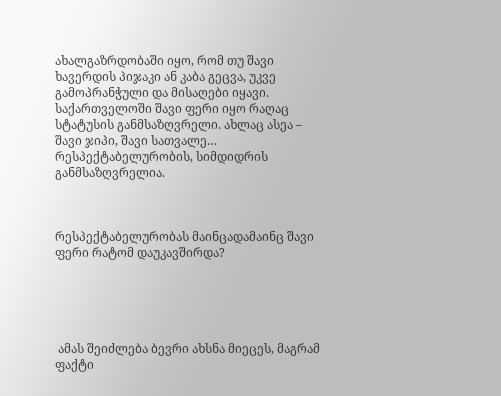ახალგაზრდობაში იყო, რომ თუ შავი ხავერდის პიჯაკი ან კაბა გეცვა, უკვე გამოპრანჭული და მისაღები იყავი. საქართველოში შავი ფერი იყო რაღაც სტატუსის განმსაზღვრელი. ახლაც ასეა – შავი ჯიპი, შავი სათვალე… რესპექტაბელურობის, სიმდიდრის განმსაზღვრელია.



რესპექტაბელურობას მაინცადამაინც შავი ფერი რატომ დაუკავშირდა?





 ამას შეიძლება ბევრი ახსნა მიეცეს, მაგრამ ფაქტი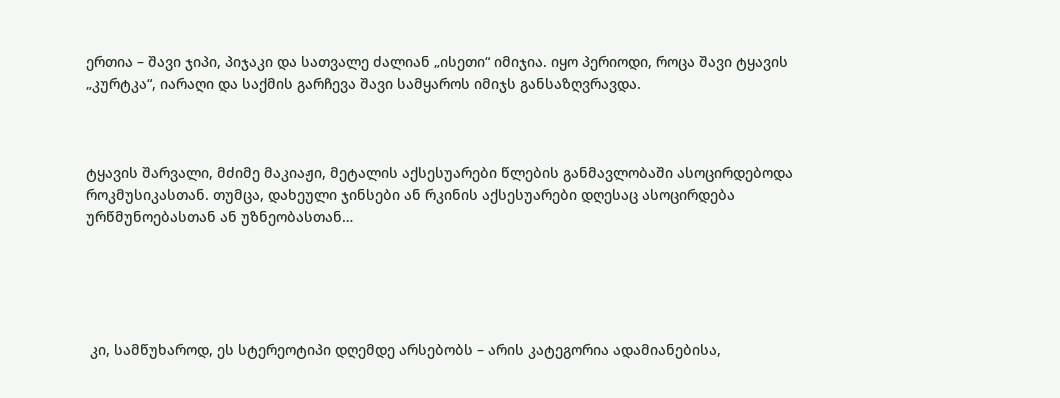ერთია – შავი ჯიპი, პიჯაკი და სათვალე ძალიან „ისეთი“ იმიჯია. იყო პერიოდი, როცა შავი ტყავის „კურტკა“, იარაღი და საქმის გარჩევა შავი სამყაროს იმიჯს განსაზღვრავდა.



ტყავის შარვალი, მძიმე მაკიაჟი, მეტალის აქსესუარები წლების განმავლობაში ასოცირდებოდა როკმუსიკასთან. თუმცა, დახეული ჯინსები ან რკინის აქსესუარები დღესაც ასოცირდება ურწმუნოებასთან ან უზნეობასთან…





 კი, სამწუხაროდ, ეს სტერეოტიპი დღემდე არსებობს – არის კატეგორია ადამიანებისა,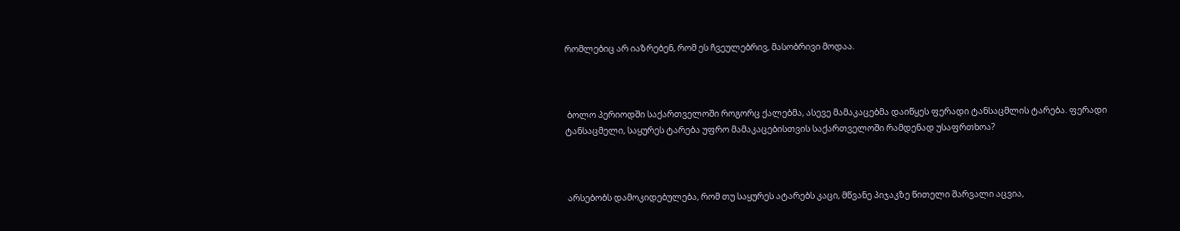რომლებიც არ იაზრებენ, რომ ეს ჩვეულებრივ, მასობრივი მოდაა.



 ბოლო პერიოდში საქართველოში როგორც ქალებმა, ასევე მამაკაცებმა დაიწყეს ფერადი ტანსაცმლის ტარება. ფერადი ტანსაცმელი, საყურეს ტარება უფრო მამაკაცებისთვის საქართველოში რამდენად უსაფრთხოა?



 არსებობს დამოკიდებულება, რომ თუ საყურეს ატარებს კაცი, მწვანე პიჯაკზე წითელი შარვალი აცვია,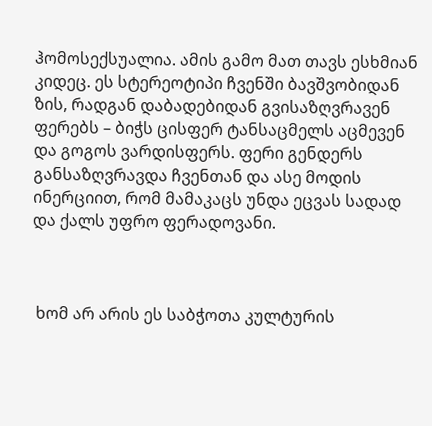ჰომოსექსუალია. ამის გამო მათ თავს ესხმიან კიდეც. ეს სტერეოტიპი ჩვენში ბავშვობიდან ზის, რადგან დაბადებიდან გვისაზღვრავენ ფერებს – ბიჭს ცისფერ ტანსაცმელს აცმევენ და გოგოს ვარდისფერს. ფერი გენდერს განსაზღვრავდა ჩვენთან და ასე მოდის ინერციით, რომ მამაკაცს უნდა ეცვას სადად და ქალს უფრო ფერადოვანი.



 ხომ არ არის ეს საბჭოთა კულტურის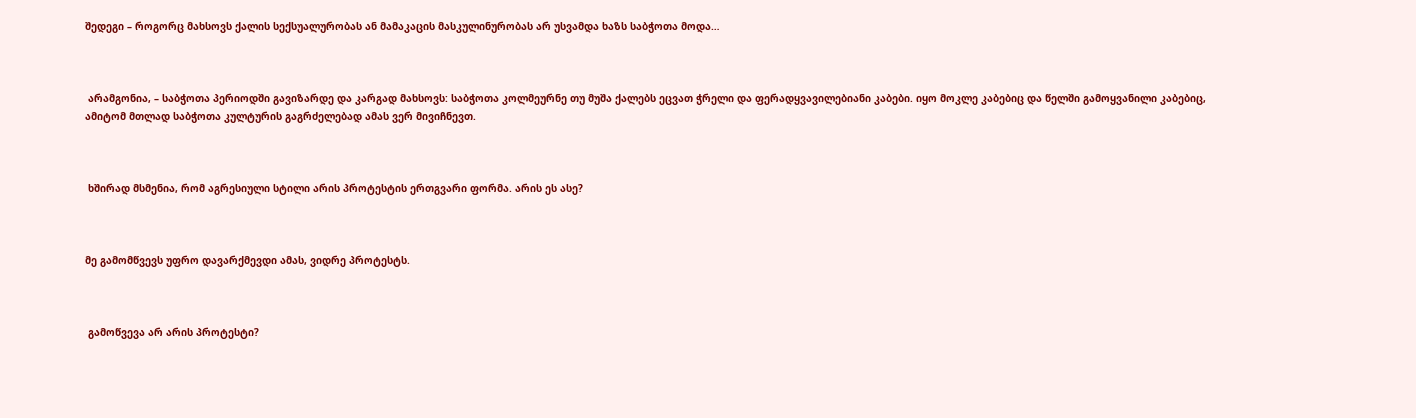შედეგი – როგორც მახსოვს ქალის სექსუალურობას ან მამაკაცის მასკულინურობას არ უსვამდა ხაზს საბჭოთა მოდა…



 არამგონია, – საბჭოთა პერიოდში გავიზარდე და კარგად მახსოვს: საბჭოთა კოლმეურნე თუ მუშა ქალებს ეცვათ ჭრელი და ფერადყვავილებიანი კაბები. იყო მოკლე კაბებიც და წელში გამოყვანილი კაბებიც, ამიტომ მთლად საბჭოთა კულტურის გაგრძელებად ამას ვერ მივიჩნევთ.



 ხშირად მსმენია, რომ აგრესიული სტილი არის პროტესტის ერთგვარი ფორმა. არის ეს ასე?



მე გამომწვევს უფრო დავარქმევდი ამას, ვიდრე პროტესტს.



 გამოწვევა არ არის პროტესტი?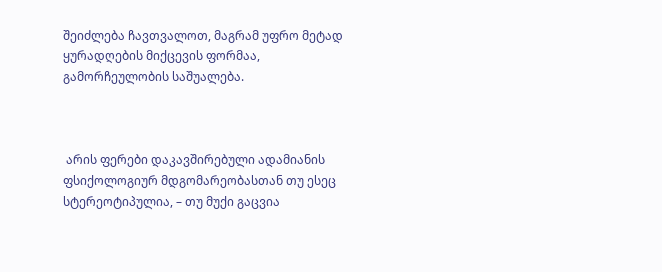შეიძლება ჩავთვალოთ, მაგრამ უფრო მეტად ყურადღების მიქცევის ფორმაა, გამორჩეულობის საშუალება.



 არის ფერები დაკავშირებული ადამიანის ფსიქოლოგიურ მდგომარეობასთან თუ ესეც სტერეოტიპულია, – თუ მუქი გაცვია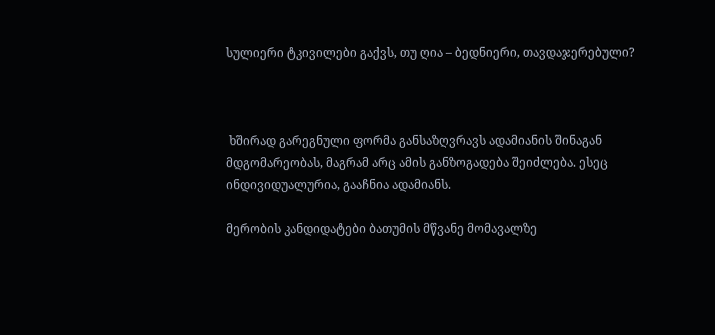სულიერი ტკივილები გაქვს, თუ ღია – ბედნიერი, თავდაჯერებული?



 ხშირად გარეგნული ფორმა განსაზღვრავს ადამიანის შინაგან მდგომარეობას, მაგრამ არც ამის განზოგადება შეიძლება. ესეც ინდივიდუალურია, გააჩნია ადამიანს.

მერობის კანდიდატები ბათუმის მწვანე მომავალზე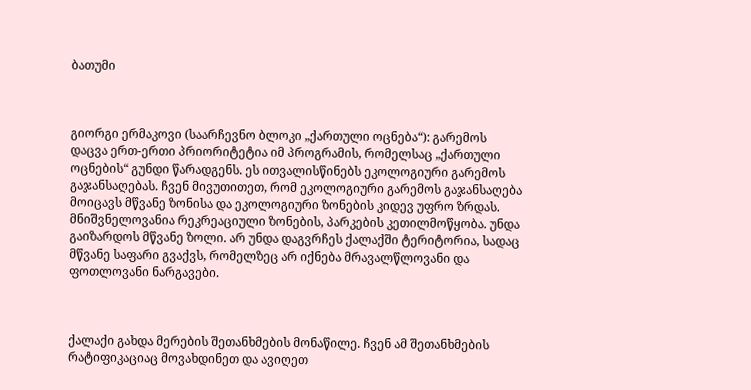ბათუმი



გიორგი ერმაკოვი (საარჩევნო ბლოკი „ქართული ოცნება“): გარემოს დაცვა ერთ-ერთი პრიორიტეტია იმ პროგრამის, რომელსაც „ქართული ოცნების“ გუნდი წარადგენს. ეს ითვალისწინებს ეკოლოგიური გარემოს გაჯანსაღებას. ჩვენ მივუთითეთ, რომ ეკოლოგიური გარემოს გაჯანსაღება მოიცავს მწვანე ზონისა და ეკოლოგიური ზონების კიდევ უფრო ზრდას. მნიშვნელოვანია რეკრეაციული ზონების, პარკების კეთილმოწყობა. უნდა გაიზარდოს მწვანე ზოლი. არ უნდა დაგვრჩეს ქალაქში ტერიტორია, სადაც მწვანე საფარი გვაქვს, რომელზეც არ იქნება მრავალწლოვანი და ფოთლოვანი ნარგავები.



ქალაქი გახდა მერების შეთანხმების მონაწილე. ჩვენ ამ შეთანხმების რატიფიკაციაც მოვახდინეთ და ავიღეთ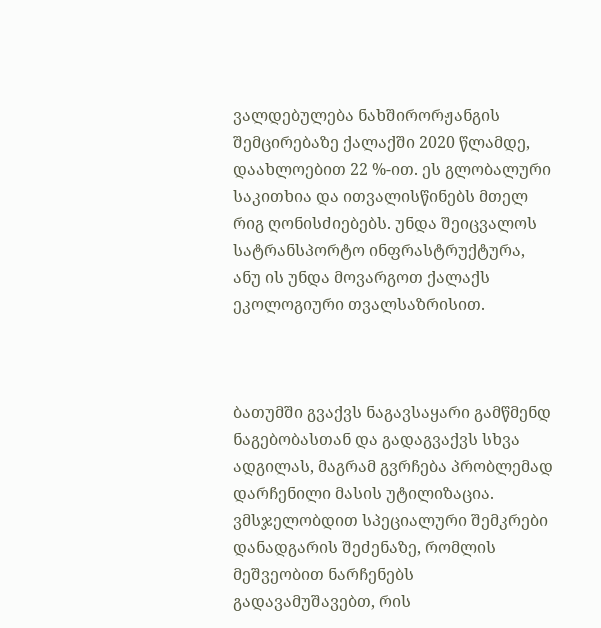ვალდებულება ნახშირორჟანგის შემცირებაზე ქალაქში 2020 წლამდე, დაახლოებით 22 %-ით. ეს გლობალური საკითხია და ითვალისწინებს მთელ რიგ ღონისძიებებს. უნდა შეიცვალოს სატრანსპორტო ინფრასტრუქტურა, ანუ ის უნდა მოვარგოთ ქალაქს ეკოლოგიური თვალსაზრისით.



ბათუმში გვაქვს ნაგავსაყარი გამწმენდ ნაგებობასთან და გადაგვაქვს სხვა ადგილას, მაგრამ გვრჩება პრობლემად დარჩენილი მასის უტილიზაცია. ვმსჯელობდით სპეციალური შემკრები დანადგარის შეძენაზე, რომლის მეშვეობით ნარჩენებს გადავამუშავებთ, რის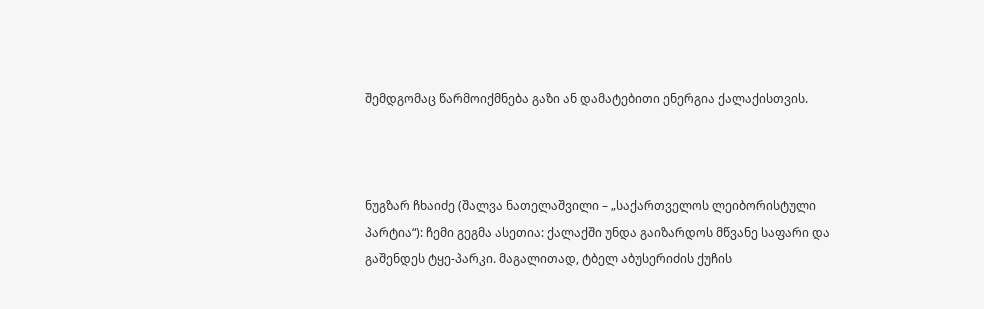შემდგომაც წარმოიქმნება გაზი ან დამატებითი ენერგია ქალაქისთვის.



ნუგზარ ჩხაიძე (შალვა ნათელაშვილი – „საქართველოს ლეიბორისტული პარტია“): ჩემი გეგმა ასეთია: ქალაქში უნდა გაიზარდოს მწვანე საფარი და გაშენდეს ტყე-პარკი. მაგალითად, ტბელ აბუსერიძის ქუჩის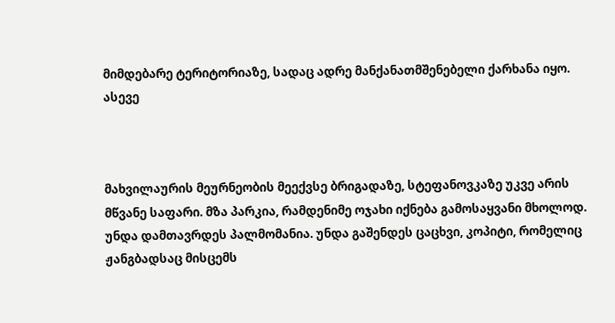მიმდებარე ტერიტორიაზე, სადაც ადრე მანქანათმშენებელი ქარხანა იყო. ასევე



მახვილაურის მეურნეობის მეექვსე ბრიგადაზე, სტეფანოვკაზე უკვე არის მწვანე საფარი. მზა პარკია, რამდენიმე ოჯახი იქნება გამოსაყვანი მხოლოდ. უნდა დამთავრდეს პალმომანია. უნდა გაშენდეს ცაცხვი, კოპიტი, რომელიც ჟანგბადსაც მისცემს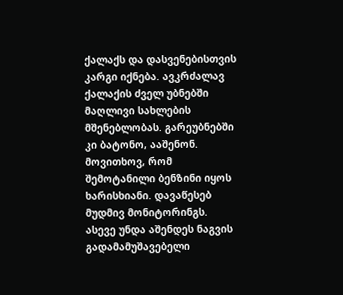ქალაქს და დასვენებისთვის კარგი იქნება. ავკრძალავ ქალაქის ძველ უბნებში მაღლივი სახლების მშენებლობას. გარეუბნებში კი ბატონო, ააშენონ. მოვითხოვ, რომ შემოტანილი ბენზინი იყოს ხარისხიანი. დავაწესებ მუდმივ მონიტორინგს. ასევე უნდა აშენდეს ნაგვის გადამამუშავებელი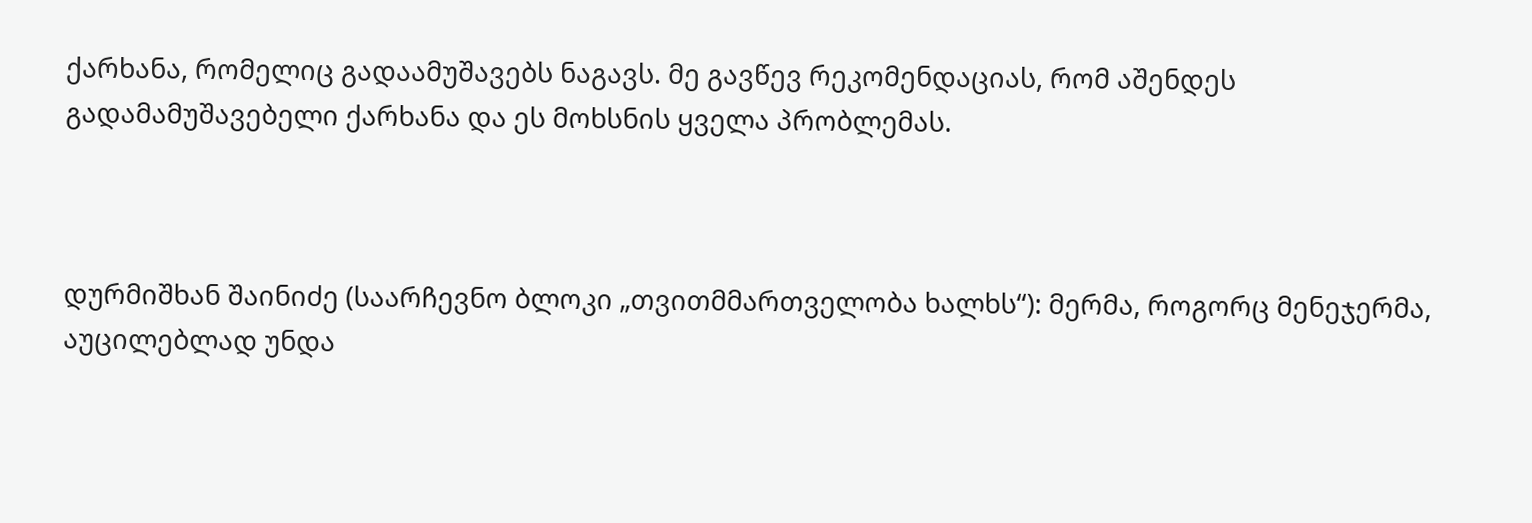ქარხანა, რომელიც გადაამუშავებს ნაგავს. მე გავწევ რეკომენდაციას, რომ აშენდეს გადამამუშავებელი ქარხანა და ეს მოხსნის ყველა პრობლემას.



დურმიშხან შაინიძე (საარჩევნო ბლოკი „თვითმმართველობა ხალხს“): მერმა, როგორც მენეჯერმა, აუცილებლად უნდა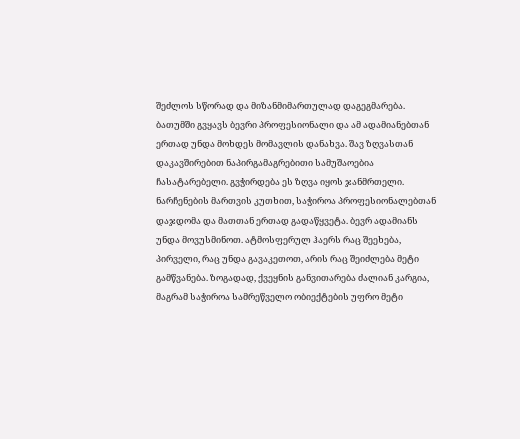შეძლოს სწორად და მიზანმიმართულად დაგეგმარება. ბათუმში გვყავს ბევრი პროფესიონალი და ამ ადამიანებთან ერთად უნდა მოხდეს მომავლის დანახვა. შავ ზღვასთან დაკავშირებით ნაპირგამაგრებითი სამუშაოებია ჩასატარებელი. გვჭირდება ეს ზღვა იყოს ჯანმრთელი. ნარჩენების მართვის კუთხით, საჭიროა პროფესიონალებთან დაჯდომა და მათთან ერთად გადაწყვეტა. ბევრ ადამიანს უნდა მოვუსმინოთ. ატმოსფერულ ჰაერს რაც შეეხება, პირველი, რაც უნდა გავაკეთოთ, არის რაც შეიძლება მეტი გამწვანება. ზოგადად, ქვეყნის განვითარება ძალიან კარგია, მაგრამ საჭიროა სამრეწველო ობიექტების უფრო მეტი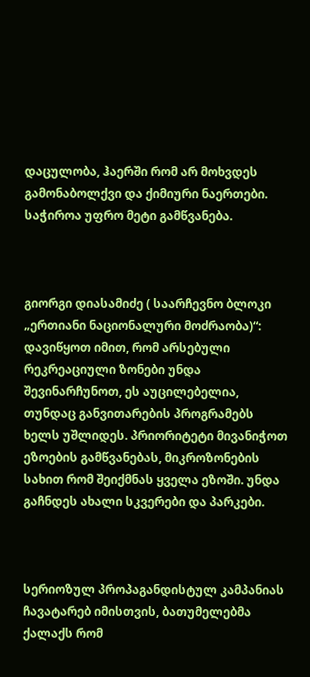დაცულობა, ჰაერში რომ არ მოხვდეს გამონაბოლქვი და ქიმიური ნაერთები. საჭიროა უფრო მეტი გამწვანება.



გიორგი დიასამიძე ( საარჩევნო ბლოკი „ერთიანი ნაციონალური მოძრაობა)“: დავიწყოთ იმით, რომ არსებული რეკრეაციული ზონები უნდა შევინარჩუნოთ, ეს აუცილებელია, თუნდაც განვითარების პროგრამებს ხელს უშლიდეს. პრიორიტეტი მივანიჭოთ ეზოების გამწვანებას, მიკროზონების სახით რომ შეიქმნას ყველა ეზოში. უნდა გაჩნდეს ახალი სკვერები და პარკები.



სერიოზულ პროპაგანდისტულ კამპანიას ჩავატარებ იმისთვის, ბათუმელებმა ქალაქს რომ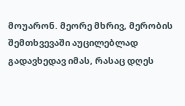მოუარონ. მეორე მხრივ, მერობის შემთხვევაში აუცილებლად გადავხედავ იმას, რასაც დღეს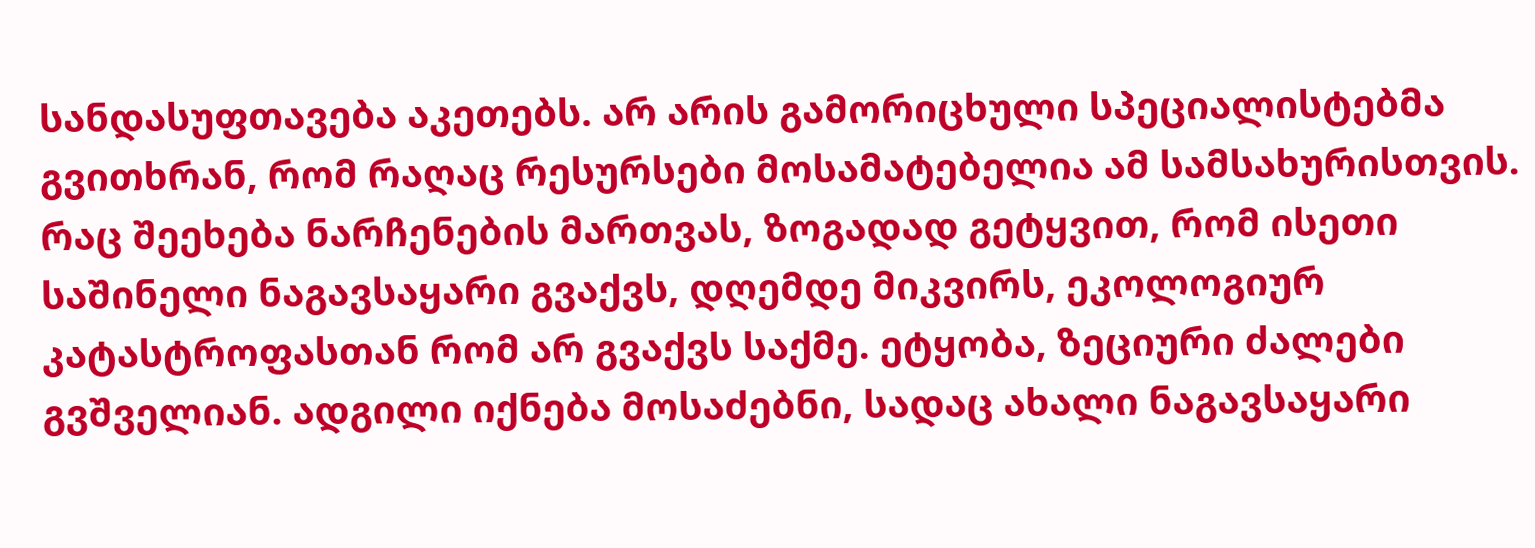სანდასუფთავება აკეთებს. არ არის გამორიცხული სპეციალისტებმა გვითხრან, რომ რაღაც რესურსები მოსამატებელია ამ სამსახურისთვის. რაც შეეხება ნარჩენების მართვას, ზოგადად გეტყვით, რომ ისეთი საშინელი ნაგავსაყარი გვაქვს, დღემდე მიკვირს, ეკოლოგიურ კატასტროფასთან რომ არ გვაქვს საქმე. ეტყობა, ზეციური ძალები გვშველიან. ადგილი იქნება მოსაძებნი, სადაც ახალი ნაგავსაყარი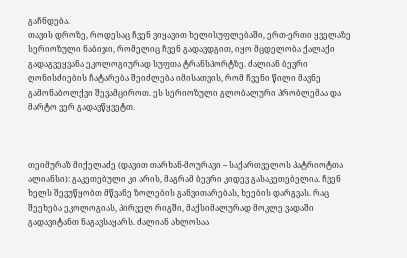გაჩნდება.
თავის დროზე, როდესაც ჩვენ ვიყავით ხელისუფლებაში, ერთ-ერთი ყველაზე სერიოზული ნაბიჯი, რომელიც ჩვენ გადავდგით, იყო მცდელობა ქალაქი გადაგვეყვანა ეკოლოგიურად სუფთა ტრანსპორტზე. ძალიან ბევრი ღონისძიების ჩატარება შეიძლება იმისათვის, რომ ჩვენი წილი მავნე გამონაბოლქვი შევამციროთ. ეს სერიოზული გლობალური პრობლემაა და მარტო ვერ გადავწყვეტთ.



თეიმურაზ მიქელაძე (დავით თარხან-მოურავი – საქართველოს პატრიოტთა ალიანსი): გაკეთებული კი არის, მაგრამ ბევრი კიდევ გასაკეთებელია. ჩვენ ხელს შევუწყობთ მწვანე ზოლების განვითარებას, ხეების დარგვას. რაც შეეხება ეკოლოგიას, პირველ რიგში, მაქსიმალურად მოკლე ვადაში გადავიტანთ ნაგავსაყარს. ძალიან ახლოსაა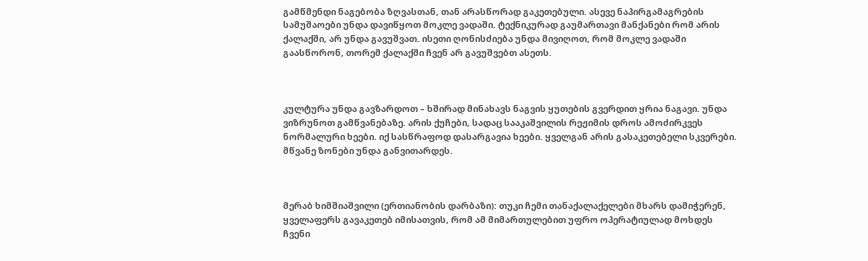გამწმენდი ნაგებობა ზღვასთან, თან არასწორად გაკეთებული. ასევე ნაპირგამაგრების სამუშაოები უნდა დავიწყოთ მოკლე ვადაში. ტექნიკურად გაუმართავი მანქანები რომ არის ქალაქში, არ უნდა გავუშვათ. ისეთი ღონისძიება უნდა მივიღოთ, რომ მოკლე ვადაში გაასწორონ, თორემ ქალაქში ჩვენ არ გავუშვებთ ასეთს.



კულტურა უნდა გავზარდოთ – ხშირად მინახავს ნაგვის ყუთების გვერდით ყრია ნაგავი. უნდა ვიზრუნოთ გამწვანებაზე. არის ქუჩები, სადაც სააკაშვილის რეჟიმის დროს ამოძირკვეს ნორმალური ხეები. იქ სასწრაფოდ დასარგავია ხეები. ყველგან არის გასაკეთებელი სკვერები. მწვანე ზონები უნდა განვითარდეს.



მერაბ ხიმშიაშვილი (ერთიანობის დარბაზი): თუკი ჩემი თანაქალაქელები მხარს დამიჭერენ, ყველაფერს გავაკეთებ იმისათვის, რომ ამ მიმართულებით უფრო ოპერატიულად მოხდეს ჩვენი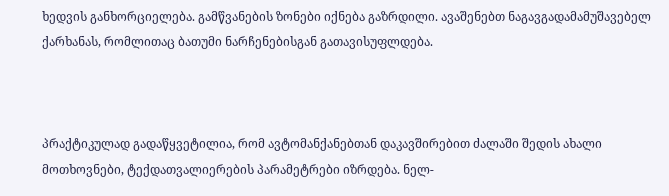ხედვის განხორციელება. გამწვანების ზონები იქნება გაზრდილი. ავაშენებთ ნაგავგადამამუშავებელ ქარხანას, რომლითაც ბათუმი ნარჩენებისგან გათავისუფლდება.



პრაქტიკულად გადაწყვეტილია, რომ ავტომანქანებთან დაკავშირებით ძალაში შედის ახალი მოთხოვნები, ტექდათვალიერების პარამეტრები იზრდება. ნელ-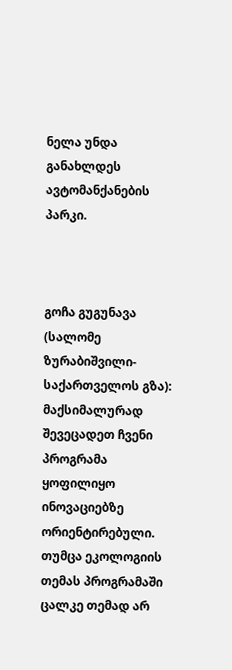ნელა უნდა განახლდეს ავტომანქანების პარკი.



გოჩა გუგუნავა (სალომე ზურაბიშვილი-საქართველოს გზა): მაქსიმალურად შევეცადეთ ჩვენი პროგრამა ყოფილიყო ინოვაციებზე ორიენტირებული. თუმცა ეკოლოგიის თემას პროგრამაში ცალკე თემად არ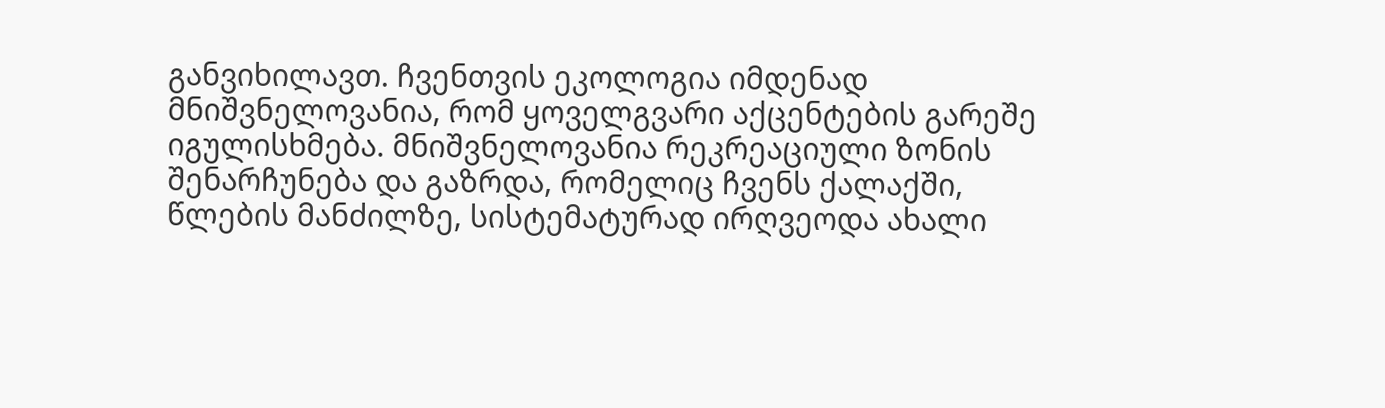განვიხილავთ. ჩვენთვის ეკოლოგია იმდენად მნიშვნელოვანია, რომ ყოველგვარი აქცენტების გარეშე იგულისხმება. მნიშვნელოვანია რეკრეაციული ზონის შენარჩუნება და გაზრდა, რომელიც ჩვენს ქალაქში, წლების მანძილზე, სისტემატურად ირღვეოდა ახალი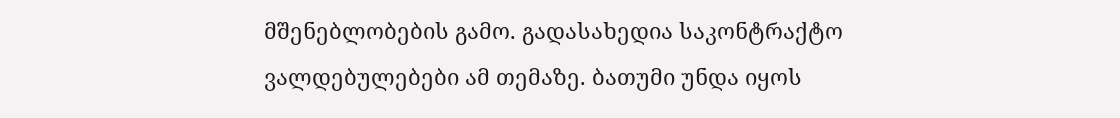მშენებლობების გამო. გადასახედია საკონტრაქტო ვალდებულებები ამ თემაზე. ბათუმი უნდა იყოს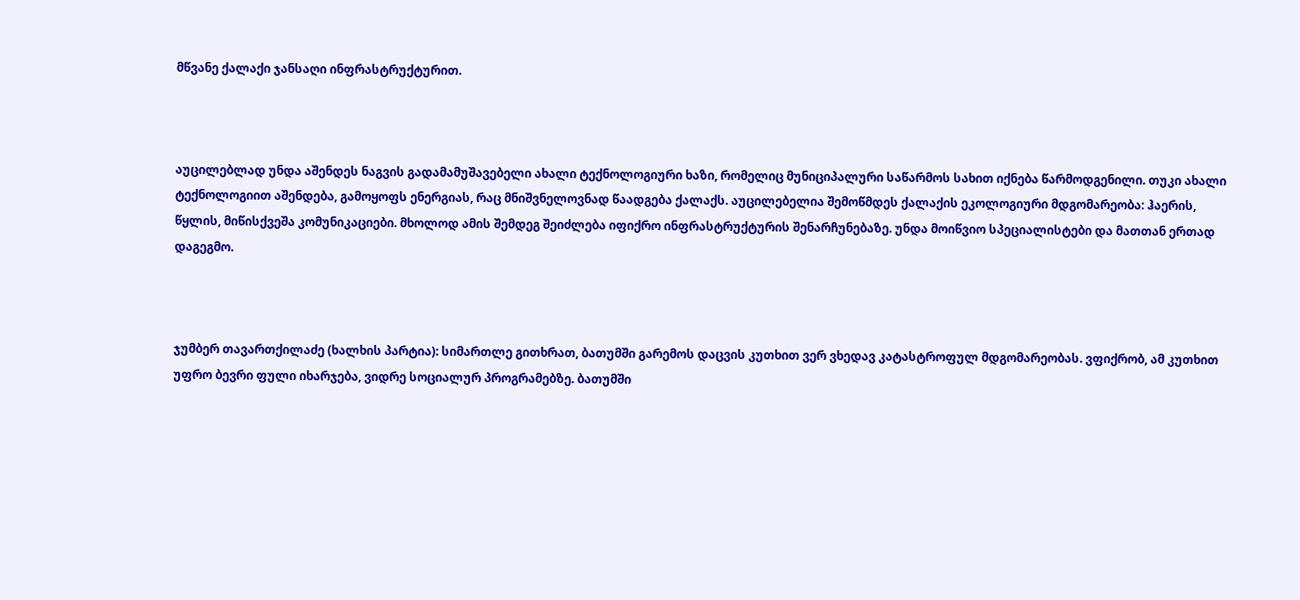მწვანე ქალაქი ჯანსაღი ინფრასტრუქტურით.



აუცილებლად უნდა აშენდეს ნაგვის გადამამუშავებელი ახალი ტექნოლოგიური ხაზი, რომელიც მუნიციპალური საწარმოს სახით იქნება წარმოდგენილი. თუკი ახალი ტექნოლოგიით აშენდება, გამოყოფს ენერგიას, რაც მნიშვნელოვნად წაადგება ქალაქს. აუცილებელია შემოწმდეს ქალაქის ეკოლოგიური მდგომარეობა: ჰაერის, წყლის, მიწისქვეშა კომუნიკაციები. მხოლოდ ამის შემდეგ შეიძლება იფიქრო ინფრასტრუქტურის შენარჩუნებაზე. უნდა მოიწვიო სპეციალისტები და მათთან ერთად დაგეგმო.



ჯუმბერ თავართქილაძე (ხალხის პარტია): სიმართლე გითხრათ, ბათუმში გარემოს დაცვის კუთხით ვერ ვხედავ კატასტროფულ მდგომარეობას. ვფიქრობ, ამ კუთხით უფრო ბევრი ფული იხარჯება, ვიდრე სოციალურ პროგრამებზე. ბათუმში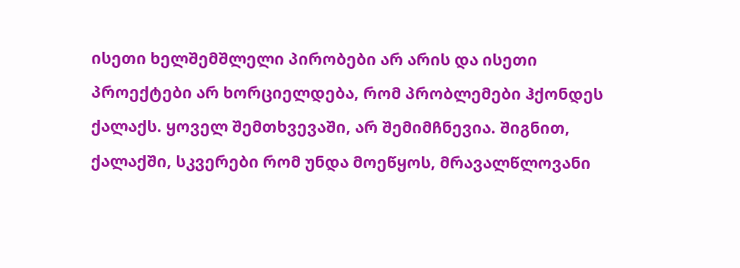ისეთი ხელშემშლელი პირობები არ არის და ისეთი პროექტები არ ხორციელდება, რომ პრობლემები ჰქონდეს ქალაქს. ყოველ შემთხვევაში, არ შემიმჩნევია. შიგნით, ქალაქში, სკვერები რომ უნდა მოეწყოს, მრავალწლოვანი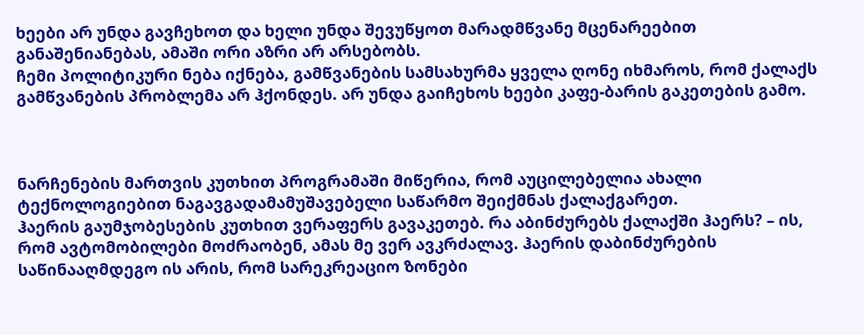ხეები არ უნდა გავჩეხოთ და ხელი უნდა შევუწყოთ მარადმწვანე მცენარეებით განაშენიანებას, ამაში ორი აზრი არ არსებობს.
ჩემი პოლიტიკური ნება იქნება, გამწვანების სამსახურმა ყველა ღონე იხმაროს, რომ ქალაქს გამწვანების პრობლემა არ ჰქონდეს. არ უნდა გაიჩეხოს ხეები კაფე-ბარის გაკეთების გამო.



ნარჩენების მართვის კუთხით პროგრამაში მიწერია, რომ აუცილებელია ახალი ტექნოლოგიებით ნაგავგადამამუშავებელი საწარმო შეიქმნას ქალაქგარეთ.
ჰაერის გაუმჯობესების კუთხით ვერაფერს გავაკეთებ. რა აბინძურებს ქალაქში ჰაერს? – ის, რომ ავტომობილები მოძრაობენ, ამას მე ვერ ავკრძალავ. ჰაერის დაბინძურების საწინააღმდეგო ის არის, რომ სარეკრეაციო ზონები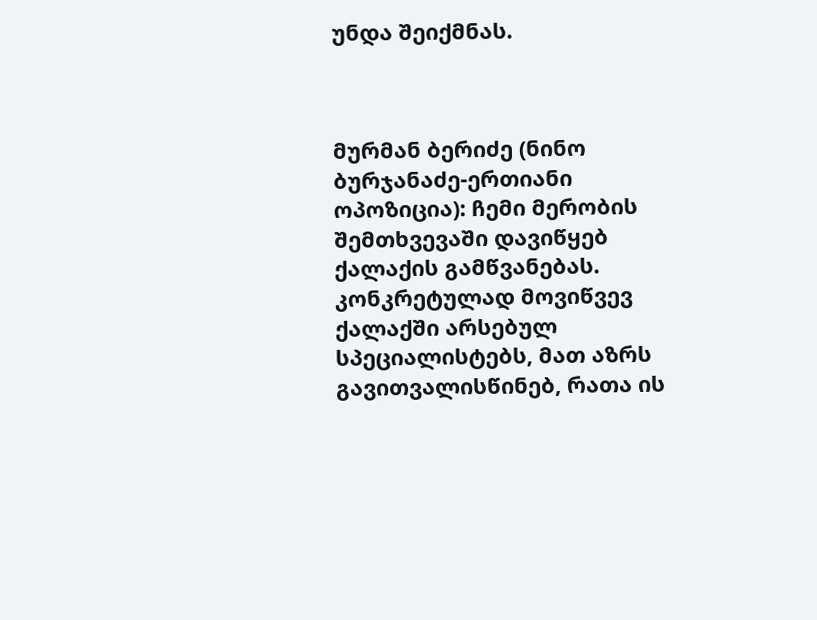უნდა შეიქმნას.



მურმან ბერიძე (ნინო ბურჯანაძე-ერთიანი ოპოზიცია): ჩემი მერობის შემთხვევაში დავიწყებ ქალაქის გამწვანებას. კონკრეტულად მოვიწვევ ქალაქში არსებულ სპეციალისტებს, მათ აზრს გავითვალისწინებ, რათა ის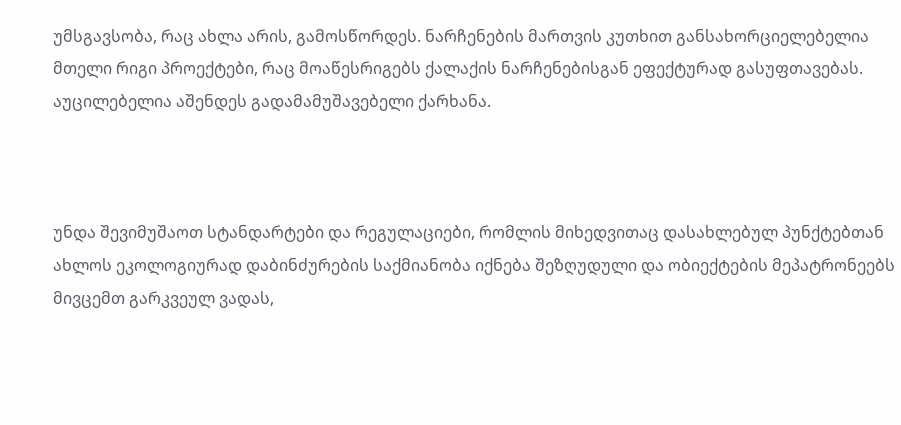უმსგავსობა, რაც ახლა არის, გამოსწორდეს. ნარჩენების მართვის კუთხით განსახორციელებელია მთელი რიგი პროექტები, რაც მოაწესრიგებს ქალაქის ნარჩენებისგან ეფექტურად გასუფთავებას. აუცილებელია აშენდეს გადამამუშავებელი ქარხანა.



უნდა შევიმუშაოთ სტანდარტები და რეგულაციები, რომლის მიხედვითაც დასახლებულ პუნქტებთან ახლოს ეკოლოგიურად დაბინძურების საქმიანობა იქნება შეზღუდული და ობიექტების მეპატრონეებს მივცემთ გარკვეულ ვადას,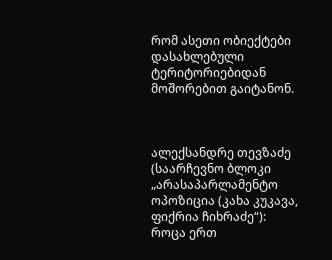რომ ასეთი ობიექტები დასახლებული ტერიტორიებიდან მოშორებით გაიტანონ.



ალექსანდრე თევზაძე (საარჩევნო ბლოკი „არასაპარლამენტო ოპოზიცია (კახა კუკავა, ფიქრია ჩიხრაძე“): როცა ერთ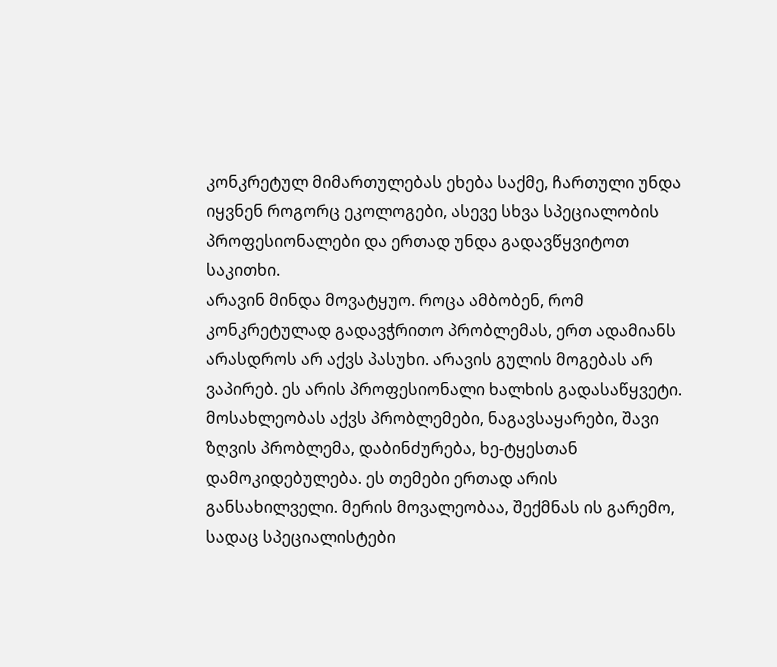კონკრეტულ მიმართულებას ეხება საქმე, ჩართული უნდა იყვნენ როგორც ეკოლოგები, ასევე სხვა სპეციალობის პროფესიონალები და ერთად უნდა გადავწყვიტოთ საკითხი.
არავინ მინდა მოვატყუო. როცა ამბობენ, რომ კონკრეტულად გადავჭრითო პრობლემას, ერთ ადამიანს არასდროს არ აქვს პასუხი. არავის გულის მოგებას არ ვაპირებ. ეს არის პროფესიონალი ხალხის გადასაწყვეტი. მოსახლეობას აქვს პრობლემები, ნაგავსაყარები, შავი ზღვის პრობლემა, დაბინძურება, ხე-ტყესთან დამოკიდებულება. ეს თემები ერთად არის განსახილველი. მერის მოვალეობაა, შექმნას ის გარემო, სადაც სპეციალისტები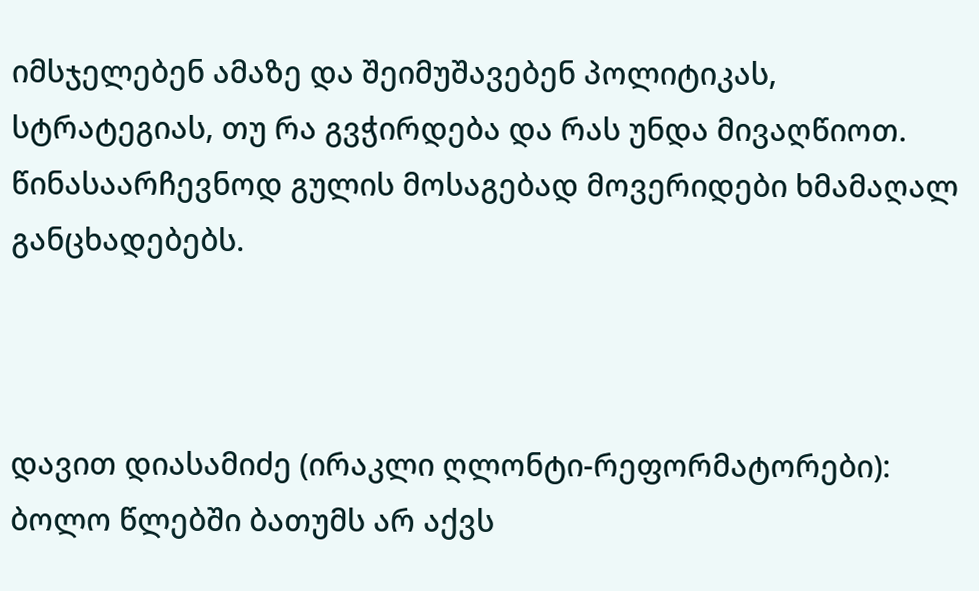იმსჯელებენ ამაზე და შეიმუშავებენ პოლიტიკას, სტრატეგიას, თუ რა გვჭირდება და რას უნდა მივაღწიოთ. წინასაარჩევნოდ გულის მოსაგებად მოვერიდები ხმამაღალ განცხადებებს.



დავით დიასამიძე (ირაკლი ღლონტი-რეფორმატორები): ბოლო წლებში ბათუმს არ აქვს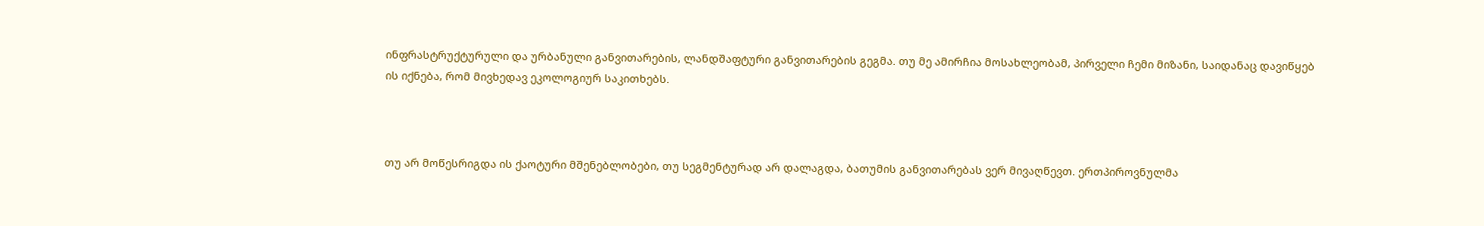ინფრასტრუქტურული და ურბანული განვითარების, ლანდშაფტური განვითარების გეგმა. თუ მე ამირჩია მოსახლეობამ, პირველი ჩემი მიზანი, საიდანაც დავიწყებ ის იქნება, რომ მივხედავ ეკოლოგიურ საკითხებს.



თუ არ მოწესრიგდა ის ქაოტური მშენებლობები, თუ სეგმენტურად არ დალაგდა, ბათუმის განვითარებას ვერ მივაღწევთ. ერთპიროვნულმა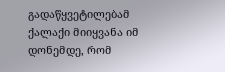გადაწყვეტილებამ ქალაქი მიიყვანა იმ დონემდე, რომ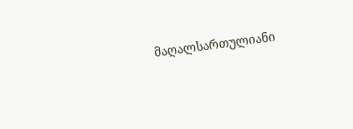მაღალსართულიანი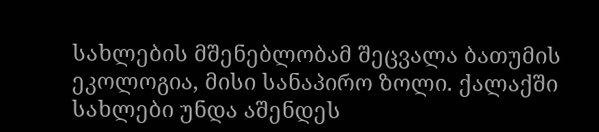სახლების მშენებლობამ შეცვალა ბათუმის ეკოლოგია, მისი სანაპირო ზოლი. ქალაქში სახლები უნდა აშენდეს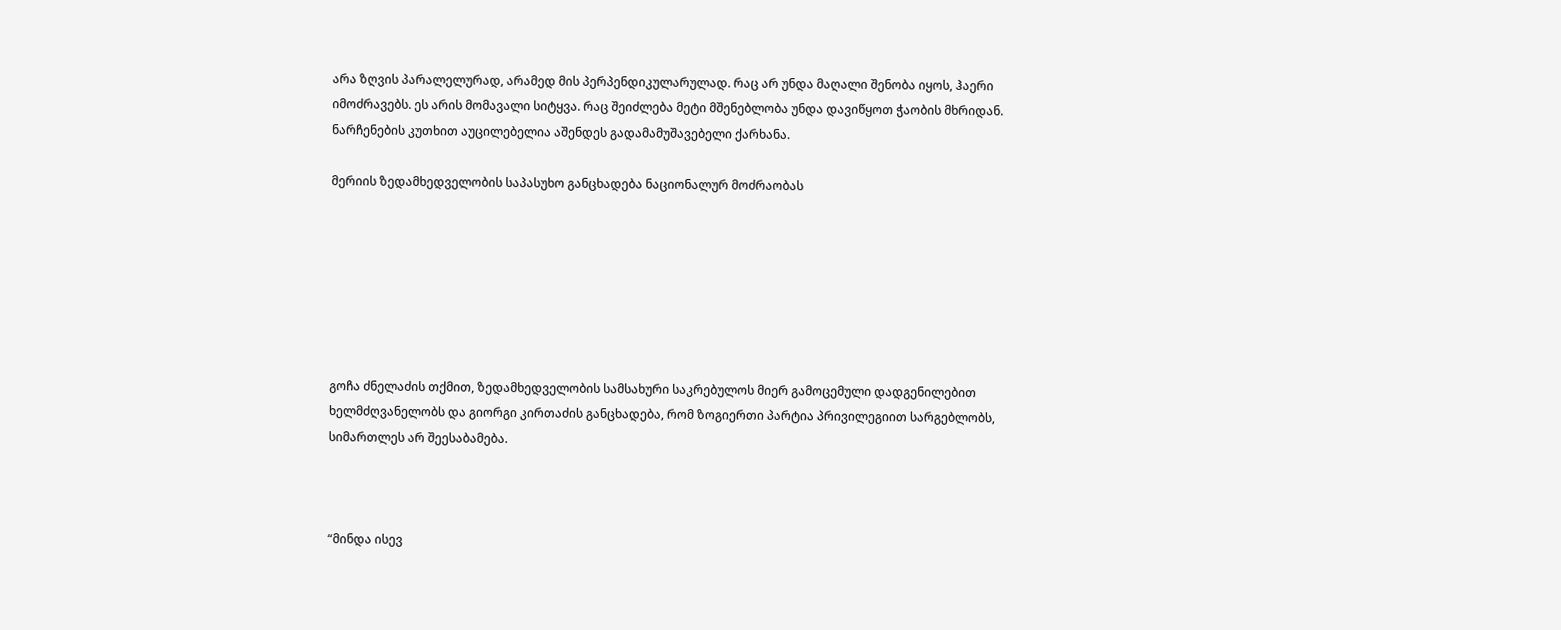არა ზღვის პარალელურად, არამედ მის პერპენდიკულარულად. რაც არ უნდა მაღალი შენობა იყოს, ჰაერი იმოძრავებს. ეს არის მომავალი სიტყვა. რაც შეიძლება მეტი მშენებლობა უნდა დავიწყოთ ჭაობის მხრიდან. ნარჩენების კუთხით აუცილებელია აშენდეს გადამამუშავებელი ქარხანა.

მერიის ზედამხედველობის საპასუხო განცხადება ნაციონალურ მოძრაობას







გოჩა ძნელაძის თქმით, ზედამხედველობის სამსახური საკრებულოს მიერ გამოცემული დადგენილებით ხელმძღვანელობს და გიორგი კირთაძის განცხადება, რომ ზოგიერთი პარტია პრივილეგიით სარგებლობს, სიმართლეს არ შეესაბამება.



“მინდა ისევ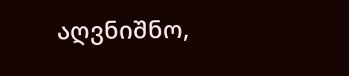აღვნიშნო,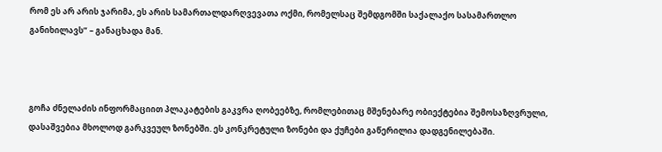რომ ეს არ არის ჯარიმა, ეს არის სამართალდარღვევათა ოქმი, რომელსაც შემდგომში საქალაქო სასამართლო განიხილავს” – განაცხადა მან.



გოჩა ძნელაძის ინფორმაციით პლაკატების გაკვრა ღობეებზე, რომლებითაც მშენებარე ობიექტებია შემოსაზღვრული, დასაშვებია მხოლოდ გარკვეულ ზონებში. ეს კონკრეტული ზონები და ქუჩები გაწერილია დადგენილებაში.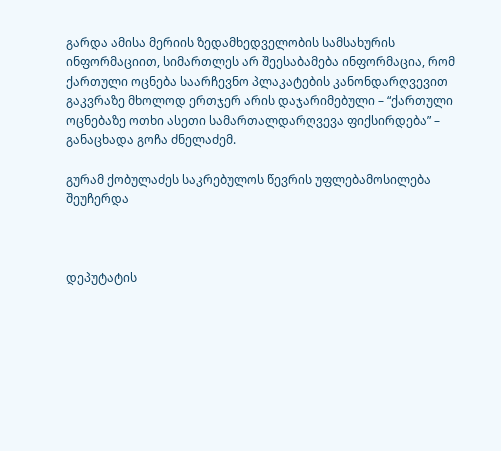გარდა ამისა მერიის ზედამხედველობის სამსახურის ინფორმაციით, სიმართლეს არ შეესაბამება ინფორმაცია, რომ ქართული ოცნება საარჩევნო პლაკატების კანონდარღვევით გაკვრაზე მხოლოდ ერთჯერ არის დაჯარიმებული – “ქართული ოცნებაზე ოთხი ასეთი სამართალდარღვევა ფიქსირდება” – განაცხადა გოჩა ძნელაძემ.

გურამ ქობულაძეს საკრებულოს წევრის უფლებამოსილება შეუჩერდა



დეპუტატის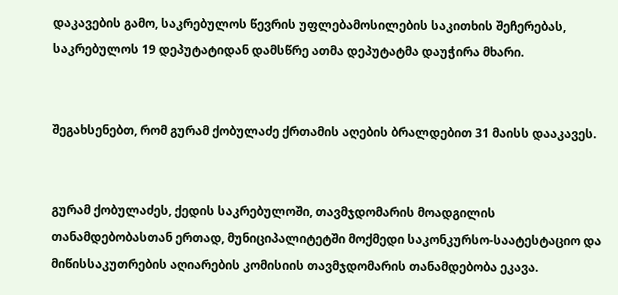დაკავების გამო, საკრებულოს წევრის უფლებამოსილების საკითხის შეჩერებას, საკრებულოს 19 დეპუტატიდან დამსწრე ათმა დეპუტატმა დაუჭირა მხარი.


შეგახსენებთ, რომ გურამ ქობულაძე ქრთამის აღების ბრალდებით 31 მაისს დააკავეს.


გურამ ქობულაძეს, ქედის საკრებულოში, თავმჯდომარის მოადგილის თანამდებობასთან ერთად, მუნიციპალიტეტში მოქმედი საკონკურსო-საატესტაციო და მიწისსაკუთრების აღიარების კომისიის თავმჯდომარის თანამდებობა ეკავა.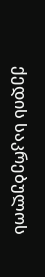ქედის საკრებულოს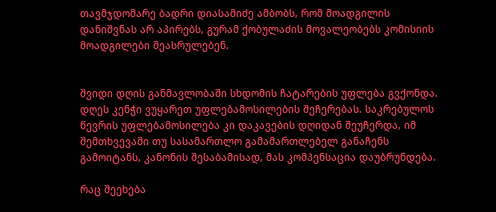თავმჯდომარე ბადრი დიასამიძე ამბობს, რომ მოადგილის დანიშვნას არ აპირებს, გურამ ქობულაძის მოვალეობებს კომისიის მოადგილები შეასრულებენ.


შვიდი დღის განმავლობაში სხდომის ჩატარების უფლება გვქონდა. დღეს კენჭი ვუყარეთ უფლებამოსილების შეჩერებას. საკრებულოს წევრის უფლებამოსილება კი დაკავების დღიდან შეუჩერდა, იმ შემთხვევაში თუ სასამართლო გამამართლებელ განაჩენს გამოიტანს, კანონის შესაბამისად, მას კომპენსაცია დაუბრუნდება.

რაც შეეხება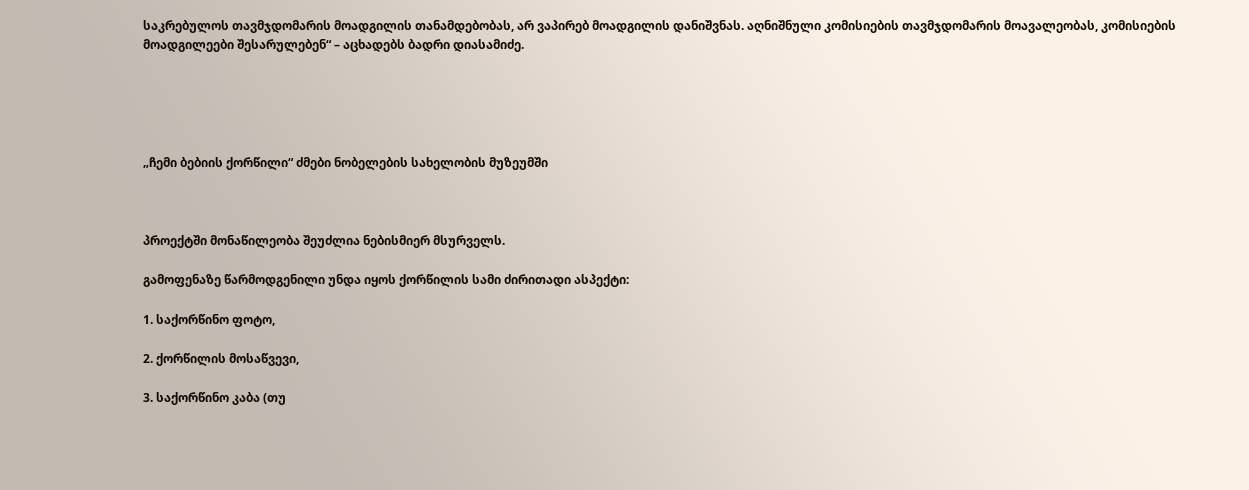საკრებულოს თავმჯდომარის მოადგილის თანამდებობას, არ ვაპირებ მოადგილის დანიშვნას. აღნიშნული კომისიების თავმჯდომარის მოავალეობას, კომისიების მოადგილეები შესარულებენ“ – აცხადებს ბადრი დიასამიძე.





„ჩემი ბებიის ქორწილი“ ძმები ნობელების სახელობის მუზეუმში



პროექტში მონაწილეობა შეუძლია ნებისმიერ მსურველს.

გამოფენაზე წარმოდგენილი უნდა იყოს ქორწილის სამი ძირითადი ასპექტი:

1. საქორწინო ფოტო,

2. ქორწილის მოსაწვევი,

3. საქორწინო კაბა (თუ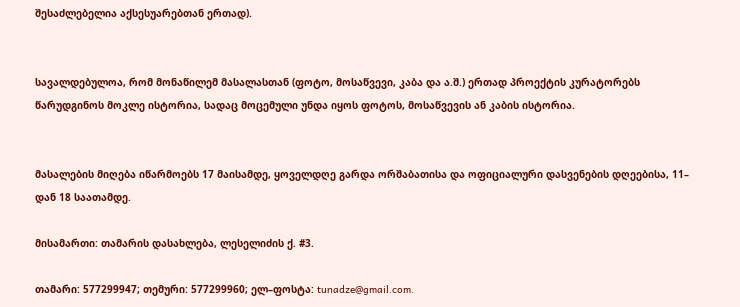შესაძლებელია აქსესუარებთან ერთად).


სავალდებულოა, რომ მონაწილემ მასალასთან (ფოტო, მოსაწვევი, კაბა და ა.შ.) ერთად პროექტის კურატორებს წარუდგინოს მოკლე ისტორია, სადაც მოცემული უნდა იყოს ფოტოს, მოსაწვევის ან კაბის ისტორია.


მასალების მიღება იწარმოებს 17 მაისამდე, ყოველდღე გარდა ორშაბათისა და ოფიციალური დასვენების დღეებისა, 11– დან 18 საათამდე.

მისამართი: თამარის დასახლება, ლესელიძის ქ. #3.

თამარი: 577299947; თემური: 577299960; ელ–ფოსტა: tunadze@gmail.com.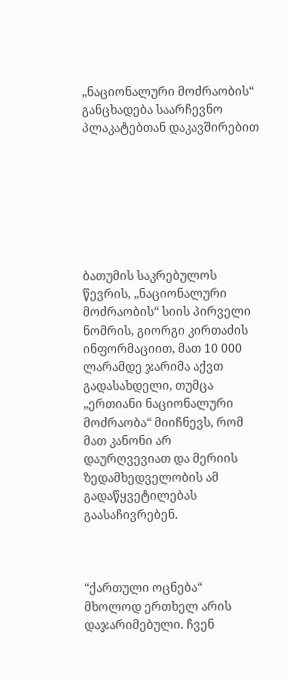„ნაციონალური მოძრაობის“ განცხადება საარჩევნო პლაკატებთან დაკავშირებით







ბათუმის საკრებულოს წევრის, „ნაციონალური მოძრაობის“ სიის პირველი ნომრის, გიორგი კირთაძის ინფორმაციით, მათ 10 000 ლარამდე ჯარიმა აქვთ გადასახდელი, თუმცა „ერთიანი ნაციონალური მოძრაობა“ მიიჩნევს, რომ მათ კანონი არ დაურღვევიათ და მერიის ზედამხედველობის ამ გადაწყვეტილებას გაასაჩივრებენ.



“ქართული ოცნება“ მხოლოდ ერთხელ არის დაჯარიმებული. ჩვენ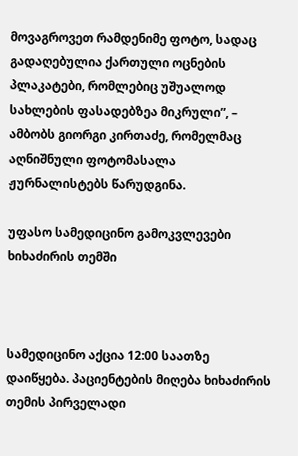მოვაგროვეთ რამდენიმე ფოტო, სადაც გადაღებულია ქართული ოცნების პლაკატები, რომლებიც უშუალოდ სახლების ფასადებზეა მიკრული”, – ამბობს გიორგი კირთაძე, რომელმაც აღნიშნული ფოტომასალა ჟურნალისტებს წარუდგინა.

უფასო სამედიცინო გამოკვლევები ხიხაძირის თემში



სამედიცინო აქცია 12:00 საათზე დაიწყება. პაციენტების მიღება ხიხაძირის თემის პირველადი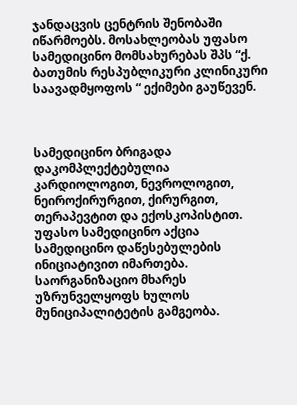ჯანდაცვის ცენტრის შენობაში იწარმოებს. მოსახლეობას უფასო სამედიცინო მომსახურებას შპს “ქ. ბათუმის რესპუბლიკური კლინიკური საავადმყოფოს “ ექიმები გაუწევენ.



სამედიცინო ბრიგადა დაკომპლექტებულია კარდიოლოგით, ნევროლოგით, ნეიროქირურგით, ქირურგით, თერაპევტით და ექოსკოპისტით.
უფასო სამედიცინო აქცია სამედიცინო დაწესებულების ინიციატივით იმართება. საორგანიზაციო მხარეს უზრუნველყოფს ხულოს მუნიციპალიტეტის გამგეობა.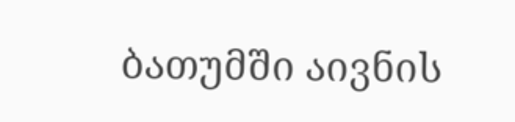ბათუმში აივნის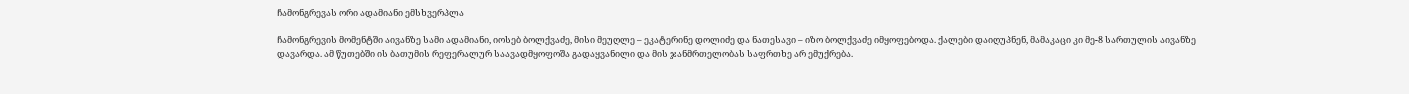ჩამონგრევას ორი ადამიანი ემსხვერპლა

ჩამონგრევის მომენტში აივანზე სამი ადამიანი, იოსებ ბოლქვაძე, მისი მეუღლე – ეკატერინე დოლიძე და ნათესავი – იზო ბოლქვაძე იმყოფებოდა. ქალები დაიღუპნენ, მამაკაცი კი მე-8 სართულის აივანზე დავარდა. ამ წუთებში ის ბათუმის რეფერალურ საავადმყოფოშა გადაყვანილი და მის ჯანმრთელობას საფრთხე არ ემუქრება.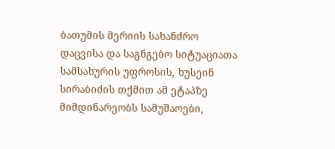ბათუმის მერიის სახანძრო დაცვისა და საგნგებო სიტუაციათა სამსახურის უფროსის, ხუსეინ სირაბიძის თქმით ამ ეტაპზე მიმდინარეობს სამუშაოები,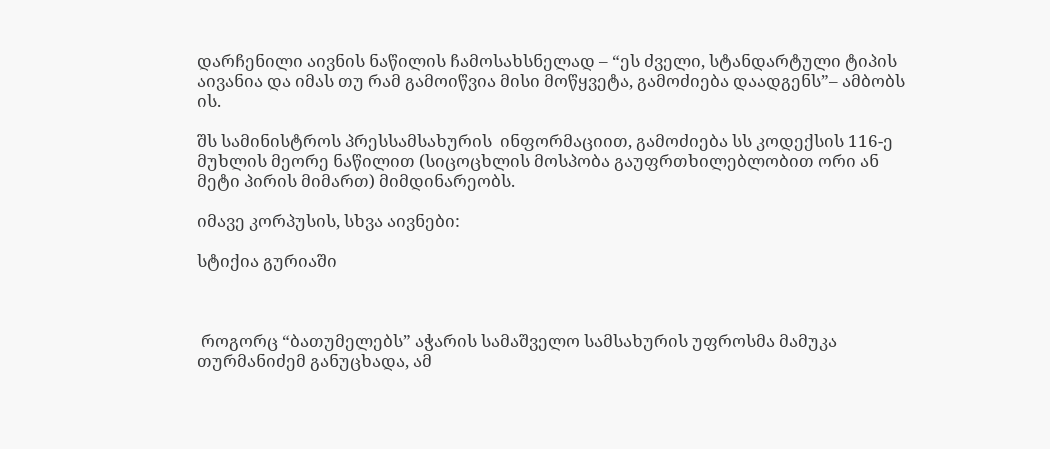დარჩენილი აივნის ნაწილის ჩამოსახსნელად – “ეს ძველი, სტანდარტული ტიპის აივანია და იმას თუ რამ გამოიწვია მისი მოწყვეტა, გამოძიება დაადგენს”– ამბობს ის.

შს სამინისტროს პრესსამსახურის  ინფორმაციით, გამოძიება სს კოდექსის 116-ე მუხლის მეორე ნაწილით (სიცოცხლის მოსპობა გაუფრთხილებლობით ორი ან მეტი პირის მიმართ) მიმდინარეობს.

იმავე კორპუსის, სხვა აივნები:

სტიქია გურიაში



 როგორც “ბათუმელებს” აჭარის სამაშველო სამსახურის უფროსმა მამუკა თურმანიძემ განუცხადა, ამ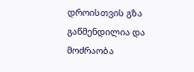დროისთვის გზა გაწმენდილია და მოძრაობა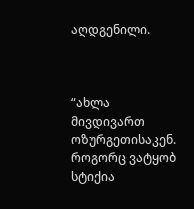აღდგენილი.



“ახლა მივდივართ  ოზურგეთისაკენ. როგორც ვატყობ სტიქია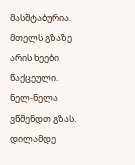მასშტაბურია.  მთელს გზაზე არის ხეები წაქცეული.  ნელ-ნელა ვწმენდთ გზას. დილამდე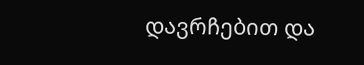დავრჩებით და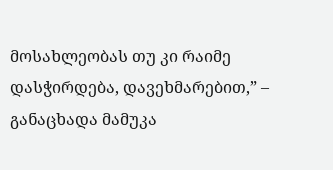მოსახლეობას თუ კი რაიმე დასჭირდება, დავეხმარებით,” – განაცხადა მამუკა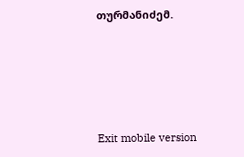თურმანიძემ.





Exit mobile version